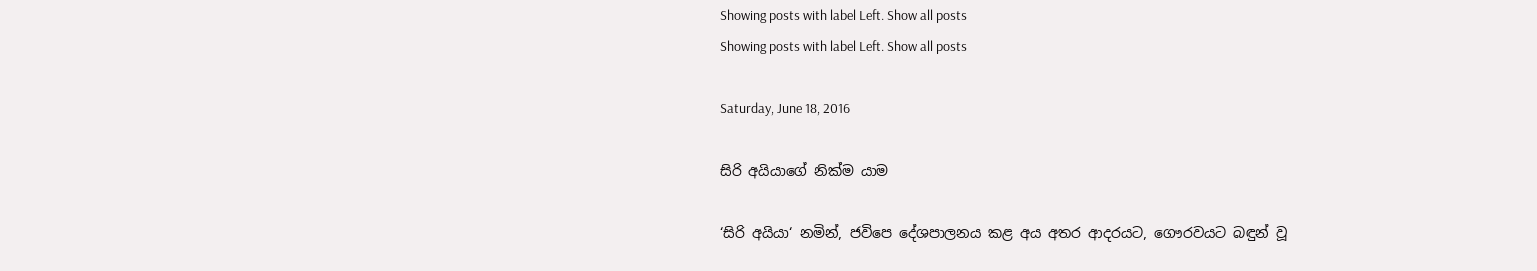Showing posts with label Left. Show all posts
Showing posts with label Left. Show all posts

Saturday, June 18, 2016

සිරි අයියාගේ නික්ම යාම

‘සිරි අයියා‘ නමින්, ජවිපෙ දේශපාලනය කළ අය අතර ආදරයට, ගෞරවයට බඳුන් වූ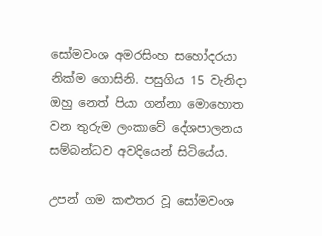සෝමවංශ අමරසිංහ සහෝදරයා නික්ම ගොසිනි. පසුගිය 15 වැනිදා ඔහු නෙත් පියා ගන්නා මොහොත වන තුරුම ලංකාවේ දේශපාලනය සම්බන්ධව අවදියෙන් සිටියේය.

උපන් ගම කළුතර වූ සෝමවංශ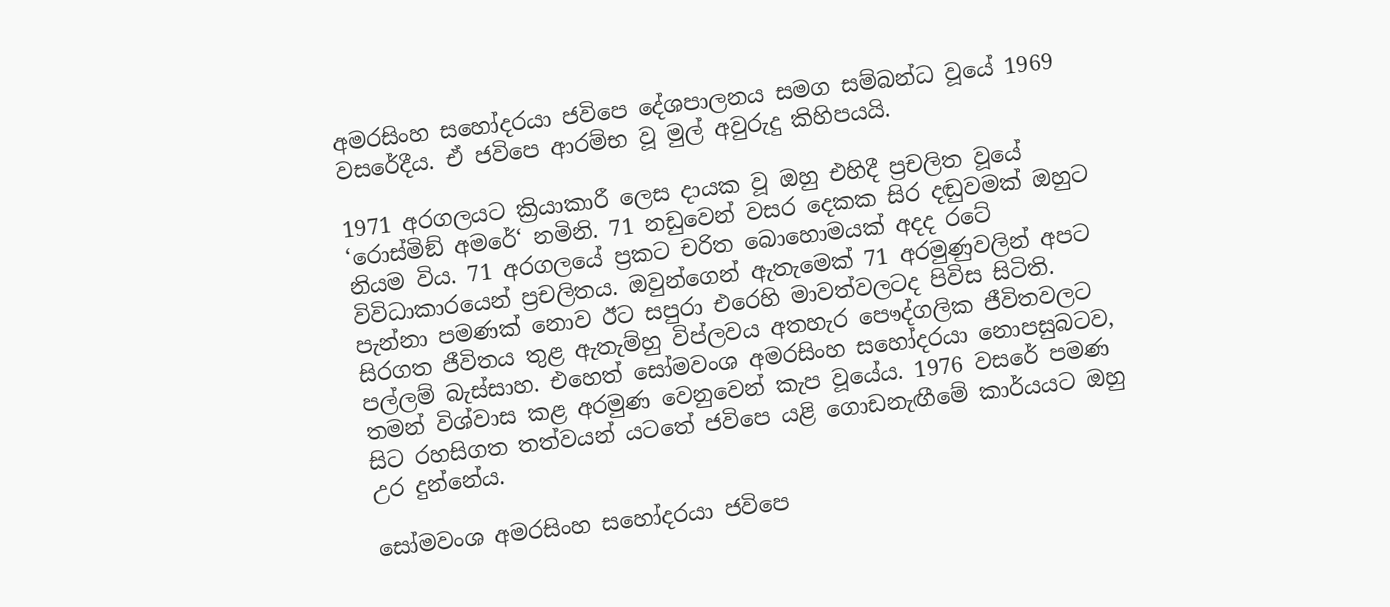අමරසිංහ සහෝදරයා ජවිපෙ දේශපාලනය සමග සම්බන්ධ වූයේ 1969 වසරේදීය. ඒ ජවිපෙ ආරම්භ වූ මුල් අවුරුදු කිහිපයයි.

1971 අරගලයට ක්‍රියාකාරී ලෙස දායක වූ ඔහු එහිදී ප්‍රචලිත වූයේ ‘රොස්මිඞ් අමරේ‘ නමිනි. 71 නඩුවෙන් වසර දෙකක සිර දඬුවමක් ඔහුට නියම විය. 71 අරගලයේ ප්‍රකට චරිත බොහොමයක් අදද රටේ විවිධාකාරයෙන් ප්‍රචලිතය. ඔවුන්ගෙන් ඇතැමෙක් 71 අරමුණුවලින් අපට පැන්නා පමණක් නොව ඊට සපුරා එරෙහි මාවත්වලටද පිවිස සිටිති. සිරගත ජීවිතය තුළ ඇතැම්හු විප්ලවය අතහැර පෞද්ගලික ජීවිතවලට පල්ලම් බැස්සාහ. එහෙත් සෝමවංශ අමරසිංහ සහෝදරයා නොපසුබටව, තමන් විශ්වාස කළ අරමුණ වෙනුවෙන් කැප වූයේය. 1976 වසරේ පමණ සිට රහසිගත තත්වයන් යටතේ ජවිපෙ යළි ගොඩනැඟීමේ කාර්යයට ඔහු උර දුන්නේය.

සෝමවංශ අමරසිංහ සහෝදරයා ජවිපෙ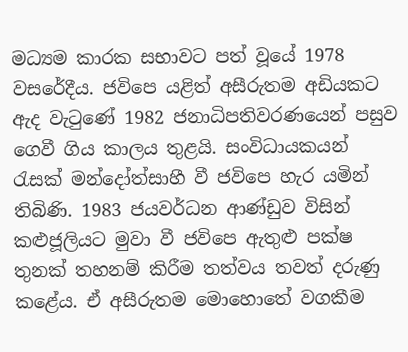මධ්‍යම කාරක සභාවට පත් වූයේ 1978 වසරේදීය. ජවිපෙ යළිත් අසීරුතම අඩියකට ඇද වැටුණේ 1982 ජනාධිපතිවරණයෙන් පසුව ගෙවී ගිය කාලය තුළයි. සංවිධායකයන් රැසක් මන්දෝත්සාහී වී ජවිපෙ හැර යමින් තිබිණි. 1983 ජයවර්ධන ආණ්ඩුව විසින් කළුජූලියට මුවා වී ජවිපෙ ඇතුළු පක්ෂ තුනක් තහනම් කිරීම තත්වය තවත් දරුණු කළේය. ඒ අසීරුතම මොහොතේ වගකීම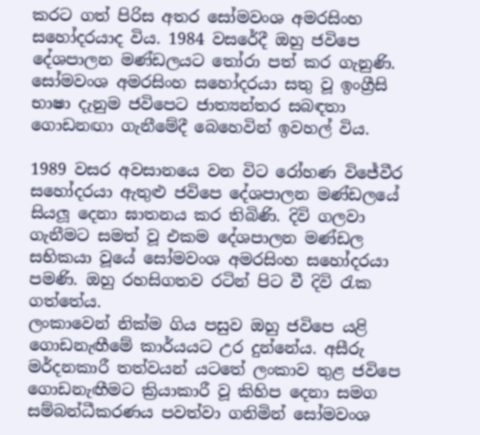කරට ගත් පිරිස අතර සෝමවංශ අමරසිංහ සහෝදරයාද විය. 1984 වසරේදී ඔහු ජවිපෙ දේශපාලන මණ්ඩලයට තෝරා පත් කර ගැනුණි. සෝමවංශ අමරසිංහ සහෝදරයා සතු වූ ඉංග්‍රීසි භාෂා දැනුම ජවිපෙට ජාත්‍යන්තර සබඳතා ගොඩනඟා ගැනීමේදී බෙහෙවින් ඉවහල් විය.

1989 වසර අවසානයෙ වන විට රෝහණ විජේවීර සහෝදරයා ඇතුළු ජවිපෙ දේශපාලන මණ්ඩලයේ සියලූ දෙනා ඝාතනය කර තිබිණි. දිවි ගලවා ගැනීමට සමත් වූ එකම දේශපාලන මණ්ඩල සභිකයා වූයේ සෝමවංශ අමරසිංහ සහෝදරයා පමණි. ඔහු රහසිගතව රටින් පිට වී දිවි රැක ගත්තේය.
ලංකාවෙන් නික්ම ගිය පසුව ඔහු ජවිපෙ යළි ගොඩනැඟීමේ කාර්යයට උර දුන්නේය. අසීරු මර්දනකාරී තත්වයන් යටතේ ලංකාව තුළ ජවිපෙ ගොඩනැඟීමට ක්‍රියාකාරී වූ කිහිප දෙනා සමග සම්බන්ධීකරණය පවත්වා ගනිමින් සෝමවංශ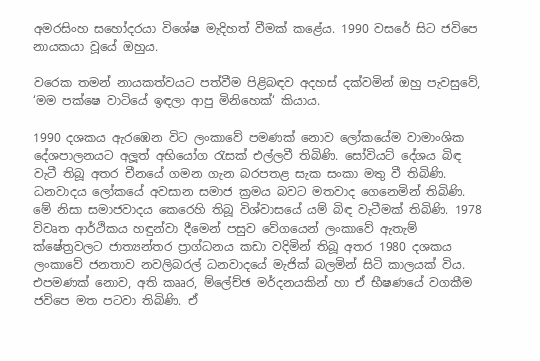අමරසිංහ සහෝදරයා විශේෂ මැදිහත් වීමක් කළේය. 1990 වසරේ සිට ජවිපෙ නායකයා වූයේ ඔහුය.

වරෙක තමන් නායකත්වයට පත්වීම පිළිබඳව අදහස් දක්වමින් ඔහු පැවසුවේ, ‘මම පක්ෂෙ වාටියේ ඉඳලා ආපු මිනිහෙක්‘ කියාය.

1990 දශකය ඇරඹෙන විට ලංකාවේ පමණක් නොව ලෝකයේම වාමාංශික දේශපාලනයට අලූත් අභියෝග රැසක් එල්ලවී තිබිණි. සෝවියට් දේශය බිඳ වැටී තිබූ අතර චීනයේ ගමන ගැන බරපතළ සැක සංකා මතු වී තිබිණි. ධනවාදය ලෝකයේ අවසාන සමාජ ක්‍රමය බවට මතවාද ගෙනෙමින් තිබිණි. මේ නිසා සමාජවාදය කෙරෙහි තිබූ විශ්වාසයේ යම් බිඳ වැටීමක් තිබිණි. 1978 විවෘත ආර්ථිකය හඳුන්වා දීමෙන් පසුව වේගයෙන් ලංකාවේ ඇතැම් ක්ෂේත්‍රවලට ජාත්‍යන්තර ප්‍රාග්ධනය කඩා වදිමින් තිබූ අතර 1980 දශකය ලංකාවේ ජනතාව නවලිබරල් ධනවාදයේ මැජික් බලමින් සිටි කාලයක් විය. එපමණක් නොව, අති කෲර, ම්ලේච්ඡ මර්දනයකින් හා ඒ භීෂණයේ වගකීම ජවිපෙ මත පටවා තිබිණි. ඒ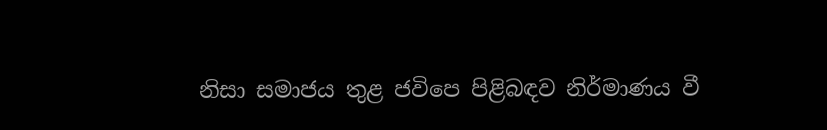නිසා සමාජය තුළ ජවිපෙ පිළිබඳව නිර්මාණය වී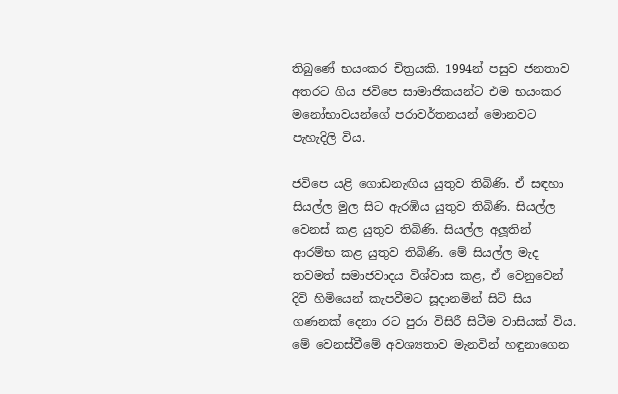තිබුණේ භයංකර චිත්‍රයකි. 1994න් පසුව ජනතාව අතරට ගිය ජවිපෙ සාමාජිකයන්ට එම භයංකර මනෝභාවයන්ගේ පරාවර්තනයන් මොනවට පැහැදිලි විය.

ජවිපෙ යළි ගොඩනැඟිය යුතුව තිබිණි. ඒ සඳහා සියල්ල මුල සිට ඇරඹිය යුතුව තිබිණි. සියල්ල වෙනස් කළ යුතුව තිබිණි. සියල්ල අලූතින් ආරම්භ කළ යුතුව තිබිණි. මේ සියල්ල මැද තවමත් සමාජවාදය විශ්වාස කළ, ඒ වෙනුවෙන් දිවි හිමියෙන් කැපවීමට සූදානමින් සිටි සිය ගණනක් දෙනා රට පුරා විසිරී සිටීම වාසියක් විය. මේ වෙනස්වීමේ අවශ්‍යතාව මැනවින් හඳුනාගෙන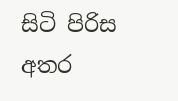සිටි පිරිස අතර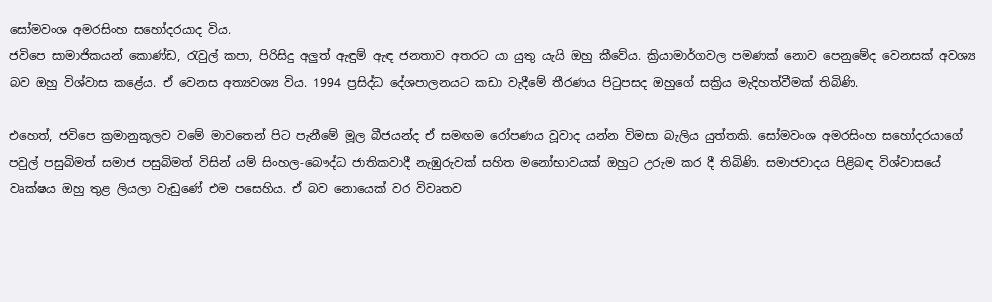සෝමවංශ අමරසිංහ සහෝදරයාද විය.
ජවිපෙ සාමාජිකයන් කොණ්ඩ, රැවුල් කපා, පිරිසිදු අලුත් ඇඳුම් ඇඳ ජනතාව අතරට යා යුතු යැයි ඔහු කීවේය. ක්‍රියාමාර්ගවල පමණක් නොව පෙනුමේද වෙනසක් අවශ්‍ය බව ඔහු විශ්වාස කළේය. ඒ වෙනස අත්‍යවශ්‍ය විය. 1994 ප්‍රසිද්ධ දේශපාලනයට කඩා වැදීමේ තීරණය පිටුපසද ඔහුගේ සක්‍රිය මැදිහත්වීමක් තිබිණි.

එහෙත්, ජවිපෙ ක්‍රමානුකූලව වමේ මාවතෙන් පිට පැනීමේ මූල බීජයන්ද ඒ සමඟම රෝපණය වූවාද යන්න විමසා බැලිය යුත්තකි. සෝමවංශ අමරසිංහ සහෝදරයාගේ පවුල් පසුබිමත් සමාජ පසුබිමත් විසින් යම් සිංහල-බෞද්ධ ජාතිකවාදී නැඹුරුවක් සහිත මනෝභාවයක් ඔහුට උරුම කර දී තිබිණි. සමාජවාදය පිළිබඳ විශ්වාසයේ වෘක්ෂය ඔහු තුළ ලියලා වැඩුණේ එම පසෙහිය. ඒ බව නොයෙක් වර විවෘතව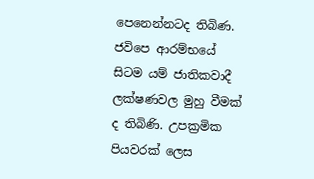පෙනෙන්නටද තිබිණ. ජවිපෙ ආරම්භයේ සිටම යම් ජාතිකවාදී ලක්ෂණවල මුහු වීමක් ද තිබිණි. උපක්‍රමික පියවරක් ලෙස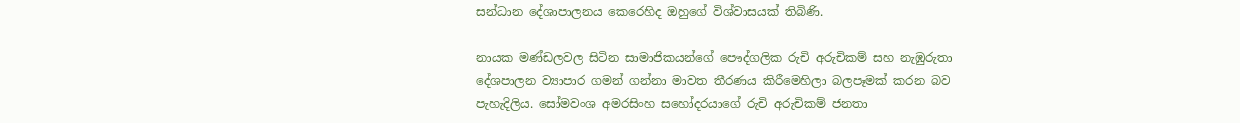සන්ධාන දේශාපාලනය කෙරෙහිද ඔහුගේ විශ්වාසයක් තිබිණි.

නායක මණ්ඩලවල සිටින සාමාජිකයන්ගේ පෞද්ගලික රුචි අරුචිකම් සහ නැඹුරුතා දේශපාලන ව්‍යාපාර ගමන් ගන්නා මාවත තීරණය කිරීමෙහිලා බලපෑමක් කරන බව පැහැදිලිය. සෝමවංශ අමරසිංහ සහෝදරයාගේ රුචි අරුචිකම් ජනතා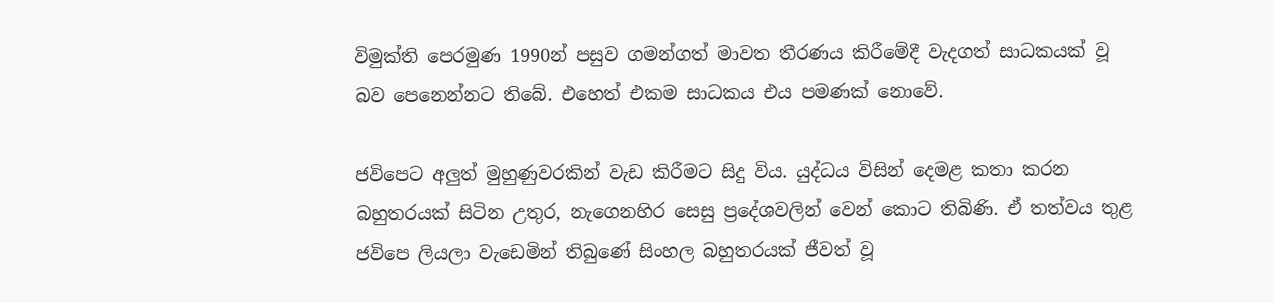විමුක්ති පෙරමුණ 1990න් පසුව ගමන්ගත් මාවත තීරණය කිරීමේදී වැදගත් සාධකයක් වූ බව පෙනෙන්නට තිබේ. එහෙත් එකම සාධකය එය පමණක් නොවේ.

ජවිපෙට අලුත් මුහුණුවරකින් වැඩ කිරීමට සිදු විය. යුද්ධය විසින් දෙමළ කතා කරන බහුතරයක් සිටින උතුර, නැගෙනහිර සෙසු ප්‍රදේශවලින් වෙන් කොට තිබිණි. ඒ තත්වය තුළ ජවිපෙ ලියලා වැඩෙමින් තිබුණේ සිංහල බහුතරයක් ජීවත් වූ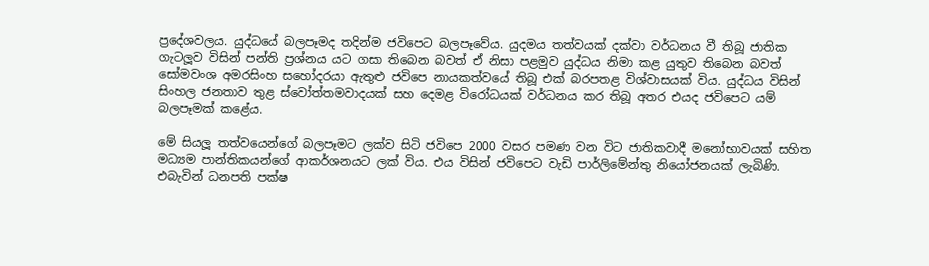ප්‍රදේශවලය. යුද්ධයේ බලපෑමද තදින්ම ජවිපෙට බලපෑවේය. යුදමය තත්වයක් දක්වා වර්ධනය වී තිබූ ජාතික ගැටලූව විසින් පන්ති ප්‍රශ්නය යට ගසා තිබෙන බවත් ඒ නිසා පළමුව යුද්ධය නිමා කළ යුතුව තිබෙන බවත් සෝමවංශ අමරසිංහ සහෝදරයා ඇතුළු ජවිපෙ නායකත්වයේ තිබූ එක් බරපතළ විශ්වාසයක් විය. යුද්ධය විසින් සිංහල ජනතාව තුළ ස්වෝත්තමවාදයක් සහ දෙමළ විරෝධයක් වර්ධනය කර තිබූ අතර එයද ජවිපෙට යම් බලපෑමක් කළේය.

මේ සියලූ තත්වයෙන්ගේ බලපෑමට ලක්ව සිටි ජවිපෙ 2000 වසර පමණ වන විට ජාතිකවාදී මනෝභාවයක් සහිත මධ්‍යම පාන්තිකයන්ගේ ආකර්ශනයට ලක් විය. එය විසින් ජවිපෙට වැඩි පාර්ලිමේන්තු නියෝජනයක් ලැබිණි. එබැවින් ධනපති පක්ෂ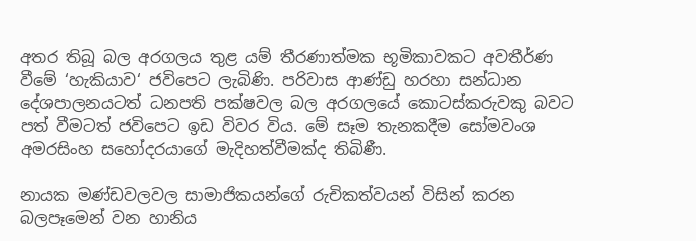අතර තිබූ බල අරගලය තුළ යම් තීරණාත්මක භූමිකාවකට අවතීර්ණ වීමේ ‘හැකියාව‘ ජවිපෙට ලැබිණි. පරිවාස ආණ්ඩු හරහා සන්ධාන දේශපාලනයටත් ධනපති පක්ෂවල බල අරගලයේ කොටස්කරුවකු බවට පත් වීමටත් ජවිපෙට ඉඩ විවර විය. මේ සෑම තැනකදීම සෝමවංශ අමරසිංහ සහෝදරයාගේ මැදිහත්වීමක්ද තිබිණී.

නායක මණ්ඩවලවල සාමාජිකයන්ගේ රුචිකත්වයන් විසින් කරන බලපෑමෙන් වන හානිය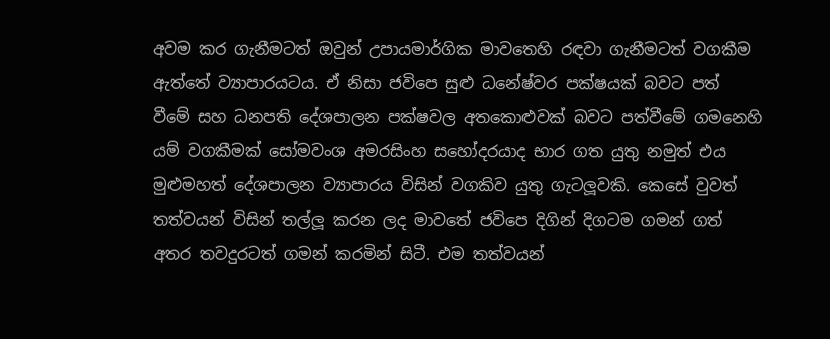අවම කර ගැනීමටත් ඔවුන් උපායමාර්ගික මාවතෙහි රඳවා ගැනීමටත් වගකීම ඇත්තේ ව්‍යාපාරයටය. ඒ නිසා ජවිපෙ සුළු ධනේෂ්වර පක්ෂයක් බවට පත් වීමේ සහ ධනපති දේශපාලන පක්ෂවල අතකොළුවක් බවට පත්වීමේ ගමනෙහි යම් වගකීමක් සෝමවංශ අමරසිංහ සහෝදරයාද භාර ගත යුතු නමුත් එය මුළුමහත් දේශපාලන ව්‍යාපාරය විසින් වගකිව යුතු ගැටලූවකි. කෙසේ වුවත් තත්වයන් විසින් තල්ලූ කරන ලද මාවතේ ජවිපෙ දිගින් දිගටම ගමන් ගත් අතර තවදුරටත් ගමන් කරමින් සිටී. එම තත්වයන්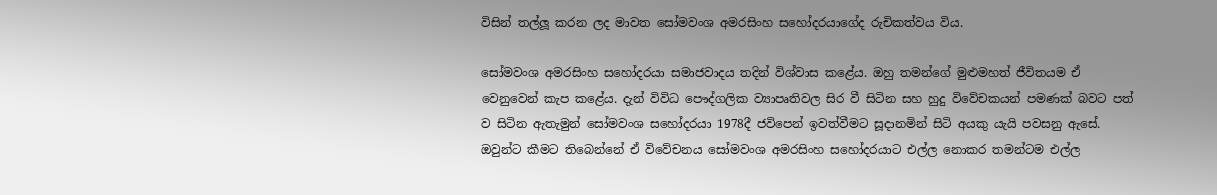විසින් තල්ලූ කරන ලද මාවත සෝමවංශ අමරසිංහ සහෝදරයාගේද රුචිකත්වය විය.

සෝමවංශ අමරසිංහ සහෝදරයා සමාජවාදය තදින් විශ්වාස කළේය. ඔහු තමන්ගේ මුළුමහත් ජීවිතයම ඒ වෙනුවෙන් කැප කළේය. දැන් විවිධ පෞද්ගලික ව්‍යාපෘතිවල සිර වී සිටින සහ හුදු විවේචකයන් පමණක් බවට පත් ව සිටින ඇතැමුන් සෝමවංශ සහෝදරයා 1978දී ජවිපෙන් ඉවත්වීමට සූදානමින් සිටි අයකු යැයි පවසනු ඇසේ. ඔවුන්ට කීමට තිබෙන්නේ ඒ විවේචනය සෝමවංශ අමරසිංහ සහෝදරයාට එල්ල නොකර තමන්ටම එල්ල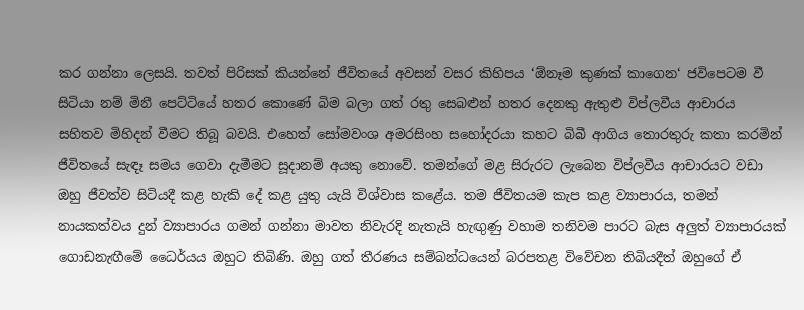කර ගන්නා ලෙසයි. තවත් පිරිසක් කියන්නේ ජීවිතයේ අවසන් වසර කිහිපය ‘ඕනෑම කුණක් කාගෙන‘ ජවිපෙටම වී සිටියා නම් මිනී පෙට්ටියේ හතර කොණේ බිම බලා ගත් රතු සෙබළුන් හතර දෙනකු ඇතුළු විප්ලවීය ආචාරය සහිතව මිහිදන් වීමට තිබූ බවයි. එහෙත් සෝමවංශ අමරසිංහ සහෝදරයා කහට බිබී ආගිය තොරතුරු කතා කරමින් ජීවිතයේ සැඳෑ සමය ගෙවා දැමීමට සූදානම් අයකු නොවේ. තමන්ගේ මළ සිරුරට ලැබෙන විප්ලවීය ආචාරයට වඩා ඔහු ජීවත්ව සිටියදී කළ හැකි දේ කළ යුතු යැයි විශ්වාස කළේය. තම ජීවිතයම කැප කළ ව්‍යාපාරය, තමන් නායකත්වය දුන් ව්‍යාපාරය ගමන් ගන්නා මාවත නිවැරදි නැතැයි හැඟුණු වහාම තනිවම පාරට බැස අලුත් ව්‍යාපාරයක් ගොඩනැඟීමේ ධෛර්යය ඔහුට තිබිණි. ඔහු ගත් තීරණය සම්බන්ධයෙන් බරපතළ විවේචන තිබියදීත් ඔහුගේ ඒ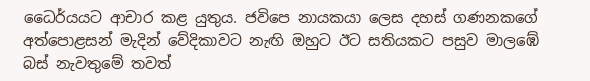ධෛර්යයට ආචාර කළ යුතුය. ජවිපෙ නායකයා ලෙස දහස් ගණනකගේ අත්පොළසන් මැදින් වේදිකාවට නැඟි ඔහුට ඊට සතියකට පසුව මාලඹේ බස් නැවතුමේ තවත්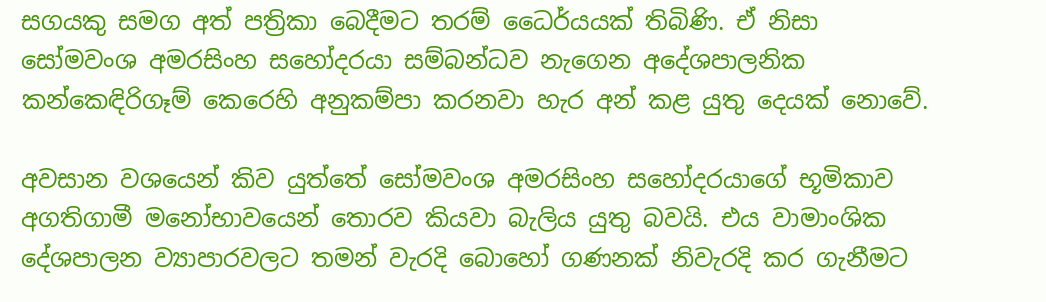සගයකු සමග අත් පත්‍රිකා බෙදීමට තරම් ධෛර්යයක් තිබිණි. ඒ නිසා සෝමවංශ අමරසිංහ සහෝදරයා සම්බන්ධව නැගෙන අදේශපාලනික කන්කෙඳිරිගෑම් කෙරෙහි අනුකම්පා කරනවා හැර අන් කළ යුතු දෙයක් නොවේ.

අවසාන වශයෙන් කිව යුත්තේ සෝමවංශ අමරසිංහ සහෝදරයාගේ භූමිකාව අගතිගාමී මනෝභාවයෙන් තොරව කියවා බැලිය යුතු බවයි. එය වාමාංශික දේශපාලන ව්‍යාපාරවලට තමන් වැරදි බොහෝ ගණනක් නිවැරදි කර ගැනීමට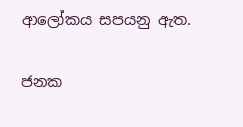ආලෝකය සපයනු ඇත.

ජනක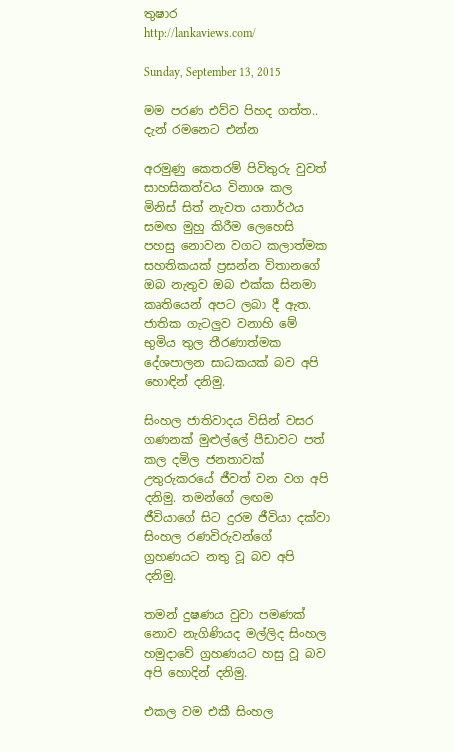තුෂාර
http://lankaviews.com/

Sunday, September 13, 2015

මම පරණ එව්ව පිහද ගත්ත.. දැන් රමනෙට එන්න

අරමුණු කෙතරම් පිවිතුරු වුවත් සාහසිකත්වය විනාශ කල මිනිස් සිත් නැවත යතාර්ථය සමඟ මුහු කිරීම ලෙහෙසි පහසු නොවන වගට කලාත්මක සහතිකයක් ප්‍රසන්න විතානගේ ඔබ නැතුව ඔබ එක්ක සිනමා කෘතියෙන් අපට ලබා දී ඇත. ජාතික ගැටලුව වනාහි මේ භුමිය තුල තීරණාත්මක දේශපාලන සාධකයක් බව අපි හොඳින් දනිමු.

සිංහල ජාතිවාදය විසින් වසර ගණනක් මුළුල්ලේ පීඩාවට පත් කල දමිල ජනතාවක් උතුරුකරයේ ජීවත් වන වග අපි දනිමු. තමන්ගේ ලඟම ජීවියාගේ සිට දුරම ජීවියා දක්වා සිංහල රණවිරුවන්ගේ ග්‍රහණයට නතු වූ බව අපි දනිමු.

තමන් දුෂණය වුවා පමණක් නොව නැගිණියද මල්ලිද සිංහල හමුදාවේ ග්‍රහණයට හසු වූ බව අපි හොදින් දනිමු.

එකල වම එකී සිංහල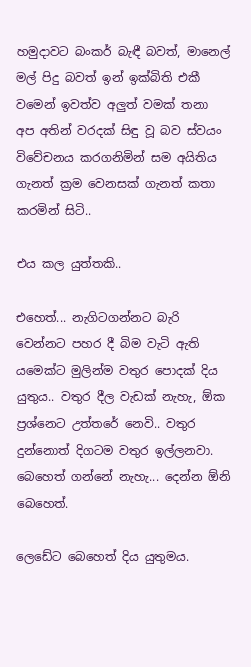හමුදාවට බංකර් බැඳී බවත්, මානෙල් මල් පිදු බවත් ඉන් ඉක්බිති එකී වමෙන් ඉවත්ව අලුත් වමක් තනා අප අතින් වරදක් සිඳු වූ බව ස්වයං විවේචනය කරගනිමින් සම අයිතිය ගැනත් ක්‍රම වෙනසක් ගැනත් කතා කරමින් සිටි..

එය කල යුත්තකි..

එහෙත්... නැගිටගන්නට බැරි වෙන්නට පහර දී බිම වැටි ඇති යමෙක්ට මුලින්ම වතුර පොදක් දිය යුතුය.. වතුර දීල වැඩක් නැහැ, ඕක ප්‍රශ්නෙට උත්තරේ නෙවි.. වතුර දුන්නොත් දිගටම වතුර ඉල්ලනවා. බෙහෙත් ගන්නේ නැහැ... දෙන්න ඕනි බෙහෙත්.

ලෙඩේට බෙහෙත් දිය යුතුමය.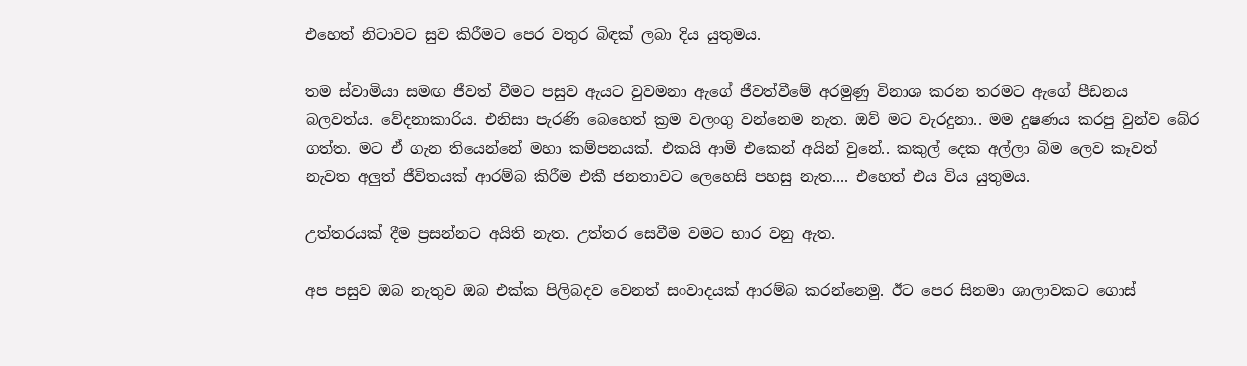එහෙත් නිටාවට සුව කිරීමට පෙර වතුර බිඳක් ලබා දිය යුතුමය.

තම ස්වාමියා සමඟ ජීවත් වීමට පසුව ඇයට වුවමනා ඇගේ ජීවත්වීමේ අරමුණු විනාශ කරන තරමට ඇගේ පීඩනය බලවත්ය. වේදනාකාරිය. එනිසා පැරණි බෙහෙත් ක්‍රම වලංගු වන්නෙම නැත. ඔව් මට වැරදුනා.. මම දුෂණය කරපු වුන්ව බේර ගත්ත. මට ඒ ගැන තියෙන්නේ මහා කම්පනයක්. එකයි ආමි එකෙන් අයින් වුනේ.. කකුල් දෙක අල්ලා බිම ලෙව කෑවත් නැවත අලුත් ජීවිතයක් ආරම්බ කිරීම එකී ජනතාවට ලෙහෙසි පහසු නැත.... එහෙත් එය විය යුතුමය.

උත්තරයක් දීම ප්‍රසන්නට අයිති නැත. උත්තර සෙවීම වමට භාර වනු ඇත.

අප පසුව ඔබ නැතුව ඔබ එක්ක පිලිබදව වෙනත් සංවාදයක් ආරම්බ කරන්නෙමු. ඊට පෙර සිනමා ශාලාවකට ගොස්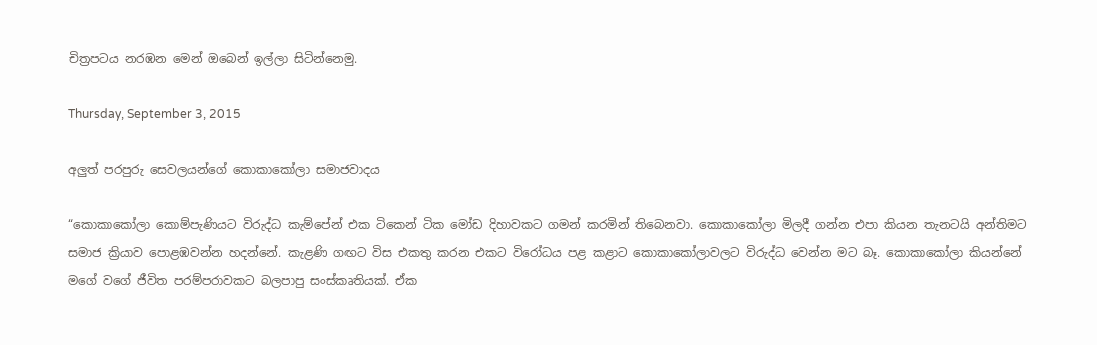චිත්‍රපටය නරඹන මෙන් ඔබෙන් ඉල්ලා සිටින්නෙමු.

Thursday, September 3, 2015

අලුත් පරපුරු සෙවලයන්ගේ කොකාකෝලා සමාජවාදය

“කොකාකෝලා කොම්පැණියට විරුද්ධ කැම්පේන් එක ටිකෙන් ටික මෝඩ දිහාවකට ගමන් කරමින් තිබෙනවා. කොකාකෝලා මිලදී ගන්න එපා කියන තැනටයි අන්තිමට සමාජ ක්‍රියාව පොළඹවන්න හදන්නේ. කැළණි ගඟට විස එකතු කරන එකට විරෝධය පළ කළාට කොකාකෝලාවලට විරුද්ධ වෙන්න මට බෑ. කොකාකෝලා කියන්නේ මගේ වගේ ජීවිත පරම්පරාවකට බලපාපු සංස්කෘතියක්. ඒක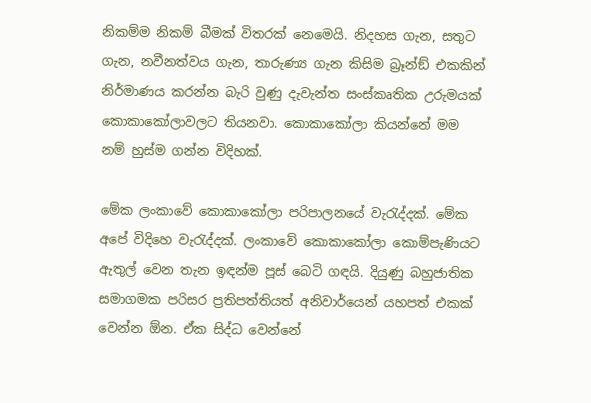නිකම්ම නිකම් බීමක් විතරක් නෙමෙයි. නිදහස ගැන, සතුට ගැන, නවීනත්වය ගැන, තාරුණ්‍ය ගැන කිසිම බ්‍රෑන්ඞ් එකකින් නිර්මාණය කරන්න බැරි වුණු දැවැන්ත සංස්කෘතික උරුමයක් කොකාකෝලාවලට තියනවා. කොකාකෝලා කියන්නේ මම නම් හුස්ම ගන්න විදිහක්.

මේක ලංකාවේ කොකාකෝලා පරිපාලනයේ වැරැද්දක්. මේක අපේ විදිහෙ වැරැද්දක්. ලංකාවේ කොකාකෝලා කොම්පැණියට ඇතුල් වෙන තැන ඉඳන්ම පූස් බෙටි ගඳයි. දියුණු බහුජාතික සමාගමක පරිසර ප්‍රතිපත්තියත් අනිවාර්යෙන් යහපත් එකක් වෙන්න ඕන. ඒක සිද්ධ වෙන්නේ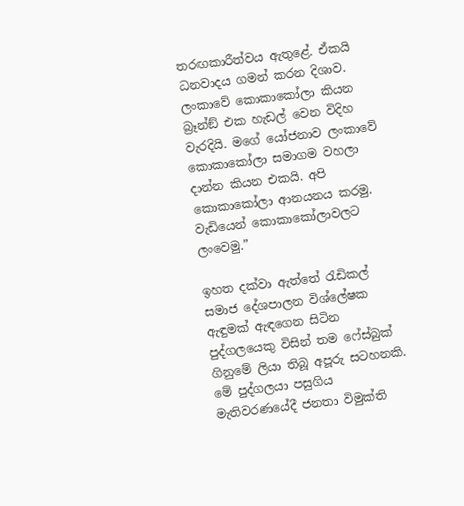තරඟකාරීත්වය ඇතුළේ. ඒකයි ධනවාදය ගමන් කරන දිශාව. ලංකාවේ කොකාකෝලා කියන බ්‍රෑන්ඞ් එක හැඩල් වෙන විදිහ වැරදියි. මගේ යෝජනාව ලංකාවේ කොකාකෝලා සමාගම වහලා දාන්න කියන එකයි. අපි කොකාකෝලා ආනයනය කරමු. වැඩියෙන් කොකාකෝලාවලට ලංවෙමු.”

ඉහත දක්වා ඇත්තේ රැඩිකල් සමාජ දේශපාලන විශ්ලේෂක ඇඳුමක් ඇඳගෙන සිටින පුද්ගලයෙකු විසින් තම ෆේස්බුක් ගිනුමේ ලියා තිබූ අපූරු සටහනකි. මේ පුද්ගලයා පසුගිය මැතිවරණයේදී ජනතා විමුක්ති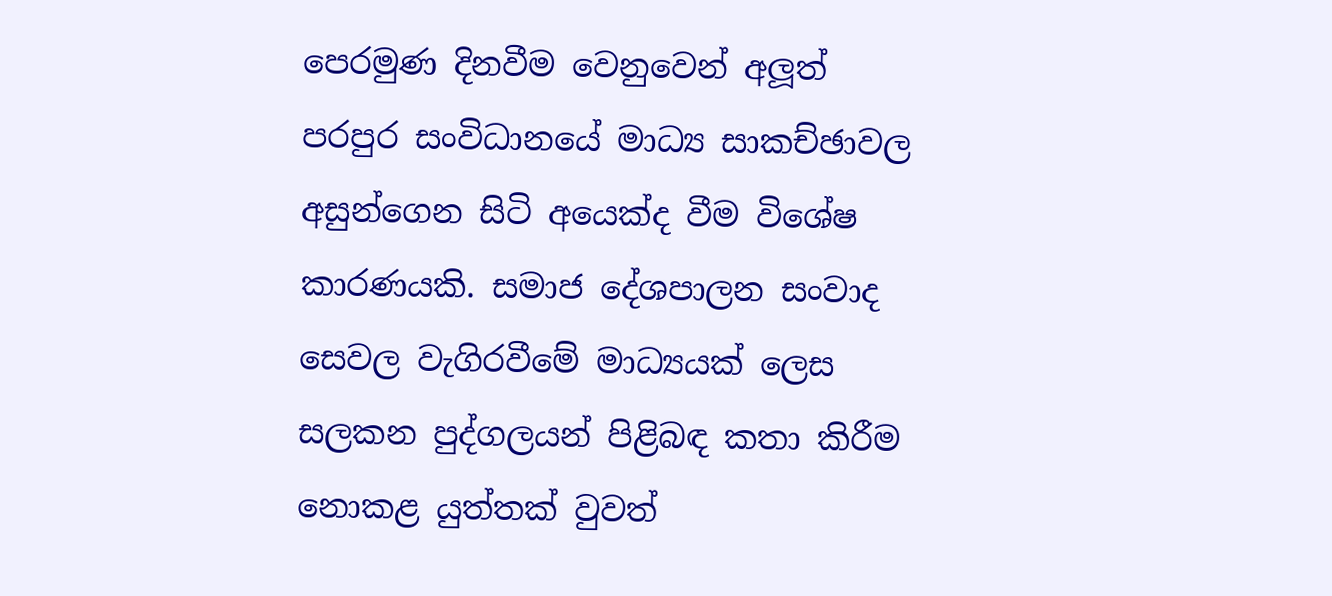පෙරමුණ දිනවීම වෙනුවෙන් අලූත් පරපුර සංවිධානයේ මාධ්‍ය සාකච්ඡාවල අසුන්ගෙන සිටි අයෙක්ද වීම විශේෂ කාරණයකි. සමාජ දේශපාලන සංවාද සෙවල වැගිරවීමේ මාධ්‍යයක් ලෙස සලකන පුද්ගලයන් පිළිබඳ කතා කිරීම නොකළ යුත්තක් වුවත්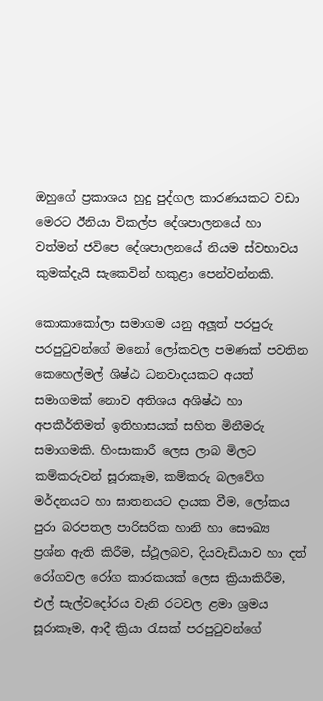ඔහුගේ ප්‍රකාශය හුදු පුද්ගල කාරණයකට වඩා මෙරට ඊනියා විකල්ප දේශපාලනයේ හා වත්මන් ජවිපෙ දේශපාලනයේ නියම ස්වභාවය කුමක්දැයි සැකෙවින් හකුළා පෙන්වන්නකි.

කොකාකෝලා සමාගම යනු අලූත් පරපුරු පරපුටුවන්ගේ මනෝ ලෝකවල පමණක් පවතින කෙහෙල්මල් ශිෂ්ඨ ධනවාදයකට අයත් සමාගමක් නොව අතිශය අශිෂ්ඨ හා අපකීර්තිමත් ඉතිහාසයක් සහිත මිනීමරු සමාගමකි. හිංසාකාරී ලෙස ලාබ මිලට කම්කරුවන් සූරාකෑම, කම්කරු බලවේග මර්දනයට හා ඝාතනයට දායක වීම, ලෝකය පුරා බරපතල පාරිසරික හානි හා සෞඛ්‍ය ප්‍රශ්න ඇති කිරීම, ස්ථූලබව, දියවැඩියාව හා දත් රෝගවල රෝග කාරකයක් ලෙස ක්‍රියාකිරීම, එල් සැල්වදෝරය වැනි රටවල ළමා ශ්‍රමය සූරාකෑම, ආදී ක්‍රියා රැසක් පරපුටුවන්ගේ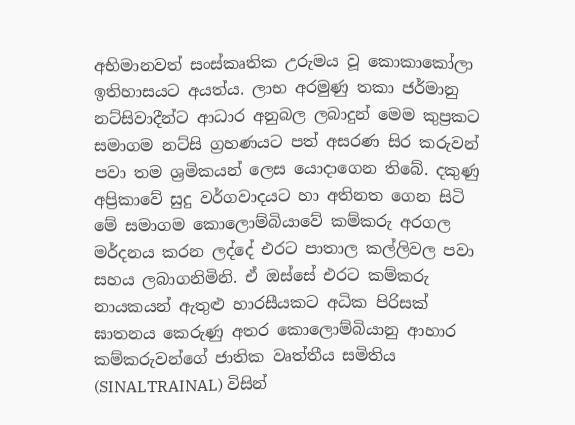අභිමානවත් සංස්කෘතික උරුමය වූ කොකාකෝලා ඉතිහාසයට අයත්ය. ලාභ අරමුණු තකා ජර්මානු නට්සිවාදීන්ට ආධාර අනුබල ලබාදුන් මෙම කුප්‍රකට සමාගම නට්සි ග්‍රහණයට පත් අසරණ සිර කරුවන් පවා තම ශ්‍රමිකයන් ලෙස යොදාගෙන තිබේ. දකුණු අප්‍රිකාවේ සුදු වර්ගවාදයට හා අතිනත ගෙන සිටි මේ සමාගම කොලොම්බියාවේ කම්කරු අරගල මර්දනය කරන ලද්දේ එරට පාතාල කල්ලිවල පවා සහය ලබාගනිමිනි. ඒ ඔස්සේ එරට කම්කරු නායකයන් ඇතුළු හාරසීයකට අධික පිරිසක් ඝාතනය කෙරුණු අතර කොලොම්බියානු ආහාර කම්කරුවන්ගේ ජාතික වෘත්තීය සමිතිය (SINALTRAINAL) විසින්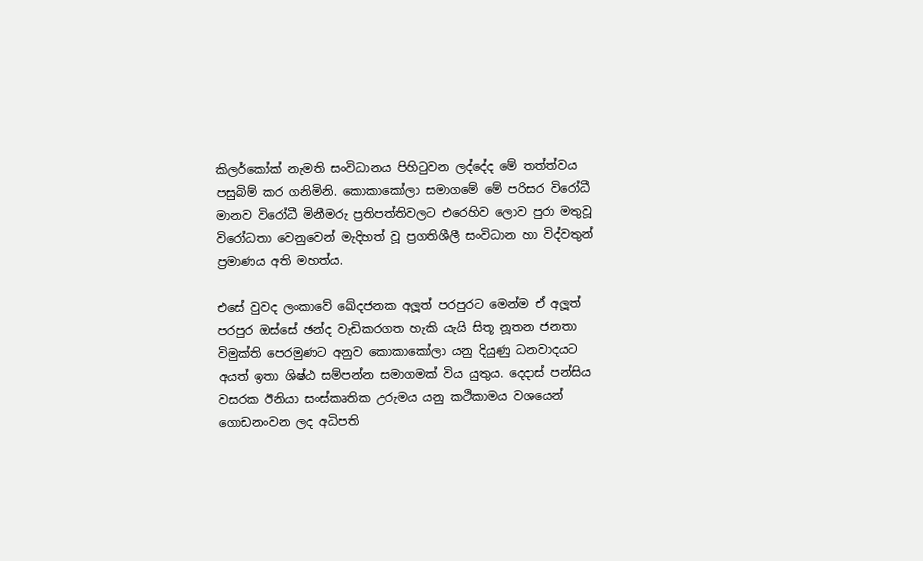කිලර්කෝක් නැමති සංවිධානය පිහිටුවන ලද්දේද මේ තත්ත්වය පසුබිම් කර ගනිමිනි. කොකාකෝලා සමාගමේ මේ පරිසර විරෝධී මානව විරෝධී මිනීමරු ප්‍රතිපත්තිවලට එරෙහිව ලොව පුරා මතුවූ විරෝධතා වෙනුවෙන් මැදිහත් වූ ප්‍රගතිශීලී සංවිධාන හා විද්වතුන් ප්‍රමාණය අති මහත්ය.

එසේ වුවද ලංකාවේ ඛේදජනක අලූත් පරපුරට මෙන්ම ඒ අලූත් පරපුර ඔස්සේ ඡන්ද වැඩිකරගත හැකි යැයි සිතූ නූතන ජනතා විමුක්ති පෙරමුණට අනුව කොකාකෝලා යනු දියුණු ධනවාදයට අයත් ඉතා ශිෂ්ඨ සම්පන්න සමාගමක් විය යුතුය. දෙදාස් පන්සිය වසරක ඊනියා සංස්කෘතික උරුමය යනු කථිකාමය වශයෙන් ගොඩනංවන ලද අධිපති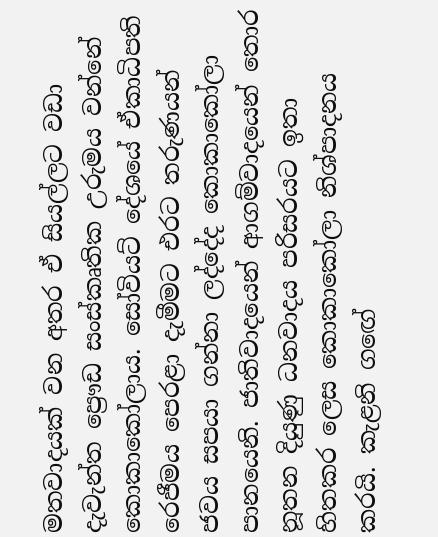මතවාදයක් වන අතර ඒ සියල්ලට වඩා දැවැන්ත ප්‍රෞඩ සංස්කෘතික උරුමය වන්නේ කොකාකෝලාය. සෝවියට් දේශයේ ඒකාධිපති රෙජීමය පෙරළා දැමීමට එරට තරුණයන් ජවය සපයා ගන්නා ලද්දේද කොකාකෝලා පානයෙනි. ජාතිවාදයෙන් ආගම්වාදයෙන් තොර නූතන දියුණු ධනවාදය පරිසරයට ඉතා හිතකර ලෙස කොකාකෝලා නිශ්පාදනය කරයි. කැළනි ගඟේ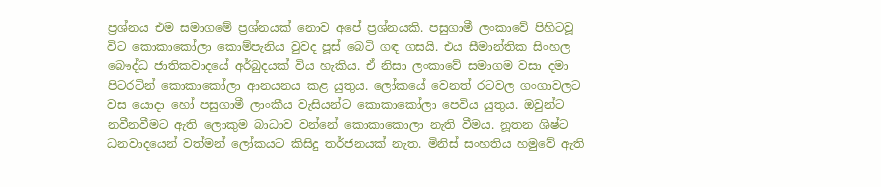ප්‍රශ්නය එම සමාගමේ ප්‍රශ්නයක් නොව අපේ ප්‍රශ්නයකි. පසුගාමී ලංකාවේ පිහිටවූ විට කොකාකෝලා කොම්පැනිය වුවද පූස් බෙටි ගඳ ගසයි. එය සීමාන්තික සිංහල බෞද්ධ ජාතිකවාදයේ අර්බුදයක් විය හැකිය. ඒ නිසා ලංකාවේ සමාගම වසා දමා පිටරටින් කොකාකෝලා ආනයනය කළ යුතුය. ලෝකයේ වෙනත් රටවල ගංගාවලට වස යොදා හෝ පසුගාමී ලාංකීය වැසියන්ට කොකාකෝලා පෙවිය යුතුය. ඔවුන්ට නවීනවීමට ඇති ලොකුම බාධාව වන්නේ කොකාකොලා නැති වීමය. නූතන ශිෂ්ට ධනවාදයෙන් වත්මන් ලෝකයට කිසිදු තර්ජනයක් නැත. මිනිස් සංහතිය හමුවේ ඇති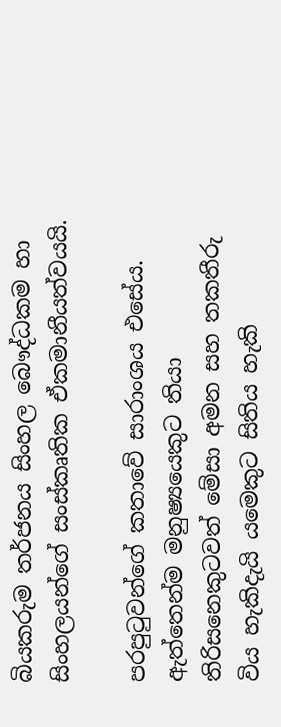බියකරුම තර්ජනය සිංහල බෞද්ධකම හා සිංහලයන්ගේ සංස්කෘතික ඒකමානීයත්වයයි.

පරපුටුවන්ගේ කතාවේ සාරාංශය එසේය. ඇත්තෙන්ම මනුෂ්‍යයෙකුට තියා තිරිසනෙකුටවත් මේසා අමන සහ තකතීරු විය හැකිදැයි යමෙකුට සිතිය හැකි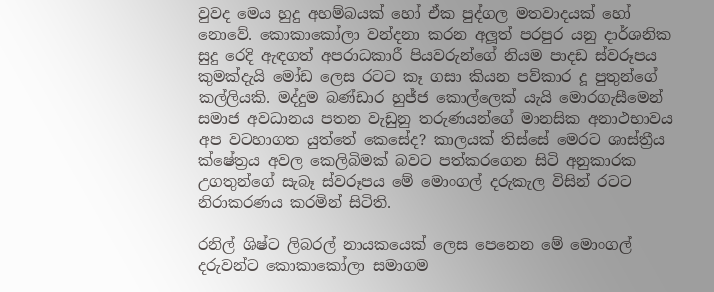වුවද මෙය හුදු අහම්බයක් හෝ ඒක පුද්ගල මතවාදයක් හෝ නොවේ. කොකාකෝලා වන්දනා කරන අලූත් පරපුර යනු දාර්ශනික සුදු රෙදි ඇඳගත් අපරාධකාරී පියවරුන්ගේ නියම පාදඩ ස්වරූපය කුමක්දැයි මෝඩ ලෙස රටට කෑ ගසා කියන පව්කාර දූ පුතුන්ගේ කල්ලියකි. මද්දුම බණ්ඩාර හුජ්ජ කොල්ලෙක් යැයි මොරගැසීමෙන් සමාජ අවධානය පතන වැඩුනු තරුණයන්ගේ මානසික අනාථභාවය අප වටහාගත යුත්තේ කෙසේද? කාලයක් තිස්සේ මෙරට ශාස්ත්‍රීය ක්ෂේත්‍රය අවල කෙලිබිමක් බවට පත්කරගෙන සිටි අනුකාරක උගතුන්ගේ සැබෑ ස්වරූපය මේ මොංගල් දරුකැල විසින් රටට නිරාකරණය කරමින් සිටිති.

රනිල් ශිෂ්ට ලිබරල් නායකයෙක් ලෙස පෙනෙන මේ මොංගල් දරුවන්ට කොකාකෝලා සමාගම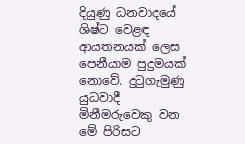දියුණු ධනවාදයේ ශිෂ්ට වෙළඳ ආයතනයක් ලෙස පෙනීයාම පුදුමයක් නොවේ. දුටුගැමුණු යුධවාදී මිනීමරුවෙකු වන මේ පිරිසට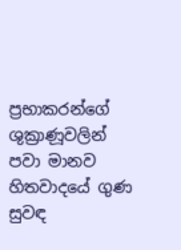ප්‍රභාකරන්ගේ ශුක්‍රාණූවලින් පවා මානව හිතවාදයේ ගුණ සුවඳ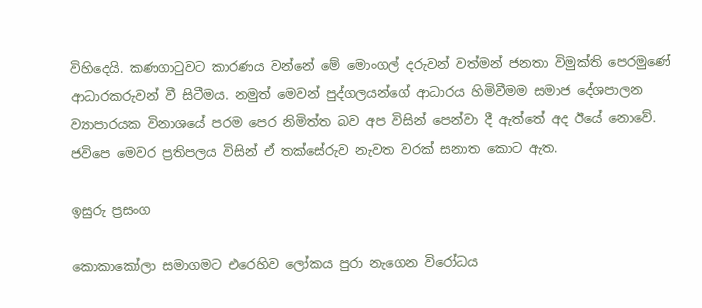විහිදෙයි. කණගාටුවට කාරණය වන්නේ මේ මොංගල් දරුවන් වත්මන් ජනතා විමුක්ති පෙරමුණේ ආධාරකරුවන් වී සිටීමය. නමුත් මෙවන් පුද්ගලයන්ගේ ආධාරය හිමිවීමම සමාජ දේශපාලන ව්‍යාපාරයක විනාශයේ පරම පෙර නිමිත්ත බව අප විසින් පෙන්වා දී ඇත්තේ අද ඊයේ නොවේ. ජවිපෙ මෙවර ප්‍රතිපලය විසින් ඒ තක්සේරුව නැවත වරක් සනාත කොට ඇත.

ඉසුරු ප්‍රසංග

කොකාකෝලා සමාගමට එරෙහිව ලෝකය පුරා නැගෙන විරෝධය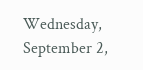Wednesday, September 2,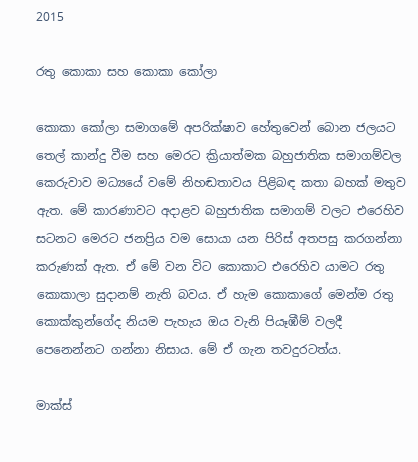2015

රතු කොකා සහ කොකා කෝලා

කොකා කෝලා සමාගමේ අපරික්ෂාව හේතුවෙන් බොන ජලයට තෙල් කාන්දු වීම සහ මෙරට ක්‍රියාත්මක බහුජාතික සමාගම්වල කෙරුවාව මධ්‍යයේ වමේ නිහඬතාවය පිළිබඳ කතා බහක් මතුව ඇත. මේ කාරණාවට අදාළව බහුජාතික සමාගම් වලට එරෙහිව සටනට මෙරට ජනප්‍රිය වම සොයා යන පිරිස් අතපසු කරගන්නා කරුණක් ඇත. ඒ මේ වන විට කොකාට එරෙහිව යාමට රතු කොකාලා සුදානම් නැති බවය. ඒ හැම කොකාගේ මෙන්ම රතු කොක්කුන්ගේද නියම පැහැය ඔය වැනි පියෑඹීම් වලදී පෙනෙන්නට ගන්නා නිසාය. මේ ඒ ගැන තවදුරටත්ය.

මාක්ස්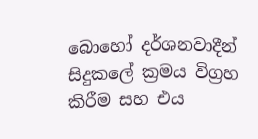බොහෝ දර්ශනවාදීන් සිදුකලේ ක්‍රමය විග්‍රහ කිරීම සහ එය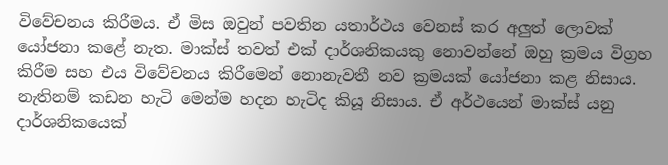විවේචනය කිරීමය. ඒ මිස ඔවුන් පවතින යතාර්ථය වෙනස් කර අලුත් ලොවක් යෝජනා කළේ නැත. මාක්ස් තවත් එක් දාර්ශනිකයකු නොවන්නේ ඔහු ක්‍රමය විග්‍රහ කිරීම සහ එය විවේචනය කිරීමෙන් නොනැවතී නව ක්‍රමයක් යෝජනා කළ නිසාය. නැතිනම් කඩන හැටි මෙන්ම හදන හැටිද කියූ නිසාය. ඒ අර්ථයෙන් මාක්ස් යනු දාර්ශනිකයෙක්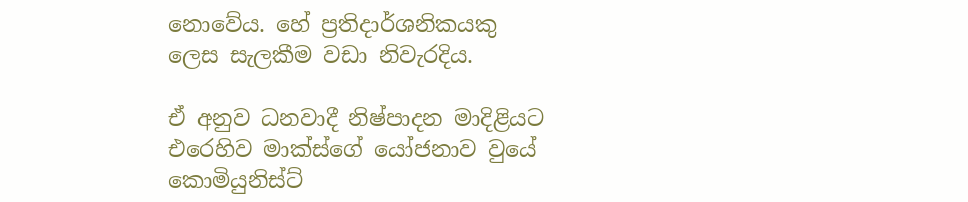නොවේය. හේ ප්‍රතිදාර්ශනිකයකු
ලෙස සැලකීම වඩා නිවැරදිය.

ඒ අනුව ධනවාදී නිෂ්පාදන මාදිළියට එරෙහිව මාක්ස්ගේ යෝජනාව වුයේ කොමියුනිස්ට්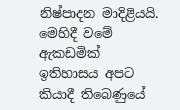නිෂ්පාදන මාදිළියයි. මෙහිදී වමේ ඇකඩමික් ඉතිහාසය අපට කියාදී තිබෙණුයේ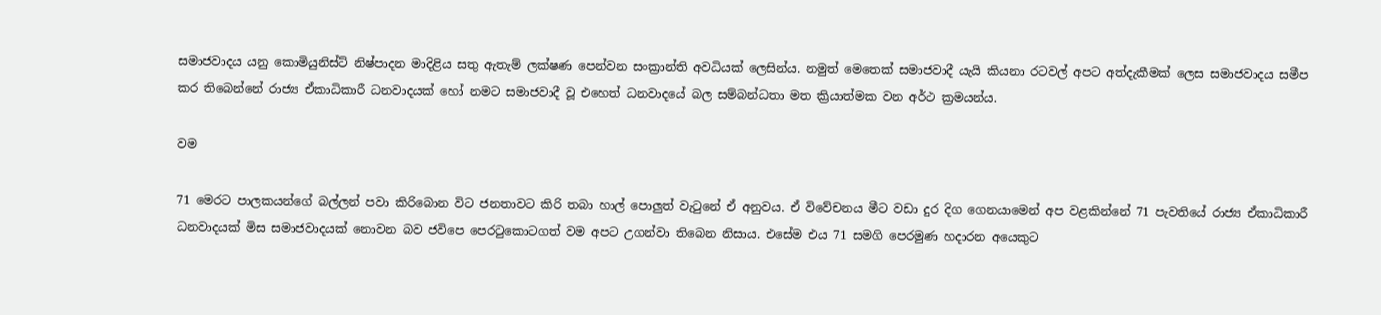සමාජවාදය යනු කොමියුනිස්ට් නිෂ්පාදන මාදිළිය සතු ඇතැම් ලක්ෂණ පෙන්වන සංක්‍රාන්ති අවධියක් ලෙසින්ය. නමුත් මෙතෙක් සමාජවාදී යැයි කියනා රටවල් අපට අත්දැකීමක් ලෙස සමාජවාදය සමීප කර තිබෙන්නේ රාජ්‍ය ඒකාධිකාරී ධනවාදයක් හෝ නමට සමාජවාදී වූ එහෙත් ධනවාදයේ බල සම්බන්ධතා මත ක්‍රියාත්මක වන අර්ථ ක්‍රමයන්ය.

වම

71 මෙරට පාලකයන්ගේ බල්ලන් පවා කිරිබොන විට ජනතාවට කිරි තබා හාල් පොලුත් වැටුනේ ඒ අනුවය. ඒ විවේචනය මීට වඩා දුර දිග ගෙනයාමෙන් අප වළකින්නේ 71 පැවතියේ රාජ්‍ය ඒකාධිකාරී ධනවාදයක් මිස සමාජවාදයක් නොවන බව ජවිපෙ පෙරටුකොටගත් වම අපට උගන්වා තිබෙන නිසාය. එසේම එය 71 සමගි පෙරමුණ හදාරන අයෙකුට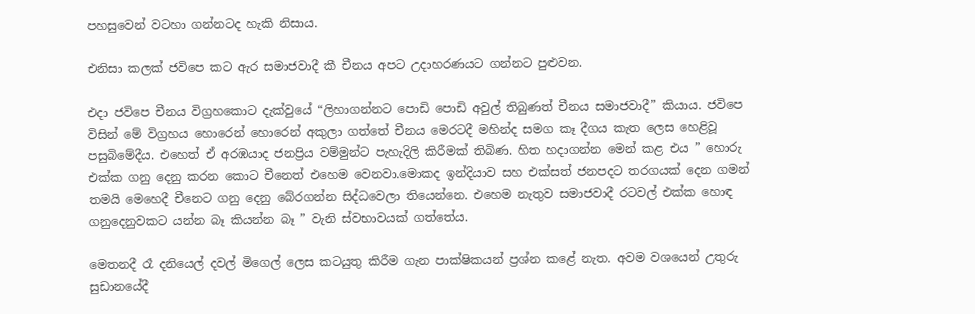පහසුවෙන් වටහා ගන්නටද හැකි නිසාය.

එනිසා කලක් ජවිපෙ කට ඇර සමාජවාදී කී චීනය අපට උදාහරණයට ගන්නට පුළුවන.

එදා ජවිපෙ චීනය විග්‍රහකොට දැක්වුයේ “ලිහාගන්නට පොඩි පොඩි අවුල් තිබුණත් චීනය සමාජවාදී” කියාය. ජවිපෙ විසින් මේ විග්‍රහය හොරෙන් හොරෙන් අකුලා ගත්තේ චීනය මෙරටදී මහින්ද සමග කෑ දීගය කැත ලෙස හෙළිවූ පසුබිමේදීය. එහෙත් ඒ අරඹයාද ජනප්‍රිය වම්මුන්ට පැහැදිලි කිරීමක් තිබිණ. හිත හදාගන්න මෙන් කළ එය ” හොරු එක්ක ගනු දෙනු කරන කොට චීනෙත් එහෙම වෙනවා.මොකද ඉන්දියාව සහ එක්සත් ජනපදට තරගයක් දෙන ගමන් තමයි මෙහෙදී චීනෙට ගනු දෙනු බේරගන්න සිද්ධවෙලා තියෙන්නෙ. එහෙම නැතුව සමාජවාදී රටවල් එක්ක හොඳ ගනුදෙනුවකට යන්න බෑ කියන්න බෑ ” වැනි ස්වභාවයක් ගත්තේය.

මෙතනදී රෑ දනියෙල් දවල් මිගෙල් ලෙස කටයුතු කිරීම ගැන පාක්ෂිකයන් ප්‍රශ්න කළේ නැත. අවම වශයෙන් උතුරු සුඩානයේදී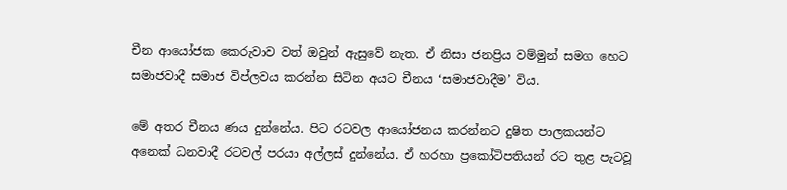චීන ආයෝජක කෙරුවාව වත් ඔවුන් ඇසුවේ නැත. ඒ නිසා ජනප්‍රිය වම්මුන් සමග හෙට සමාජවාදී සමාජ විප්ලවය කරන්න සිටින අයට චීනය ‘සමාජවාදීම’ විය.

මේ අතර චීනය ණය දුන්නේය. පිට රටවල ආයෝජනය කරන්නට දුෂිත පාලකයන්ට අනෙක් ධනවාදී රටවල් පරයා අල්ලස් දුන්නේය. ඒ හරහා ප්‍රකෝටිපතියන් රට තුළ පැටවූ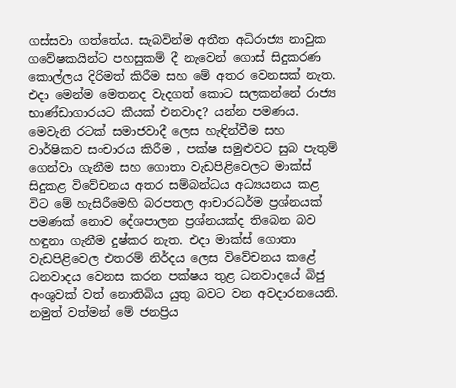ගස්සවා ගත්තේය. සැබවින්ම අතීත අධිරාජ්‍ය නාවුක ගවේෂකයින්ට පහසුකම් දී නැවෙන් ගොස් සිදුකරණ කොල්ලය දිරිමත් කිරීම සහ මේ අතර වෙනසක් නැත. එදා මෙන්ම මෙතනද වැදගත් කොට සලකන්නේ රාජ්‍ය භාණ්ඩාගාරයට කීයක් එනවාද? යන්න පමණය.
මෙවැනි රටක් සමාජවාදී ලෙස හැඳින්වීම සහ වාර්ෂිකව සංචාරය කිරීම , පක්ෂ සමුළුවට සුබ පැතුම් ගෙන්වා ගැනීම සහ ගොතා වැඩපිළිවෙලට මාක්ස් සිදුකළ විවේචනය අතර සම්බන්ධය අධ්‍යයනය කළ විට මේ හැසිරීමෙහි බරපතල ආචාරධර්ම ප්‍රශ්නයක් පමණක් නොව දේශපාලන ප්‍රශ්නයක්ද තිබෙන බව හඳුනා ගැනීම දුෂ්කර නැත. එදා මාක්ස් ගොතා වැඩපිළිවෙල එතරම් නිර්දය ලෙස විවේචනය කළේ ධනවාදය වෙනස කරන පක්ෂය තුළ ධනවාදයේ බිජු අංශුවක් වත් නොතිබිය යුතු බවට වන අවදාරනයෙනි. නමුත් වත්මන් මේ ජනප්‍රිය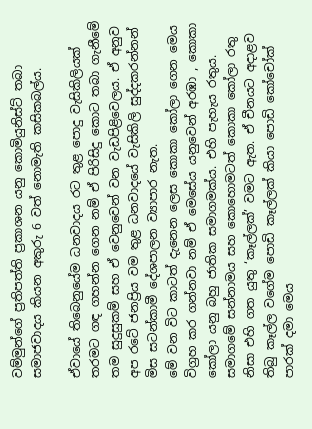වම්මුන්ගේ ප්‍රතිපත්ති ප්‍රකාශන යනු කොමියුනිස්ට් තබා සමාජවාදය කියන අකුරු 6 වත් නොමැති කසිකබල්ය.

ඒවායේ තිබෙනුයේම ධනවාදය රට තුළ පොදු වැසිකිලියක් තරමට ගඳ ගහන්න ගෙන නම් ඒ පිරිසිදු කොට තබා ගැනීමේ තම සුදුසුකම් සහ ඒ වෙනුවෙන් වන වැඩපිළිවෙලය. ඒ අනුව අප රටේ ජනප්‍රිය වම තුළ ධනවාදයේ වැසිකිලි සුද්දකරන්නන් මිස සටන්කාමී දේශපාලන ව්‍යාපාර නැත.
මේ වන විට කාටත් දැනෙන ලෙස කොකා කෝලා ගෙන මෙය විග්‍රහ කර ගන්නවා නම් ඒ මෙසේය යනුවෙන් අරඹා , කොකා කෝලා යනු බහු ජාතික සමාගමක්ය. එහි පැහැය රතුය. සමාගමේ සන්නාමය සහ කොහොමටත් කොකා කෝලා රතු නිසා එහි ගත යුතු ‘කෑල්ලක්’ වමට ඇත. ඒ චීනයට අදාළව තිබු කෑල්ල වගේම පොඩි කෑල්ලක් කියා පොඩි කෝචෝක් පාරක් දමා මෙය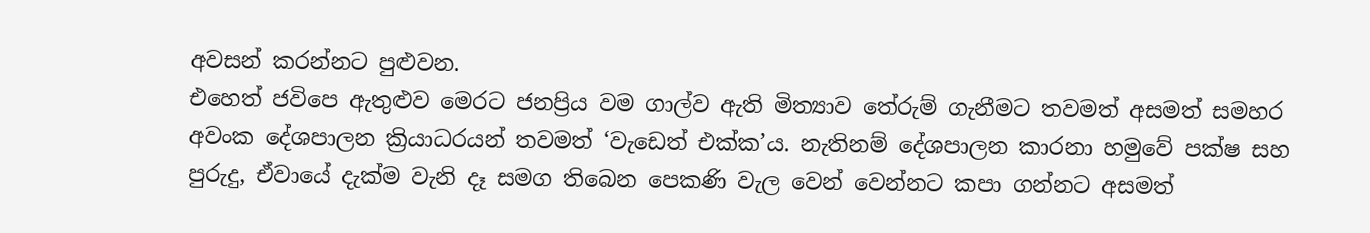අවසන් කරන්නට පුළුවන.
එහෙත් ජවිපෙ ඇතුළුව මෙරට ජනප්‍රිය වම ගාල්ව ඇති මිත්‍යාව තේරුම් ගැනීමට තවමත් අසමත් සමහර අවංක දේශපාලන ක්‍රියාධරයන් තවමත් ‘වැඩෙත් එක්ක’ය. නැතිනම් දේශපාලන කාරනා හමුවේ පක්ෂ සහ පුරුදු, ඒවායේ දැක්ම වැනි දෑ සමග තිබෙන පෙකණි වැල වෙන් වෙන්නට කපා ගන්නට අසමත්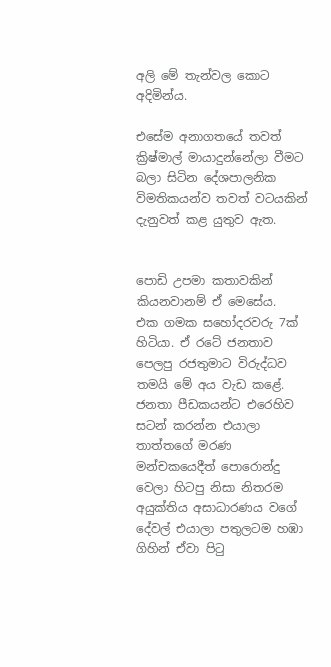අලි මේ තැන්වල කොට අදිමින්ය.

එසේම අනාගතයේ තවත් ක්‍රිෂ්මාල් මායාදුන්නේලා වීමට බලා සිටින දේශපාලනික විමතිකයන්ව තවත් වටයකින් දැනුවත් කළ යුතුව ඇත.


පොඩි උපමා කතාවකින් කියනවානම් ඒ මෙසේය.
එක ගමක සහෝදරවරු 7ක් හිටියා. ඒ රටේ ජනතාව පෙලපු රජතුමාට විරුද්ධව තමයි මේ අය වැඩ කළේ. ජනතා පීඩකයන්ට එරෙහිව සටන් කරන්න එයාලා තාත්තගේ මරණ මන්චකයෙදීත් පොරොන්දු වෙලා හිටපු නිසා නිතරම අයුක්තිය අසාධාරණය වගේ දේවල් එයාලා පතුලටම හඹා ගිහින් ඒවා පිටු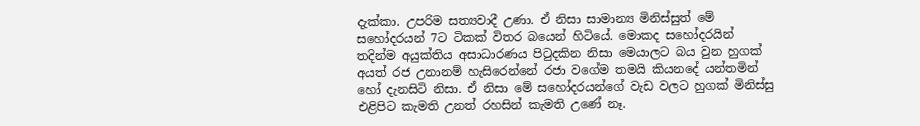දැක්කා. උපරිම සත්‍යවාදී උණා. ඒ නිසා සාමාන්‍ය මිනිස්සුත් මේ සහෝදරයන් 7ට ටිකක් විතර බයෙන් හිටියේ. මොකද සහෝදරයින් තදින්ම අයුක්තිය අසාධාරණය පිටුදකින නිසා මෙයාලට බය වුන හුගක් අයත් රජ උනානම් හැසිරෙන්නේ රජා වගේම තමයි කියනදේ යන්තමින් හෝ දැනසිටි නිසා. ඒ නිසා මේ සහෝදරයන්ගේ වැඩ වලට හුගක් මිනිස්සු එළිපිට කැමති උනත් රහසින් කැමති උණේ නෑ.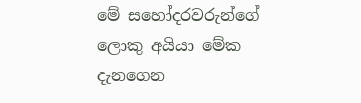මේ සහෝදරවරුන්ගේ ලොකු අයියා මේක දැනගෙන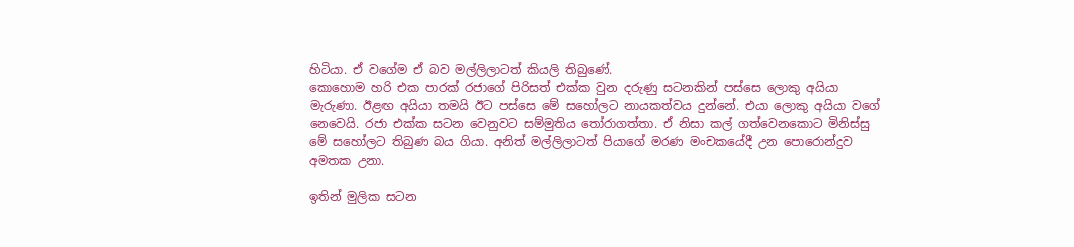හිටියා. ඒ වගේම ඒ බව මල්ලිලාටත් කියලි තිබුණේ.
කොහොම හරි එක පාරක් රජාගේ පිරිසත් එක්ක වුන දරුණු සටනකින් පස්සෙ ලොකු අයියා මැරුණා. ඊළඟ අයියා තමයි ඊට පස්සෙ මේ සහෝලට නායකත්වය දුන්නේ. එයා ලොකු අයියා වගේ නෙවෙයි. රජා එක්ක සටන වෙනුවට සම්මුතිය තෝරාගත්තා. ඒ නිසා කල් ගත්වෙනකොට මිනිස්සු මේ සහෝලට තිබුණ බය ගියා. අනිත් මල්ලිලාටත් පියාගේ මරණ මංචකයේදී උන පොරොන්දුව අමතක උනා.

ඉතින් මුලික සටන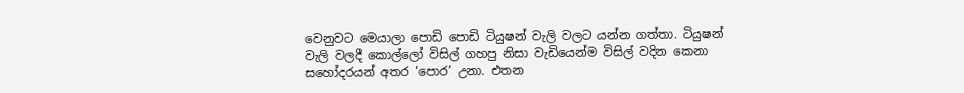වෙනුවට මෙයාලා පොඩි පොඩි ටියුෂන් වැලි වලට යන්න ගත්තා. ටියුෂන් වැලි වලදී කොල්ලෝ විසිල් ගහපු නිසා වැඩියෙන්ම විසිල් වදින කෙනා සහෝදරයන් අතර ‘පොර’ උනා. එතන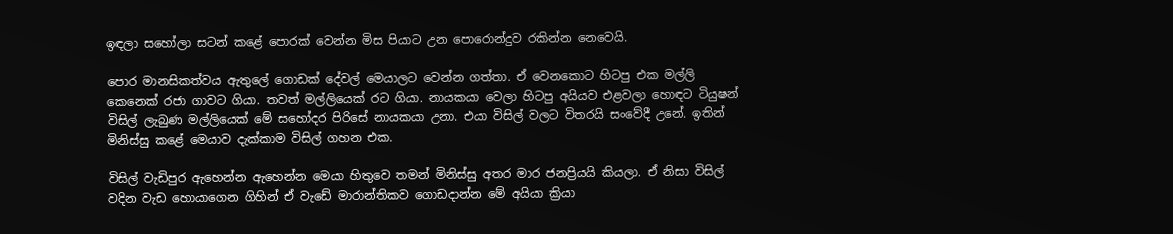ඉඳලා සහෝලා සටන් කළේ පොරක් වෙන්න මිස පියාට උන පොරොන්දුව රකින්න නෙවෙයි.

පොර මානසිකත්වය ඇතුලේ ගොඩක් දේවල් මෙයාලට වෙන්න ගත්තා. ඒ වෙනකොට හිටපු එක මල්ලි කෙනෙක් රජා ගාවට ගියා. තවත් මල්ලියෙක් රට ගියා. නායකයා වෙලා හිටපු අයියව එළවලා හොඳට ටියුෂන් විසිල් ලැබුණ මල්ලියෙක් මේ සහෝදර පිරිසේ නායකයා උනා. එයා විසිල් වලට විතරයි සංවේදී උනේ. ඉතින් මිනිස්සු කළේ මෙයාව දැක්කාම විසිල් ගහන එක.

විසිල් වැඩිපුර ඇහෙන්න ඇහෙන්න මෙයා හිතුවෙ තමන් මිනිස්සු අතර මාර ජනප්‍රියයි කියලා. ඒ නිසා විසිල් වදින වැඩ හොයාගෙන ගිහින් ඒ වැඩේ මාරාන්තිකව ගොඩදාන්න මේ අයියා ක්‍රියා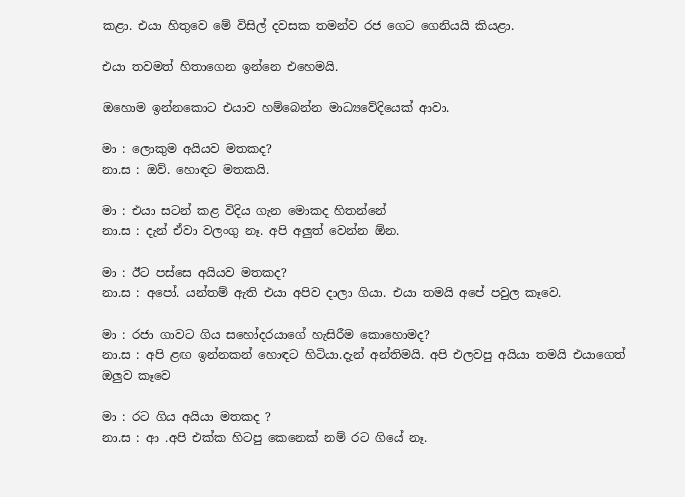කළා. එයා හිතුවෙ මේ විසිල් දවසක තමන්ව රජ ගෙට ගෙනියයි කියළා.

එයා තවමත් හිතාගෙන ඉන්නෙ එහෙමයි.

ඔහොම ඉන්නකොට එයාව හම්බෙන්න මාධ්‍යවේදියෙක් ආවා.

මා : ලොකුම අයියව මතකද?
නා.ස : ඔව්. හොඳට මතකයි.

මා : එයා සටන් කළ විදිය ගැන මොකද හිතන්නේ
නා.ස : දැන් ඒවා වලංගු නෑ. අපි අලුත් වෙන්න ඕන.

මා : ඊට පස්සෙ අයියව මතකද?
නා.ස : අපෝ. යන්තම් ඇති එයා අපිව දාලා ගියා. එයා තමයි අපේ පවුල කෑවෙ.

මා : රජා ගාවට ගිය සහෝදරයාගේ හැසිරීම කොහොමද?
නා.ස : අපි ළඟ ඉන්නකන් හොඳට හිටියා.දැන් අන්තිමයි. අපි එලවපු අයියා තමයි එයාගෙත් ඔලුව කෑවෙ

මා : රට ගිය අයියා මතකද ?
නා.ස : ආ .අපි එක්ක හිටපු කෙනෙක් නම් රට ගියේ නෑ.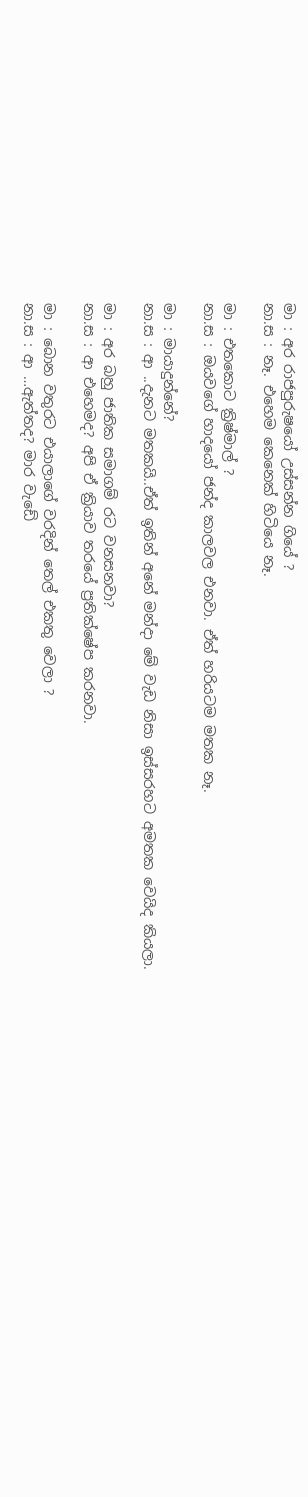මා : අර රාජපුරුෂයෝ උස්සන්න ගියේ ?
නා.ස : නෑ. එහෙම කෙනෙක් හිටියෙ නෑ.

මා : එතකොට ක්‍රිෂ්මාල් ?
නා.ස : ඔයවගේ හාදයෝ ජන්ද කාලවල එනවා. ඒත් හරියටම මතක නෑ.

මා : මායාදුන්නේ?
නා.ස : ආ ..දැනට මතකයි..ඒත් ඉතින් අනේ මන්දා මේ වැඩ නිසා ඉස්සරහට අමතක වෙයිද කියලා.

මා : අර බහු ජාතික සමාගම් රට වනසනවා?
නා.ස : ආ එහෙමද? අපි ඒ ක්‍රියාව තරයේ ප්‍රතික්ෂේප කරනවා.

මා : බොන වතුරට එයාලාගේ වරදින් තෙල් එකතු වෙලා ?
නා.ස : ආ …ඇත්තද? මාර වැඩේ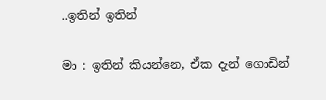..ඉතින් ඉතින්

මා : ඉතින් කියන්නෙ, ඒක දැන් ගොඩින්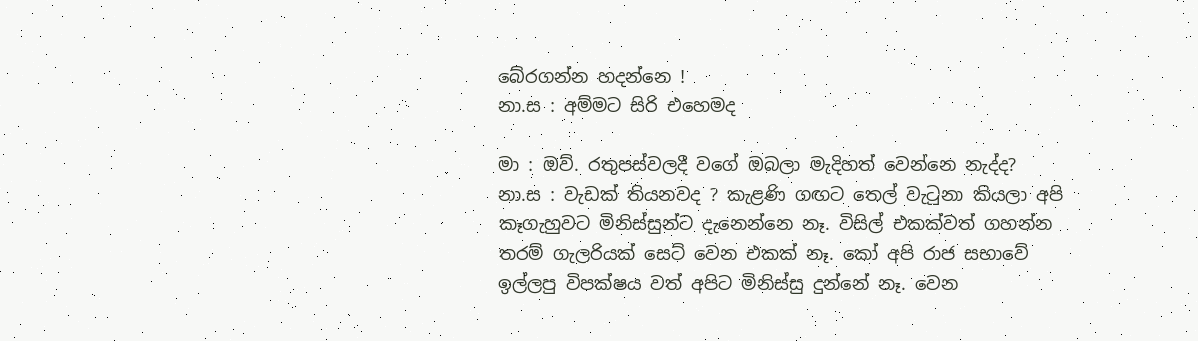බේරගන්න හදන්නෙ !
නා.ස : අම්මට සිරි එහෙමද

මා : ඔව්. රතුපස්වලදී වගේ ඔබලා මැදිහත් වෙන්නෙ නැද්ද?
නා.ස : වැඩක් තියනවද ? කැළණි ගඟට තෙල් වැටුනා කියලා අපි කෑගැහුවට මිනිස්සුන්ට දැනෙන්නෙ නෑ. විසිල් එකක්වත් ගහන්න තරම් ගැලරියක් සෙට් වෙන එකක් නෑ. කෝ අපි රාජ සභාවේ ඉල්ලපු විපක්ෂය වත් අපිට මිනිස්සු දුන්නේ නෑ. වෙන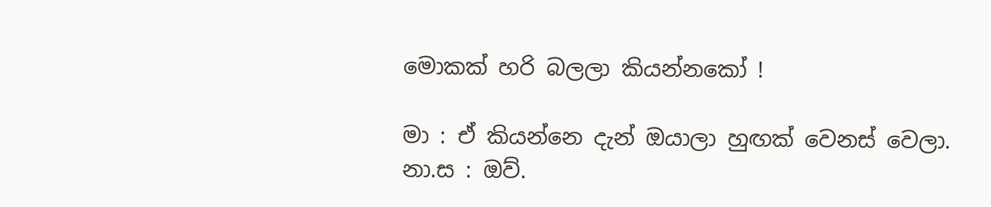මොකක් හරි බලලා කියන්නකෝ !

මා : ඒ කියන්නෙ දැන් ඔයාලා හුඟක් වෙනස් වෙලා.
නා.ස : ඔව්.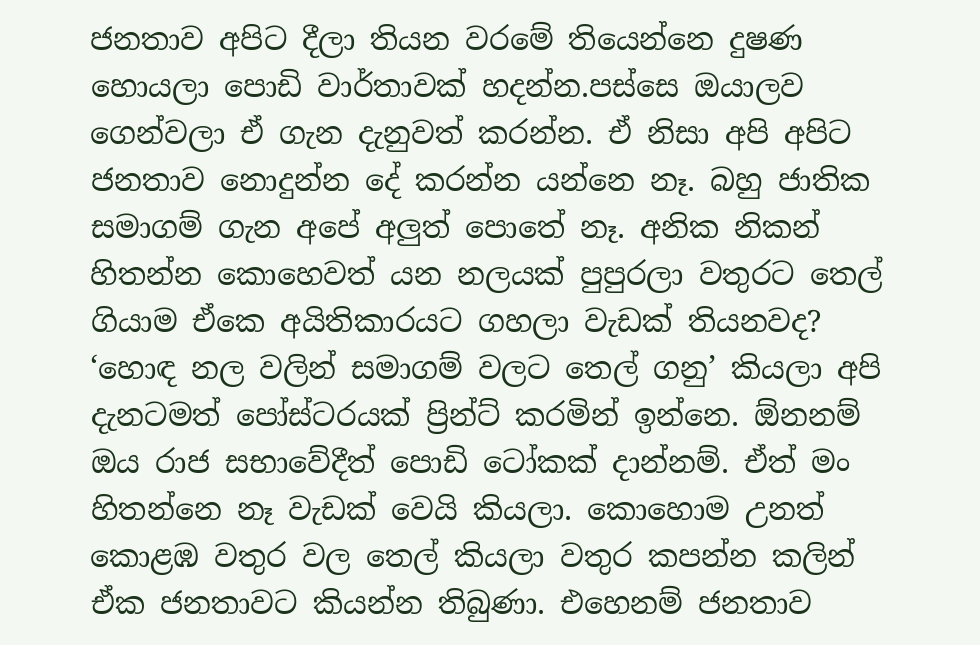ජනතාව අපිට දීලා තියන වරමේ තියෙන්නෙ දුෂණ හොයලා පොඩි වාර්තාවක් හදන්න.පස්සෙ ඔයාලව ගෙන්වලා ඒ ගැන දැනුවත් කරන්න. ඒ නිසා අපි අපිට ජනතාව නොදුන්න දේ කරන්න යන්නෙ නෑ. බහු ජාතික සමාගම් ගැන අපේ අලුත් පොතේ නෑ. අනික නිකන් හිතන්න කොහෙවත් යන නලයක් පුපුරලා වතුරට තෙල් ගියාම ඒකෙ අයිතිකාරයට ගහලා වැඩක් තියනවද? ‘හොඳ නල වලින් සමාගම් වලට තෙල් ගනු’ කියලා අපි දැනටමත් පෝස්ටරයක් ප්‍රින්ට් කරමින් ඉන්නෙ. ඕනනම් ඔය රාජ සභාවේදීත් පොඩි ටෝකක් දාන්නම්. ඒත් මං හිතන්නෙ නෑ වැඩක් වෙයි කියලා. කොහොම උනත් කොළඹ වතුර වල තෙල් කියලා වතුර කපන්න කලින් ඒක ජනතාවට කියන්න තිබුණා. එහෙනම් ජනතාව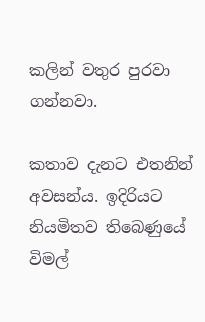කලින් වතුර පුරවා ගන්නවා.

කතාව දැනට එතනින් අවසන්ය. ඉදිරියට නියමිතව තිබෙණුයේ විමල්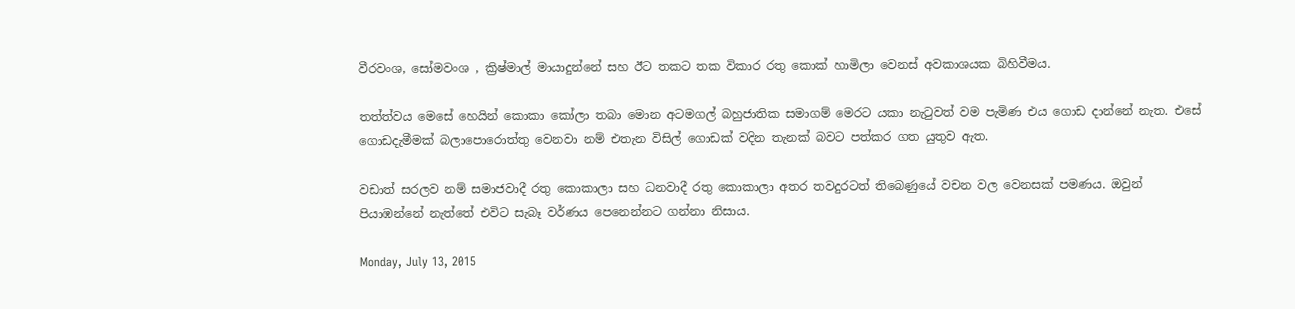වීරවංශ, සෝමවංශ , ක්‍රිෂ්මාල් මායාදුන්නේ සහ ඊට තකට තක විකාර රතු කොක් හාමිලා වෙනස් අවකාශයක බිහිවීමය.

තත්ත්වය මෙසේ හෙයින් කොකා කෝලා තබා මොන අටමගල් බහුජාතික සමාගම් මෙරට යකා නැටුවත් වම පැමිණ එය ගොඩ දාන්නේ නැත. එසේ ගොඩදැමීමක් බලාපොරොත්තු වෙනවා නම් එතැන විසිල් ගොඩක් වදින තැනක් බවට පත්කර ගත යුතුව ඇත.

වඩාත් සරලව නම් සමාජවාදී රතු කොකාලා සහ ධනවාදී රතු කොකාලා අතර තවදුරටත් තිබෙණුයේ වචන වල වෙනසක් පමණය. ඔවුන් පියාඹන්නේ නැත්තේ එවිට සැබෑ වර්ණය පෙනෙන්නට ගන්නා නිසාය.

Monday, July 13, 2015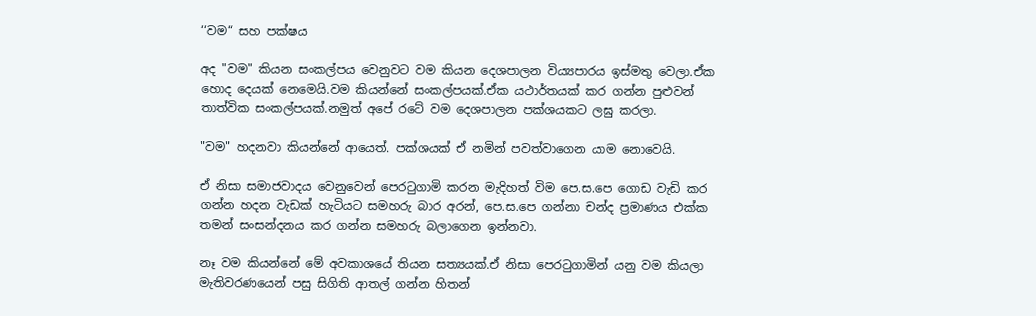‘‘වම“ සහ පක්ෂය

අද "වම" කියන සංකල්පය වෙනුවට වම කියන දෙශපාලන විය්‍යපාරය ඉස්මතු වෙලා.ඒක හොද දෙයක් නෙමෙයි.වම කියන්නේ සංකල්පයක්.ඒක යථාර්තයක් කර ගන්න පුළුවන් තාත්වික සංකල්පයක්.නමුත් අපේ රටේ වම දෙශපාලන පක්ශයකට ලඝු කරලා.

"වම" හදනවා කියන්නේ ආයෙත්. පක්ශයක් ඒ නමින් පවත්වාගෙන යාම නොවෙයි.

ඒ නිසා සමාජවාදය වෙනුවෙන් පෙරටුගාමි කරන මැදිහත් විම පෙ.ස.පෙ ගොඩ වැඩි කර ගන්න හදන වැඩක් හැටියට සමහරු බාර අරන්, පෙ.ස.පෙ ගන්නා චන්ද ප්‍රමාණය එක්ක තමන් සංසන්දනය කර ගන්න සමහරු බලාගෙන ඉන්නවා.

නෑ වම කියන්නේ මේ අවකාශයේ තියන සත්‍යයක්.ඒ නිසා පෙරටුගාමින් යනු වම කියලා මැතිවරණයෙන් පසු සිගිති ආතල් ගන්න හිතන්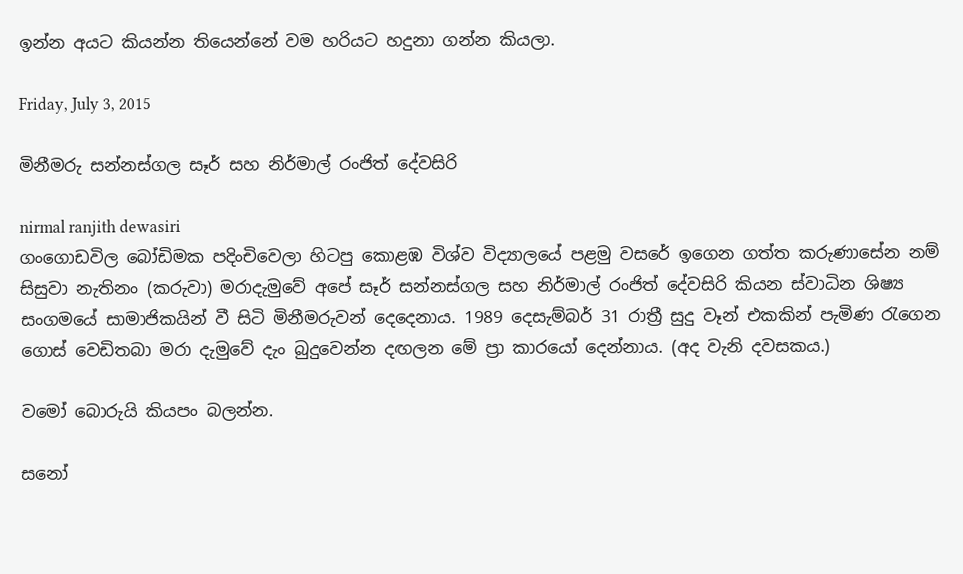ඉන්න අයට කියන්න තියෙන්නේ වම හරියට හදුනා ගන්න කියලා.

Friday, July 3, 2015

මිනීමරු සන්නස්ගල සෑර් සහ නිර්මාල් රංජිත් දේවසිරි

nirmal ranjith dewasiri
ගංගොඩවිල බෝඩිමක පදිංචිවෙලා හිටපු කොළඹ විශ්ව විද්‍යාලයේ පළමු වසරේ ඉගෙන ගත්ත කරුණා‍සේන නම් සිසුවා නැතිනං (කරුවා) මරාදැමුවේ අපේ සෑර් සන්නස්ගල සහ නිර්මාල් රංජිත් දේවසිරි කියන ස්වාධින ශිෂ්‍ය සංගමයේ සාමාජිකයින් වී සිටි මිනීමරුවන් දෙදෙනාය. 1989 දෙසැම්බර් 31 රාත්‍රී සුදු වෑන් එකකින් පැමිණ රැගෙන ගොස් වෙඩිතබා මරා දැමුවේ දැං බුදුවෙන්න දඟලන මේ ප්‍රා කාරයෝ දෙන්නාය. (අද වැනි දවසකය.)

වමෝ බොරුයි කියපං බලන්න.

සනෝ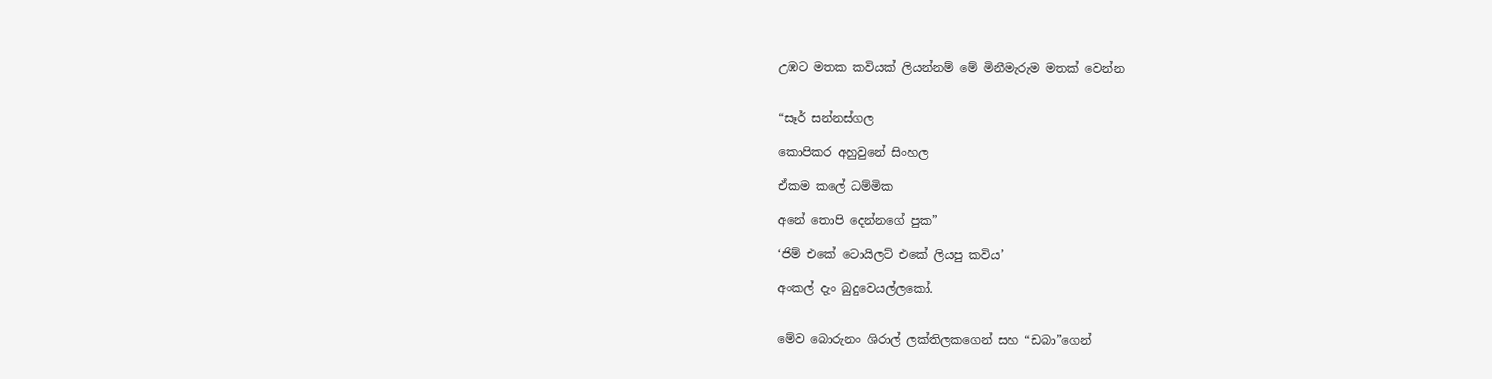උඹට මතක කවියක් ලියන්නම් මේ මිනීමැරුම මතක් වෙන්න


“සෑර් සන්නස්ගල

කොපිකර අහුවුනේ සිංහල

ඒකම කලේ ධම්මික

අනේ තොපි දෙන්නගේ පුක”

‘ජිම් එකේ ටොයිලට් එකේ ලියපු කවිය’

අංකල් දැං බුදුවෙයල්ලකෝ.


මේව බොරුනං ශිරාල් ලක්තිලකගෙන් සහ “ඩබා”ගෙන්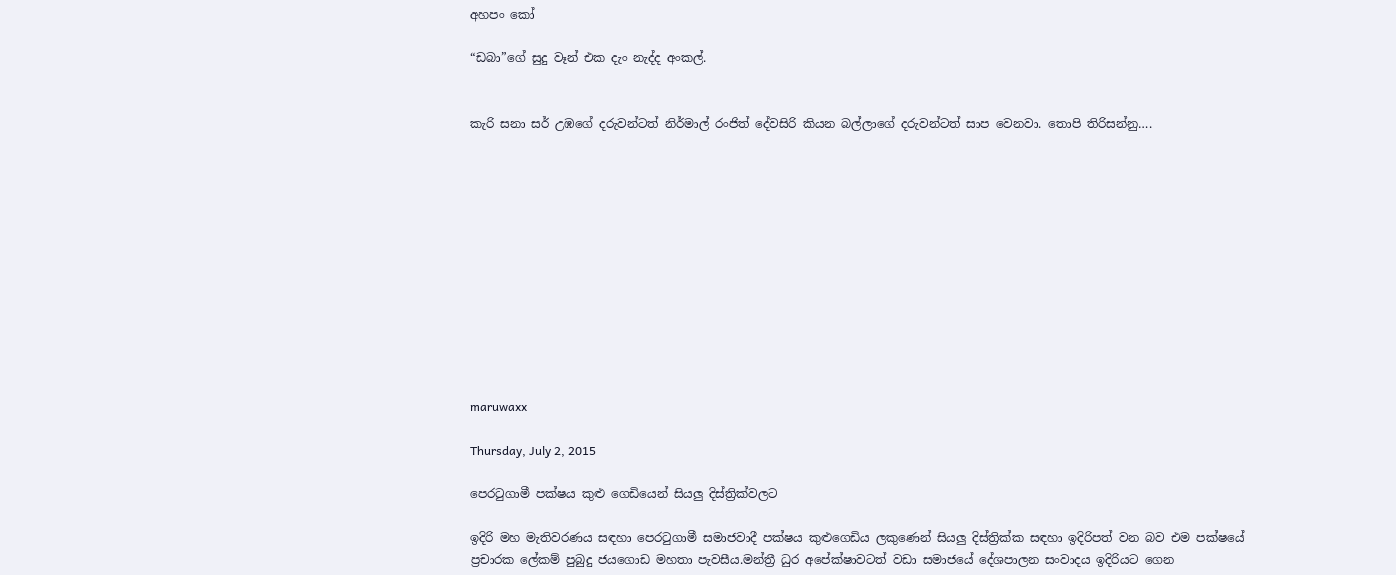අහපං කෝ

“ඩබා”ගේ සුදු වෑන් එක දැං නැද්ද අංකල්.


කැරි සනා සර් උඹගේ දරුවන්ටත් නිර්මාල් රංජිත් දේවසිරි කියන බල්ලාගේ දරුවන්ටත් සාප වෙනවා. තොපි තිරිසන්නු….












maruwaxx

Thursday, July 2, 2015

පෙරටුගාමී පක්ෂය කුළු ගෙඩියෙන් සියලු දිස්ත්‍රික්වලට

ඉදිරි මහ මැතිවරණය සඳහා පෙරටුගාමී සමාජවාදී පක්ෂය කුළුගෙඩිය ලකුණෙන් සියලු දිස්ත්‍රික්ක සඳහා ඉදිරිපත් වන බව එම පක්ෂයේ ප්‍රචාරක ‍ලේකම් පුබුදු ජයගොඩ මහතා පැවසීය.මන්ත්‍රී ධුර අපේක්ෂාවටත් වඩා සමාජයේ දේශපාලන සංවාදය ඉදිරියට ගෙන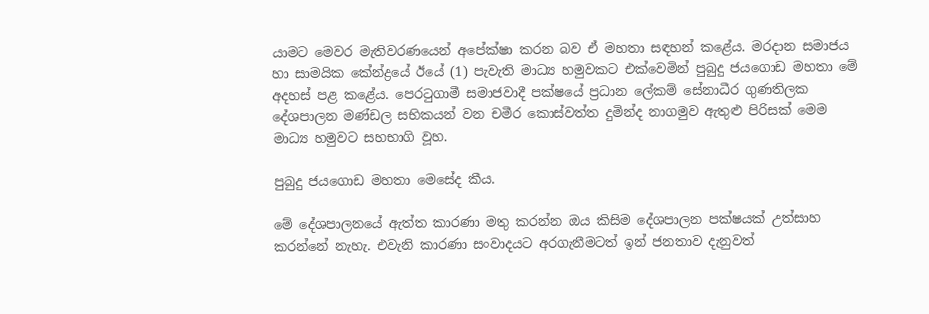යාමට මෙවර මැතිවරණයෙන් අපේක්ෂා කරන බව ඒ මහතා සඳහන් කළේය. මරදාන සමාජය හා සාමයික කේන්ද්‍රයේ ඊයේ (1) පැවැති මාධ්‍ය හමුවකට එක්වෙමින් පුබුදු ජයගොඩ මහතා මේ අදහස් පළ කළේය. පෙරටුගාමී සමාජවාදී පක්ෂයේ ප්‍රධාන ‍ලේකම් සේනාධීර ගුණතිලක දේශපාලන මණ්ඩල සභිකයන් වන චමීර කොස්වත්ත දුමින්ද නාගමුව ඇතුළු පිරිසක් මෙම මාධ්‍ය හමුවට සහභාගි වූහ.

පුබුදු ජයගොඩ මහතා මෙසේද කීය.

මේ දේශපාලනයේ ඇත්ත කාරණා මතු කරන්න ඔය කිසිම දේශපාලන පක්ෂයක් උත්සාහ කරන්නේ නැහැ. එවැනි කාරණා සංවාදයට අරගැනීමටත් ඉන් ජනතාව දැනුවත්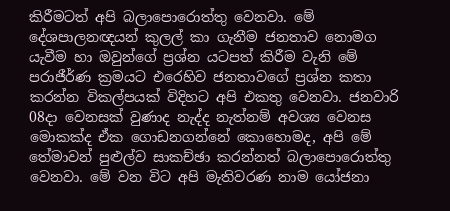කිරීමටත් අපි බලා‍පොරොත්තු වෙනවා. මේ දේශපාලනඥයන් කුලල් කා ගැනීම ජනතාව නොමග යැවීම හා ඔවුන්ගේ ප්‍රශ්න යටපත් කිරීම වැනි මේ පරාජීර්ණ ක්‍රමයට එරෙහිව ජනතාවගේ ප්‍රශ්න කතා කරන්න විකල්පයක් විදිහට අපි එකතු වෙනවා. ජනවාරි 08දා වෙනසක් වුණාද නැද්ද නැත්නම් අවශ්‍ය වෙනස මොකක්ද ඒක ගොඩනගන්නේ කොහොමද, අපි මේ තේමාවන් පුළුල්ව සාකච්ඡා කරන්නත් බලා‍පොරොත්තු වෙනවා. මේ වන විට අපි මැතිවරණ නාම යෝජනා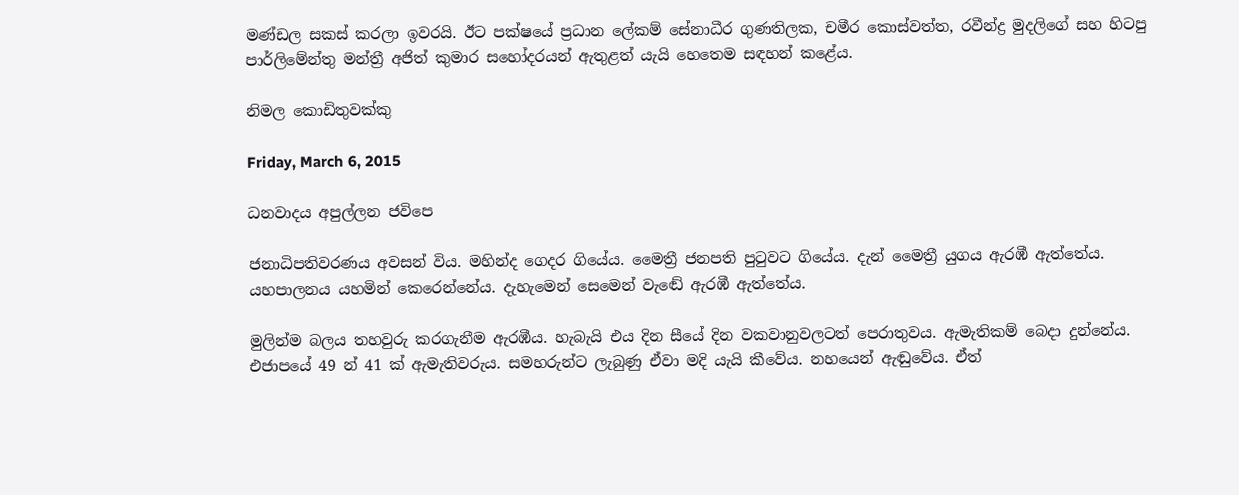මණ්ඩල සකස් කරලා ඉවරයි. ඊට පක්ෂයේ ප්‍රධාන ‍ලේකම් සේනාධීර ගුණතිලක, චමීර කොස්වත්ත, රවීන්ද්‍ර මුදලිගේ සහ හිටපු පාර්ලිමේන්තු මන්ත්‍රී අජිත් කුමාර සහෝදරයන් ඇතුළත් යැයි හෙතෙම සඳහන් කළේය.

නිමල කොඩිතුවක්කු

Friday, March 6, 2015

ධනවාදය අපුල්ලන ජවිපෙ

ජනාධිපතිවරණය අවසන් විය. මහින්ද ගෙදර ගියේය. මෛත්‍රී ජනපති පුටුවට ගියේය. දැන් මෛත්‍රී යුගය ඇරඹී ඇත්තේය. යහපාලනය යහමින් කෙරෙන්නේය. දැහැමෙන් සෙමෙන් වැඬේ ඇරඹී ඇත්තේය.

මුලින්ම බලය තහවුරු කරගැනීම ඇරඹීය. හැබැයි එය දින සීයේ දින වකවානුවලටත් පෙරාතුවය. ඇමැතිකම් බෙදා දුන්නේය. එජාපයේ 49 න් 41 ක් ඇමැතිවරුය. සමහරුන්ට ලැබුණු ඒවා මදි යැයි කීවේය. නහයෙන් ඇඬුවේය. ඒත්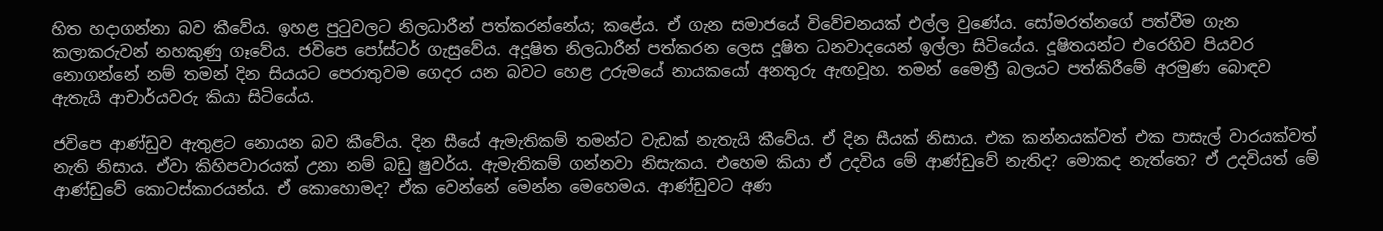හිත හදාගන්නා බව කීවේය. ඉහළ පුටුවලට නිලධාරීන් පත්කරන්නේය; කළේය. ඒ ගැන සමාජයේ විවේචනයක් එල්ල වුණේය. සෝමරත්නගේ පත්වීම ගැන කලාකරුවන් නහකුණු ගෑවේය. ජවිපෙ පෝස්ටර් ගැසුවේය. අදූෂිත නිලධාරීන් පත්කරන ලෙස දූෂිත ධනවාදයෙන් ඉල්ලා සිටියේය. දූෂිතයන්ට එරෙහිව පියවර නොගන්නේ නම් තමන් දින සියයට පෙරාතුවම ගෙදර යන බවට හෙළ උරුමයේ නායකයෝ අනතුරු ඇඟවූහ. තමන් මෛත්‍රී බලයට පත්කිරීමේ අරමුණ බොඳව ඇතැයි ආචාර්යවරු කියා සිටියේය.

ජවිපෙ ආණ්ඩුව ඇතුළට නොයන බව කීවේය. දින සීයේ ඇමැතිකම් තමන්ට වැඩක් නැතැයි කීවේය. ඒ දින සීයක් නිසාය. එක කන්නයක්වත් එක පාසැල් වාරයක්වත් නැති නිසාය. ඒවා කිහිපවාරයක් උනා නම් බඩු ෂුවර්ය. ඇමැතිකම් ගන්නවා නිසැකය. එහෙම කියා ඒ උදවිය මේ ආණ්ඩුවේ නැතිද? මොකද නැත්තෙ? ඒ උදවියත් මේ ආණ්ඩුවේ කොටස්කාරයන්ය. ඒ කොහොමද? ඒක වෙන්නේ මෙන්න මෙහෙමය. ආණ්ඩුවට අණ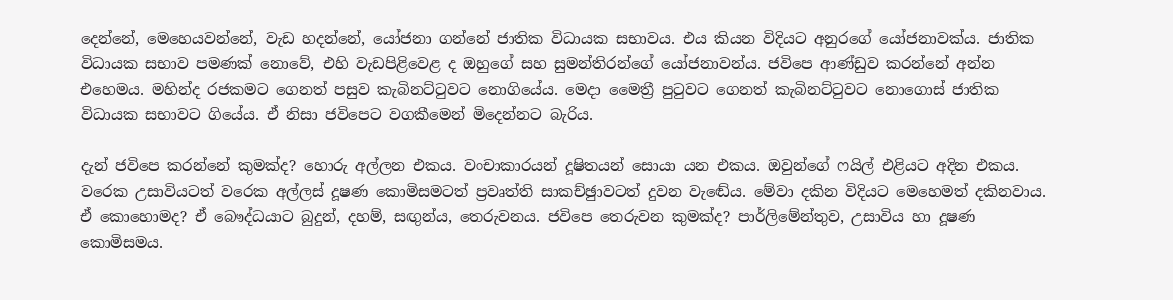දෙන්නේ, මෙහෙයවන්නේ, වැඩ හදන්නේ, යෝජනා ගන්නේ ජාතික විධායක සභාවය. එය කියන විදියට අනුරගේ යෝජනාවක්ය. ජාතික විධායක සභාව පමණක් නොවේ, එහි වැඩපිළිවෙළ ද ඔහුගේ සහ සුමන්තිරන්ගේ යෝජනාවන්ය. ජවිපෙ ආණ්ඩුව කරන්නේ අන්න එහෙමය. මහින්ද රජකමට ගෙනත් පසුව කැබිනට්ටුවට නොගියේය. මෙදා මෛත්‍රී පුටුවට ගෙනත් කැබිනට්ටුවට නොගොස් ජාතික විධායක සභාවට ගියේය. ඒ නිසා ජවිපෙට වගකීමෙන් මිදෙන්නට බැරිය.

දැන් ජවිපෙ කරන්නේ කුමක්ද? හොරු අල්ලන එකය. වංචාකාරයන් දූෂිතයන් සොයා යන එකය. ඔවුන්ගේ ෆයිල් එළියට අදින එකය. වරෙක උසාවියටත් වරෙක අල්ලස් දූෂණ කොමිසමටත් ප්‍රවෘත්ති සාකච්ඡුාවටත් දුවන වැඬේය. මේවා දකින විදියට මෙහෙමත් දකිනවාය. ඒ කොහොමද? ඒ බෞද්ධයාට බුදුන්, දහම්, සඟුන්ය, තෙරුවනය. ජවිපෙ තෙරුවන කුමක්ද? පාර්ලිමේන්තුව, උසාවිය හා දූෂණ කොමිසමය.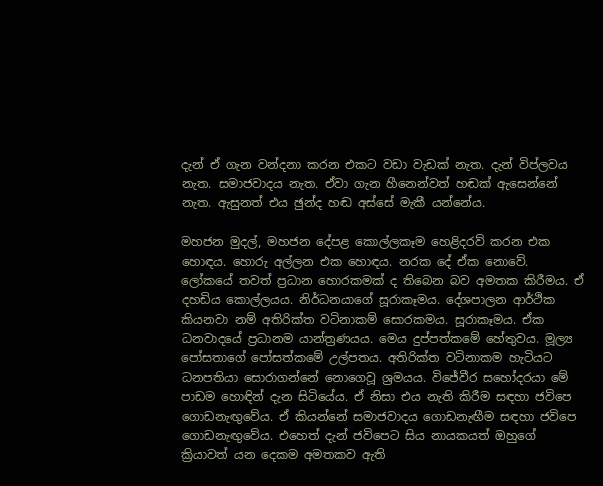දැන් ඒ ගැන වන්දනා කරන එකට වඩා වැඩක් නැත. දැන් විප්ලවය නැත. සමාජවාදය නැත. ඒවා ගැන හීනෙන්වත් හඬක් ඇසෙන්නේ නැත. ඇසුනත් එය ඡුන්ද හඬ අස්සේ මැකී යන්නේය.

මහජන මුදල්, මහජන දේපළ කොල්ලකෑම හෙළිදරව් කරන එක හොඳය. හොරු අල්ලන එක හොඳය. නරක දේ ඒක නොවේ. ලෝකයේ තවත් ප්‍රධාන හොරකමක් ද තිබෙන බව අමතක කිරීමය. ඒ දහඩිය කොල්ලයය. නිර්ධනයාගේ සූරාකෑමය. දේශපාලන ආර්ථික කියනවා නම් අතිරික්ත වටිනාකම් සොරකමය. සූරාකෑමය. ඒක ධනවාදයේ ප්‍රධානම යාන්ත්‍රණයය. මෙය දුප්පත්කමේ හේතුවය. මූල්‍ය පෝසතාගේ පෝසත්කමේ උල්පතය. අතිරික්ත වටිනාකම හැටියට ධනපතියා සොරාගන්නේ නොගෙවූ ශ්‍රමයය. විජේවීර සහෝදරයා මේ පාඩම හොඳින් දැන සිටියේය. ඒ නිසා එය නැති කිරීම සඳහා ජවිපෙ ගොඩනැඟුවේය. ඒ කියන්නේ සමාජවාදය ගොඩනැඟීම සඳහා ජවිපෙ ගොඩනැඟුවේය. එහෙත් දැන් ජවිපෙට සිය නායකයත් ඔහුගේ ක්‍රියාවත් යන දෙකම අමතකව ඇති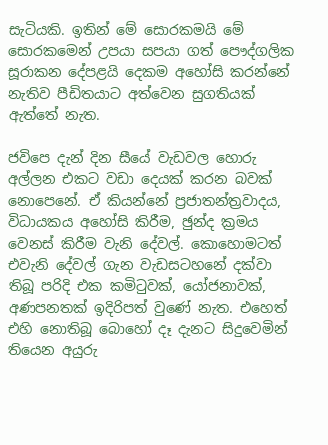සැටියකි. ඉතින් මේ සොරකමයි මේ සොරකමෙන් උපයා සපයා ගත් පෞද්ගලික සූරාකන දේපළයි දෙකම අහෝසි කරන්නේ නැතිව පීඩිතයාට අත්වෙන සුගතියක් ඇත්තේ නැත.

ජවිපෙ දැන් දින සීයේ වැඩවල හොරු අල්ලන එකට වඩා දෙයක් කරන බවක් නොපෙනේ. ඒ කියන්නේ ප්‍රජාතන්ත්‍රවාදය, විධායකය අහෝසි කිරීම, ඡුන්ද ක්‍රමය වෙනස් කිරීම වැනි දේවල්. කොහොමටත් එවැනි දේවල් ගැන වැඩසටහනේ දක්වා තිබූ පරිදි එක කමිටුවක්, යෝජනාවක්, අණපනතක් ඉදිරිපත් වුණේ නැත. එහෙත් එහි නොතිබූ බොහෝ දෑ දැනට සිදුවෙමින් තියෙන අයුරු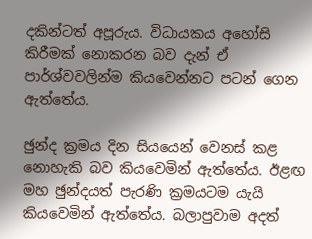දකින්ටත් අපූරුය. විධායකය අහෝසි කිරීමක් නොකරන බව දැන් ඒ පාර්ශ්වවලින්ම කියවෙන්නට පටන් ගෙන ඇත්තේය.

ඡුන්ද ක්‍රමය දින සියයෙන් වෙනස් කළ නොහැකි බව කියවෙමින් ඇත්තේය. ඊළඟ මහ ඡුන්දයත් පැරණි ක්‍රමයටම යැයි කියවෙමින් ඇත්තේය. බලාපුවාම අදත්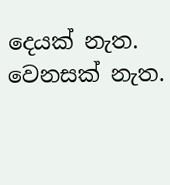දෙයක් නැත. වෙනසක් නැත.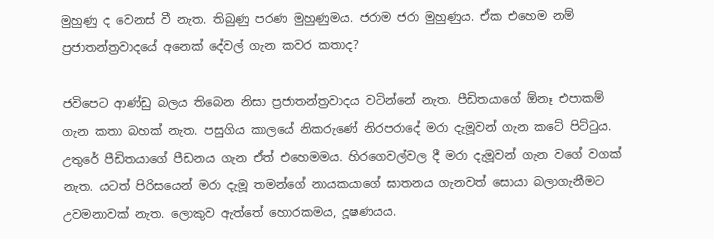මුහුණු ද වෙනස් වී නැත. තිබුණු පරණ මුහුණුමය. ජරාම ජරා මුහුණුය. ඒක එහෙම නම් ප්‍රජාතන්ත්‍රවාදයේ අනෙක් දේවල් ගැන කවර කතාද?

ජවිපෙට ආණ්ඩු බලය තිබෙන නිසා ප්‍රජාතන්ත්‍රවාදය වටින්නේ නැත. පීඩිතයාගේ ඕනෑ එපාකම් ගැන කතා බහක් නැත. පසුගිය කාලයේ නිකරුණේ නිරපරාදේ මරා දැමූවන් ගැන කටේ පිට්ටුය. උතුරේ පීඩිතයාගේ පීඩනය ගැන ඒත් එහෙමමය. හිරගෙවල්වල දී මරා දැමූවන් ගැන වගේ වගක් නැත. යටත් පිරිසයෙන් මරා දැමූ තමන්ගේ නායකයාගේ ඝාතනය ගැනවත් සොයා බලාගැනීමට උවමනාවක් නැත. ලොකුව ඇත්තේ හොරකමය, දූෂණයය.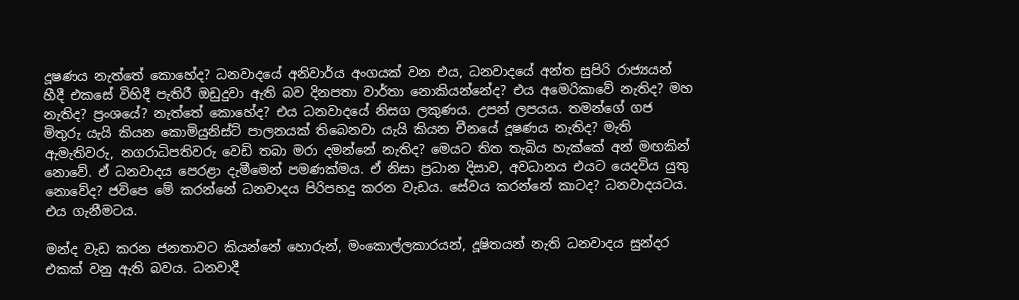දූෂණය නැත්තේ කොහේද? ධනවාදයේ අනිවාර්ය අංගයක් වන එය, ධනවාදයේ අන්ත සුපිරි රාජ්‍යයන් හීදී එකසේ විහිදී පැතිරී ඔඩුදුවා ඇති බව දිනපතා වාර්තා නොකියන්නේද? එය අමෙරිකාවේ නැතිද? මහ නැතිද? ප්‍රංශයේ? නැත්තේ කොහේද? එය ධනවාදයේ නිසග ලකුණය. උපන් ලපයය. තමන්ගේ ගජ මිතුරු යැයි කියන කොමියුනිස්ට් පාලනයක් තිබෙනවා යැයි කියන චීනයේ දූෂණය නැතිද? මැති ඇමැතිවරු, නගරාධිපතිවරු වෙඩි තබා මරා දමන්නේ නැතිද? මෙයට තිත තැබිය හැක්කේ අන් මඟකින් නොවේ. ඒ ධනවාදය පෙරළා දැමීමෙන් පමණක්මය. ඒ නිසා ප්‍රධාන දිසාව, අවධානය එයට යෙදවිය යුතු නොවේද? ජවිපෙ මේ කරන්නේ ධනවාදය පිරිපහදු කරන වැඩය. සේවය කරන්නේ කාටද? ධනවාදයටය. එය ගැනීමටය.

මන්ද වැඩ කරන ජනතාවට කියන්නේ හොරුන්, මංකොල්ලකාරයන්, දූෂිතයන් නැති ධනවාදය සුන්දර එකක් වනු ඇති බවය. ධනවාදී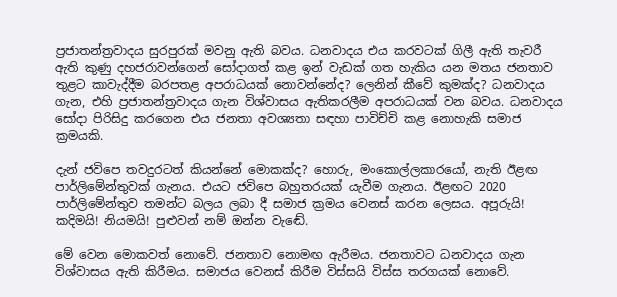ප්‍රජාතන්ත්‍රවාදය සුරපුරක් මවනු ඇති බවය. ධනවාදය එය කරවටක් ගිලී ඇති තැවරී ඇති කුණු දහජරාවන්ගෙන් සෝදාගත් කළ ඉන් වැඩක් ගත හැකිය යන මතය ජනතාව තුළට කාවැද්දීම බරපතළ අපරාධයක් නොවන්නේද? ලෙනින් කීවේ කුමක්ද? ධනවාදය ගැන, එහි ප්‍රජාතන්ත්‍රවාදය ගැන විශ්වාසය ඇතිකරලීම අපරාධයක් වන බවය. ධනවාදය සෝදා පිරිසිදු කරගෙන එය ජනතා අවශ්‍යතා සඳහා පාවිච්චි කළ නොහැකි සමාජ ක්‍රමයකි.

දැන් ජවිපෙ තවදුරටත් කියන්නේ මොකක්ද? හොරු, මංකොල්ලකාරයෝ, නැති ඊළඟ පාර්ලිමේන්තුවක් ගැනය. එයට ජවිපෙ බහුතරයක් යැවීම ගැනය. ඊළඟට 2020 පාර්ලිමේන්තුව තමන්ට බලය ලබා දී සමාජ ක්‍රමය වෙනස් කරන ලෙසය. අපූරුයි! කදිමයි! නියමයි! පුළුවන් නම් ඔන්න වැඬේ.

මේ වෙන මොකවත් නොවේ. ජනතාව නොමඟ ඇරීමය. ජනතාවට ධනවාදය ගැන විශ්වාසය ඇති කිරීමය. සමාජය වෙනස් කිරීම විස්සයි විස්ස තරගයක් නොවේ.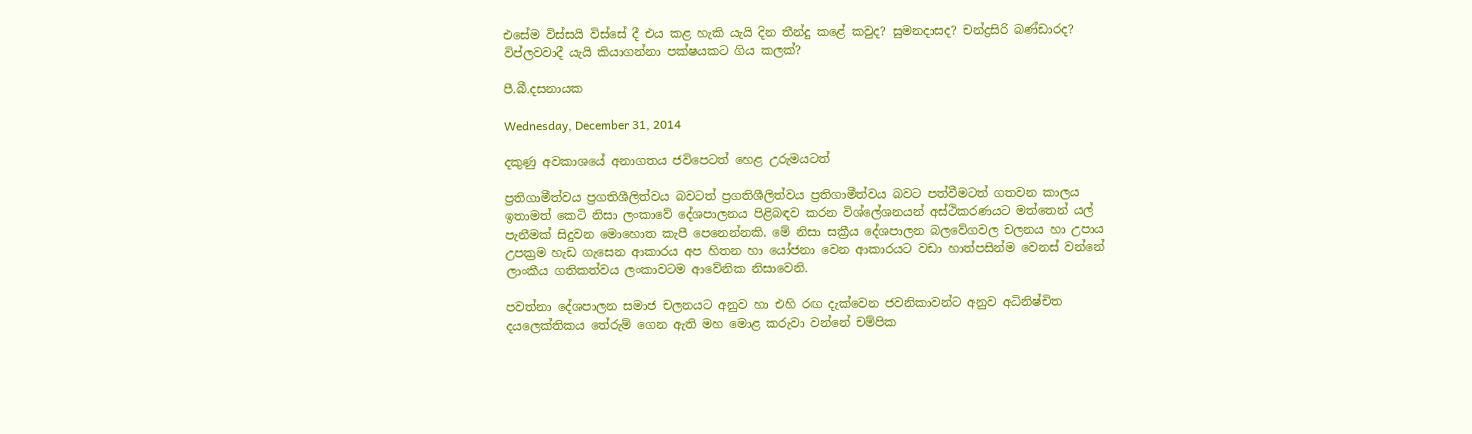එසේම විස්සයි විස්සේ දී එය කළ හැකි යැයි දින තීන්දු කළේ කවුද? සුමනදාසද? චන්ද්‍රසිරි බණ්ඩාරද? විප්ලවවාදී යැයි කියාගන්නා පක්ෂයකට ගිය කලක්?

පී.බී.දසනායක

Wednesday, December 31, 2014

දකුණු අවකාශයේ අනාගතය ජවිපෙටත් හෙළ උරුමයටත්

ප්‍රතිගාමීත්වය ප්‍රගතිශීලිත්වය බවටත් ප්‍රගතිශීලිත්වය ප්‍රතිගාමීත්වය බවට පත්වීමටත් ගතවන කාලය ඉතාමත් කෙටි නිසා ලංකාවේ දේශපාලනය පිළිබඳව කරන විශ්ලේශනයන් අස්ථිකරණයට මත්තෙන් යල් පැනීමක් සිදුවන මොහොත කැපී පෙනෙන්නකි. මේ නිසා සක්‍රීය දේශපාලන බලවේගවල චලනය හා උපාය උපක්‍රම හැඩ ගැසෙන ආකාරය අප හිතන හා යෝජනා වෙන ආකාරයට වඩා හාත්පසින්ම වෙනස් වන්නේ ලාංකීය ගතිකත්වය ලංකාවටම ආවේනික නිසාවෙනි.

පවත්නා දේශපාලන සමාජ චලනයට අනුව හා එහි රඟ දැක්වෙන ජවනිකාවන්ට අනුව අධිනිෂ්චිත දයලෙක්තිකය තේරුම් ගෙන ඇති මහ මොළ කරුවා වන්නේ චම්පික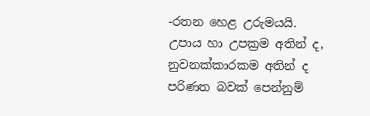-රතන හෙළ උරුමයයි. උපාය හා උපක්‍රම අතින් ද, නුවනක්කාරකම අතින් ද පරිණත බවක් පෙන්නුම්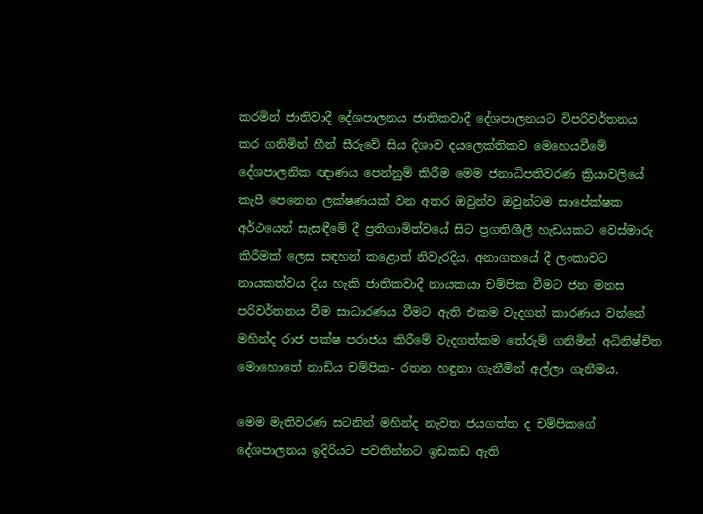කරමින් ජාතිවාදී දේශපාලනය ජාතිකවාදී දේශපාලනයට විපරිවර්තනය කර ගනිමින් හීන් සීරුවේ සිය දිශාව දයලෙක්තිකව මෙහෙයවීමේ දේශපාලනික ඥාණය පෙන්නුම් කිරීම මෙම ජනාධිපතිවරණ ක්‍රියාවලියේ කැපී පෙනෙන ලක්ෂණයක් වන අතර ඔවුන්ව ඔවුන්ටම සාපේක්ෂක අර්ථයෙන් සැසඳීමේ දී ප්‍රතිගාමිත්වයේ සිට ප්‍රගතිශීලී හැඩයකට වෙස්මාරු කිරීමක් ලෙස සඳහන් කළොත් නිවැරදිය. අනාගතයේ දී ලංකාවට නායකත්වය දිය හැකි ජාතිකවාදී නායකයා චම්පික වීමට ජන මනස පරිවර්තනය වීම සාධාරණය වීමට ඇති එකම වැදගත් කාරණය වන්නේ මහින්ද රාජ පක්ෂ පරාජය කිරීමේ වැදගත්කම තේරුම් ගනිමින් අධිනිෂ්චිත මොහොතේ නාඩිය චම්පික- රතන හඳුනා ගැනීමින් අල්ලා ගැනීමය.

මෙම මැතිවරණ සටනින් මහින්ද නැවත ජයගත්ත ද චම්පිකගේ දේශපාලනය ඉදිරියට පවතින්නට ඉඩකඩ ඇති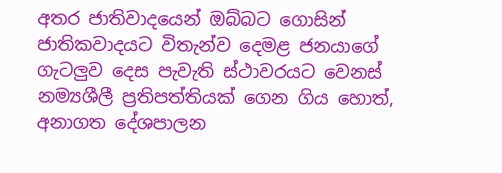අතර ජාතිවාදයෙන් ඔබ්බට ගොසින් ජාතිකවාදයට විතැන්ව දෙමළ ජනයාගේ ගැටලුව දෙස පැවැති ස්ථාවරයට වෙනස් නම්‍යශීලී ප්‍රතිපත්තියක් ගෙන ගිය හොත්, අනාගත දේශපාලන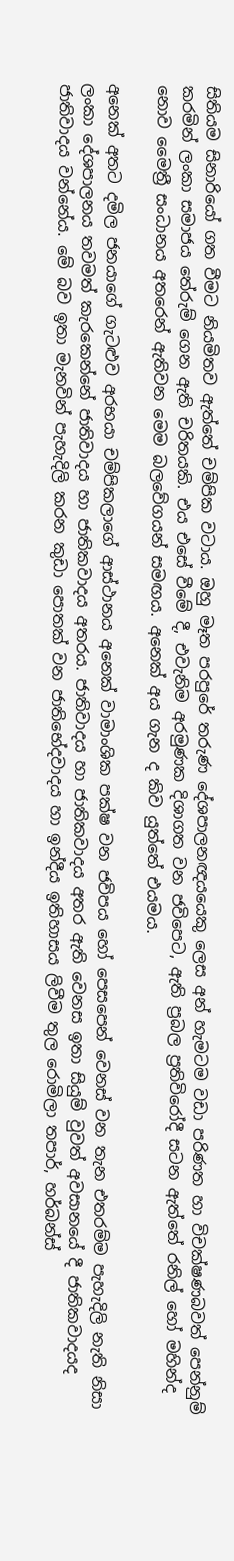සිතියම සිනාරියෝ ගත වීමට නියමිතව ඇත්තේ චම්පික වටාය. ඔහු මෑත පරපුරේ තරුණ දේශපාලනඥයයෙකු ලෙස අන් හැමටම වඩා පරිණත හා විචක්ෂණබවත් පෙන්නුම් කරමින් ලංකා සමාජය තේරුම් ගෙන ඇති චරිතයකි. එය එසේ වීමේ දී, එවැනිම අරමුණක දිශාගත වන ජවිපෙට, ඇති ප්‍රබල ප්‍රතිවිරෝදී සටන ඇත්තේ රනිල් හෝ මහින්ද නොව මෛත්‍රී සංධානය අතරෙන් ඇතිවන මෙම බලවේගයන් සමඟය‍. අනෙක් අය ගැන ද කිව යුත්තේ එයමය.

අනෙක් අතට දමිල ජනයාගේ ගැටළුව අරභයා චම්පිකලාගේ ආස්ථානය අනෙක් වාමාංශික පක්ෂ වන ජවිපය හෝ පෙසපෙන් වෙනස් වන තැන එතරම්ම පැහැදිලි නැති නිසා ලංකා දේශපාලනය තවමත් කැරකෙන්නේ ජාතිවාදය හා ජාතිකවාදය අතරය. ජාතිවාදය හා ජාතිකවාදය අතර ඇති වෙනස ඉතා සියුම් වුවත් අවසානයේ දී ජාතිකවාදයද ජාතිවාදය වන්නේය. මේ බව ඉතා මැනවින් පැහැදිලි කරන කුඩා පොතක් වන ජාතිභේදවාදය හා ඉන්දීය ඉතිහාසය ලිවීම තුල රොමිලා තපාර්, හර්බන්ස්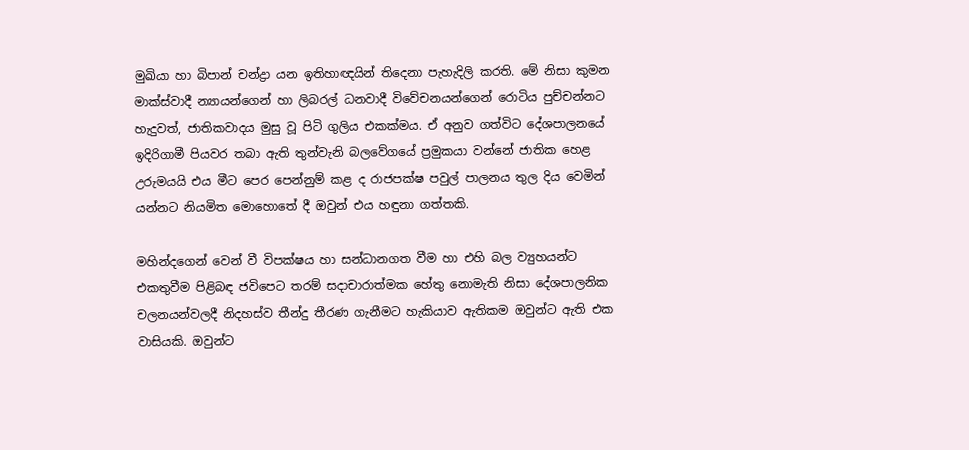මුඛියා හා බිපාන් චන්ද්‍රා යන ඉතිහාඥයින් තිදෙනා පැහැදිලි කරති. මේ නිසා කුමන මාක්ස්වාදී න්‍යායන්ගෙන් හා ලිබරල් ධනවාදී විවේචනයන්ගෙන් රොටිය පුච්චන්නට හැදුවත්, ජාතිකවාදය මුසු වූ පිටි ගුලිය එකක්මය. ඒ අනුව ගත්විට දේශපාලනයේ ඉදිරිගාමී පියවර තබා ඇති තුන්වැනි බලවේගයේ ප්‍රමුකයා වන්නේ ජාතික හෙළ උරුමයයි එය මීට පෙර පෙන්නුම් කළ ද රාජපක්ෂ පවුල් පාලනය තුල දිය වෙමින් යන්නට නියමිත මොහොතේ දී ඔවුන් එය හඳුනා ගත්තකි.

මහින්දගෙන් වෙන් වී විපක්ෂය හා සන්ධානගත වීම හා එහි බල ව්‍යුහයන්ට එකතුවීම පිළිබඳ ජවිපෙට තරම් සදාචාරාත්මක හේතු නොමැති නිසා දේශපාලනික චලනයන්වලදී නිදහස්ව තීන්දු තීරණ ගැනීමට හැකියාව ඇතිකම ඔවුන්ට ඇති එක වාසියකි. ඔවුන්ට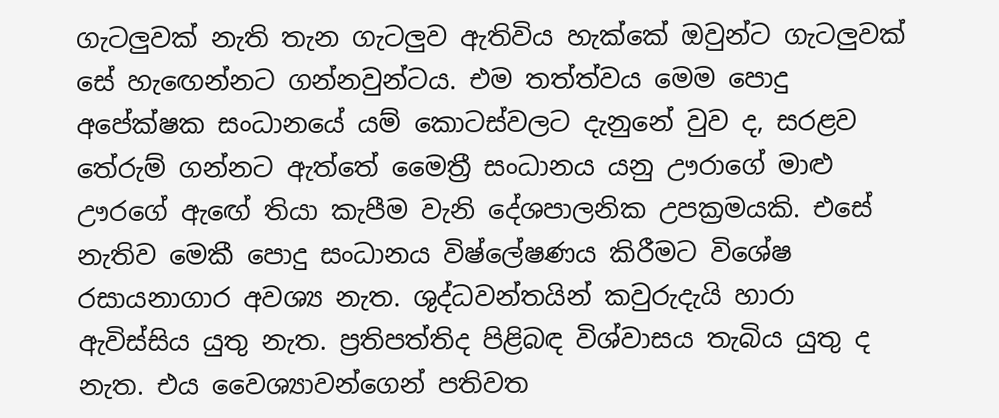ගැටලුවක් නැති තැන ගැටලුව ඇතිවිය හැක්කේ ඔවුන්ට ගැටලුවක් සේ හැඟෙන්නට ගන්නවුන්ටය. එම තත්ත්වය මෙම පොදු අපේක්ෂක සංධානයේ යම් කොටස්වලට දැනුනේ වුව ද, සරළව තේරුම් ගන්නට ඇත්තේ මෛත්‍රී සංධානය යනු ඌරාගේ මාළු ඌරගේ ඇඟේ තියා කැපීම වැනි දේශපාලනික උපක්‍රමයකි. එසේ නැතිව මෙකී පොදු සංධානය විෂ්ලේෂණය කිරීමට විශේෂ රසායනාගාර අවශ්‍ය නැත. ශුද්ධවන්තයින් කවුරුදැයි හාරා ඇවිස්සිය යුතු නැත. ප්‍රතිපත්තිද පිළිබඳ විශ්වාසය තැබිය යුතු ද නැත. එය වෛශ්‍යාවන්ගෙන් පතිවත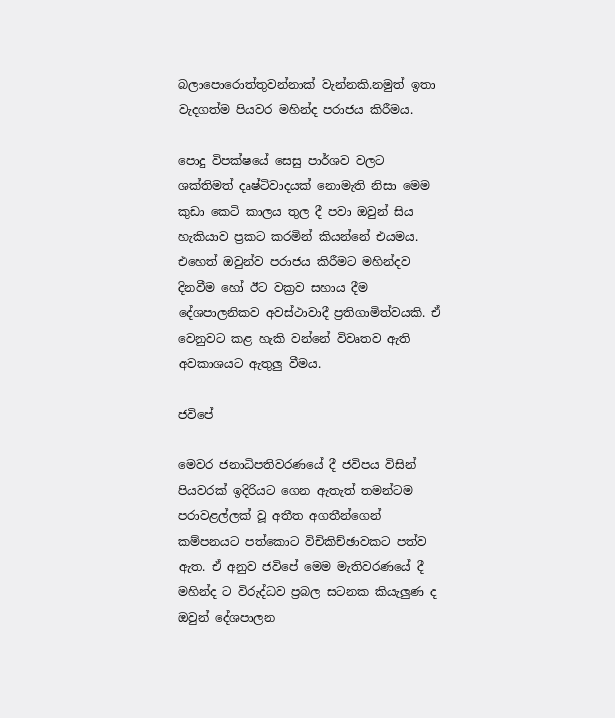බලාපොරොත්තුවන්නාක් වැන්නකි.නමුත් ඉතා වැදගත්ම පියවර මහින්ද පරාජය කිරීමය.

පොදු විපක්ෂයේ සෙසු පාර්ශව වලට ශක්තිමත් දෘෂ්ටිවාදයක් නොමැති නිසා මෙම කුඩා කෙටි කාලය තුල දී පවා ඔවුන් සිය හැකියාව ප්‍රකට කරමින් කියන්නේ එයමය. එහෙත් ඔවුන්ව පරාජය කිරීමට මහින්දව දිනවීම හෝ ඊට වක්‍රව සහාය දීම දේශපාලනිකව අවස්ථාවාදී ප්‍රතිගාමිත්වයකි. ඒ වෙනුවට කළ හැකි වන්නේ විවෘතව ඇති අවකාශයට ඇතුලු වීමය.

ජවිපේ

මෙවර ජනාධිපතිවරණයේ දී ජවිපය විසින් පියවරක් ඉදිරියට ගෙන ඇතැත් තමන්ටම පරාවළල්ලක් වූ අතීත අගතීන්ගෙන් කම්පනයට පත්කොට විචිකිච්ඡාවකට පත්ව ඇත. ඒ අනුව ජවිපේ මෙම මැතිවරණයේ දී මහින්ද ට විරුද්ධව ප්‍රබල සටනක කියැලුණ ද ඔවුන් දේශපාලන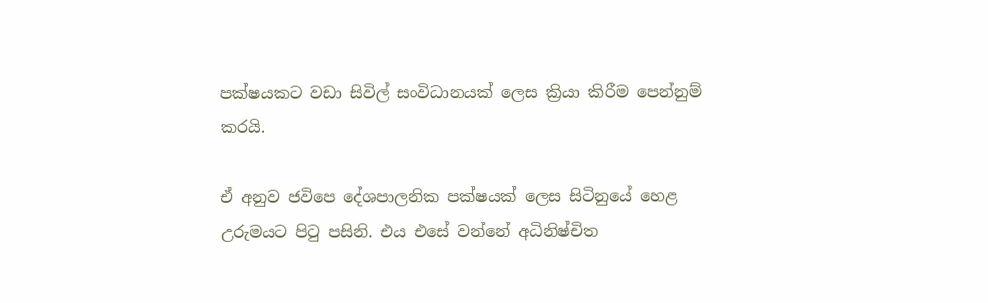පක්ෂයකට වඩා සිවිල් සංවිධානයක් ලෙස ක්‍රියා කිරීම පෙන්නුම් කරයි.

ඒ අනුව ජවිපෙ දේශපාලනික පක්ෂයක් ලෙස සිටිනුයේ හෙළ උරුමයට පිටු පසිනි. එය එසේ වන්නේ අධිනිෂ්චිත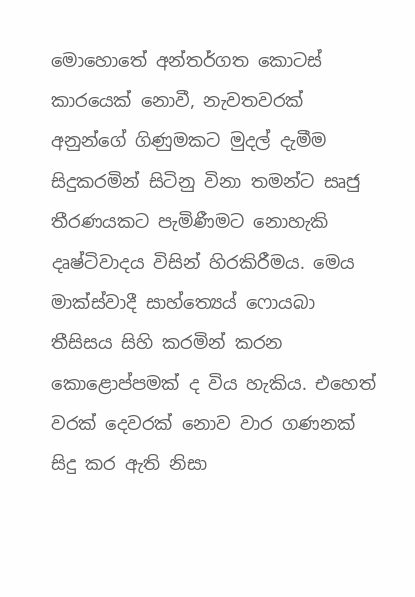මොහොතේ අන්තර්ගත කොටස් කාරයෙක් නොවී, නැවතවරක් අනුන්ගේ ගිණුමකට මුදල් දැමීම සිදුකරමින් සිටිනු විනා තමන්ට සෘජු තීරණයකට පැමිණීමට නොහැකි දෘෂ්ටිවාදය විසින් හිරකිරීමය. මෙය මාක්ස්වාදී සාහ්ත්‍යෙය් ෆොයබා තීසිසය සිහි කරමින් කරන කොළොප්පමක් ද විය හැකිය. එහෙත් වරක් දෙවරක් නොව වාර ගණනක් සිදු කර ඇති නිසා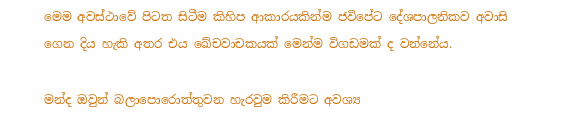මෙම අවස්ථාවේ පිටත සිටීම කිහිප ආකාරයකින්ම ජවිපේට දේශපාලනිකව අවාසි ගෙන දිය හැකි අතර එය ඛේචවාචකයක් මෙන්ම විගඩමක් ද වන්නේය.

මන්ද ඔවුන් බලාපොරොත්තුවන හැරවුම කිරීමට අවශ්‍ය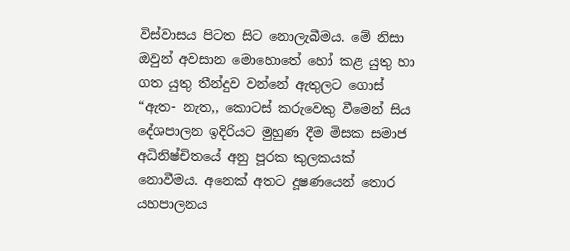විස්වාසය පිටත සිට නොලැබීමය. මේ නිසා ඔවුන් අවසාන මොහොතේ හෝ කළ යුතු හා ගත යුතු තීන්දුව වන්නේ ඇතුලට ගොස් “ඇත- නැත,, කොටස් කරුවෙකු වීමෙන් සිය දේශපාලන ඉදිරියට මුහුණ දීම මිසක සමාජ අධිනිෂ්චිතයේ අනු පූරක කුලකයක් නොවීමය. අනෙක් අතට දූෂණයෙන් තොර යහපාලනය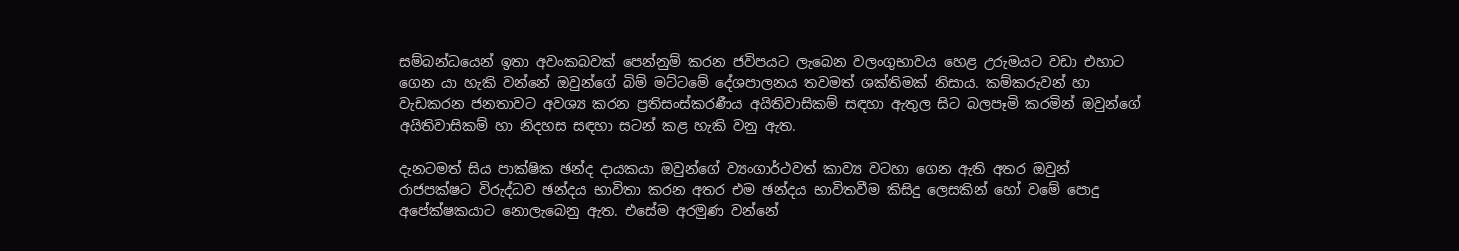සම්බන්ධයෙන් ඉතා අවංකබවක් පෙන්නුම් කරන ජවිපයට ලැබෙන වලංගුභාවය හෙළ උරුමයට වඩා එහාට ගෙන යා හැකි වන්නේ ඔවුන්ගේ බිම් මට්ටමේ දේශපාලනය තවමත් ශක්තිමක් නිසාය. කම්කරුවන් හා වැඩකරන ජනතාවට අවශ්‍ය කරන ප්‍රතිසංස්කරණීය අයිතිවාසිකම් සඳහා ඇතුල සිට බලපෑමි කරමින් ඔවුන්ගේ අයිතිවාසිකම් හා නිදහස සඳහා සටන් කළ හැකි වනු ඇත.

දැනටමත් සිය පාක්ෂික ඡන්ද දායකයා ඔවුන්ගේ ව්‍යංගාර්ථවත් කාව්‍ය වටහා ගෙන ඇති අතර ඔවුන් රාජපක්ෂට විරුද්ධව ඡන්දය භාවිතා කරන අතර එම ඡන්දය භාවිතවීම කිසිදු ලෙසකින් හෝ වමේ පොදු අපේක්ෂකයාට නොලැබෙනු ඇත. එසේම අරමුණ වන්නේ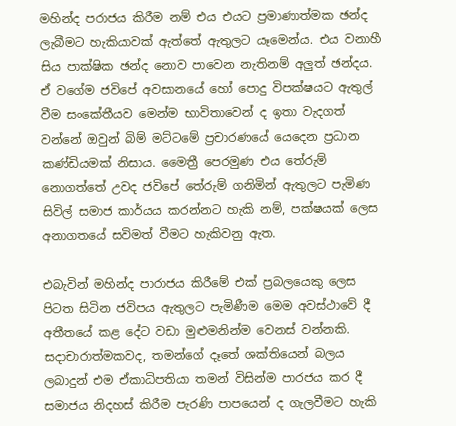මහින්ද පරාජය කිරීම නම් එය එයට ප්‍රමාණාත්මක ඡන්ද ලැබීමට හැකියාවක් ඇත්තේ ඇතුලට යෑමෙන්ය. එය වනාහී සිය පාක්ෂික ඡන්ද නොව පාවෙන නැතිනම් අලුත් ඡන්දය. ඒ වගේම ජවිපේ අවසානයේ හෝ පොදු විපක්ෂයට ඇතුල් වීම සංකේතීයව මෙන්ම භාවිතාවෙන් ද ඉතා වැදගත් වන්නේ ඔවුන් බිම් මට්ටමේ ප්‍රචාරණයේ යෙදෙන ප්‍රධාන කණ්ඩියමක් නිසාය. මෛත්‍රී පෙරමුණ එය තේරුම් නොගත්තේ උවද ජවිපේ තේරුම් ගනිමින් ඇතුලට පැමිණ සිවිල් සමාජ කාර්යය කරන්නට හැකි නම්, පක්ෂයක් ලෙස අනාගතයේ සවිමත් වීමට හැකිවනු ඇත.

එබැවින් මහින්ද පාරාජය කිරීමේ එක් ප්‍රබලයෙකු ලෙස පිටත සිටින ජවිපය ඇතුලට පැමිණීම මෙම අවස්ථාවේ දී අතීතයේ කළ දේට වඩා මුළුමනින්ම වෙනස් වන්නකි. සදාචාරාත්මකවද, තමන්ගේ දෑතේ ශක්තියෙන් බලය ලබාදුන් එම ඒකාධිපතියා තමන් විසින්ම පාරජය කර දී සමාජය නිදහස් කිරීම පැරණි පාපයෙන් ද ගැලවීමට හැකි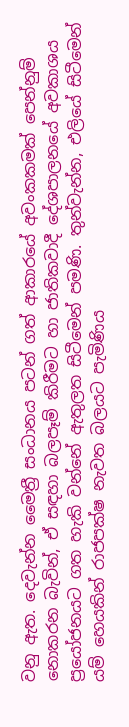වනු ඇත. දෙවැන්න මෛත්‍රී සංධානය පටන් ගත් ආකාරයේ අවංකකමක් පෙන්නුම් නොකරන බැවින්, ඒ සඳහා බලපෑම් කිරීමට හා ජාතිකවාදී දේශපාලනයේ අවකාශය ප්‍රයෝජනයට ගත හැකි වන්නේ ඇතුලත සිටීමෙන් පමණි. තුන්වැන්න, එලියේ සිටීමෙන් යම් හෙයකින් රාජපක්ෂ නැවත බලයට පැමිණිය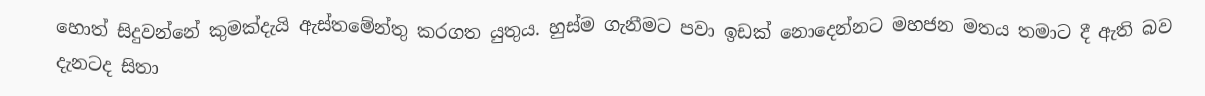හොත් සිදුවන්නේ කුමක්දැයි ඇස්තමේන්තු කරගත යුතුය. හුස්ම ගැනීමට පවා ඉඩක් නොදෙන්නට මහජන මතය තමාට දී ඇති බව දැනටද සිතා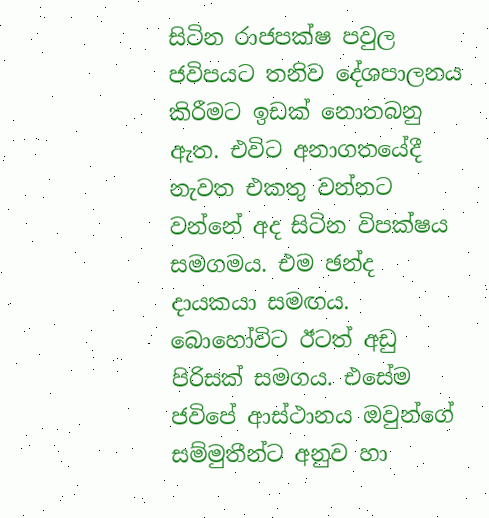සිටින රාජපක්ෂ පවුල ජවිපයට තනිව දේශපාලනය කිරීමට ඉඩක් නොතබනු ඇත. එවිට අනාගතයේදී නැවත එකතු වන්නට වන්නේ අද සිටින විපක්ෂය සමගමය. එම ඡන්ද දායකයා සමඟය. බොහෝවිට ඊටත් අඩු පිරිසක් සමගය. එසේම ජවිපේ ආස්ථානය ඔවුන්ගේ සම්මුතීන්ට අනුව හා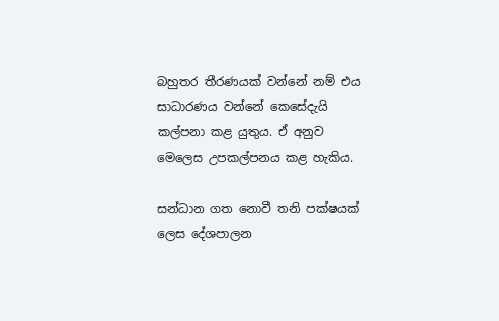බහුතර තීරණයක් වන්නේ නම් එය සාධාරණය වන්නේ කෙසේදැයි කල්පනා කළ යුතුය. ඒ අනුව මෙලෙස උපකල්පනය කළ හැකිය.

සන්ධාන ගත නොවී තනි පක්ෂයක් ලෙස දේශපාලන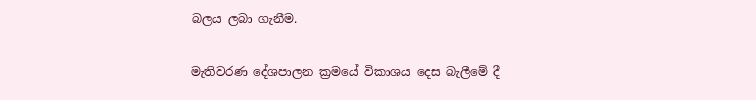බලය ලබා ගැනීම.

මැතිවරණ දේශපාලන ක්‍රමයේ විකාශය දෙස බැලීමේ දී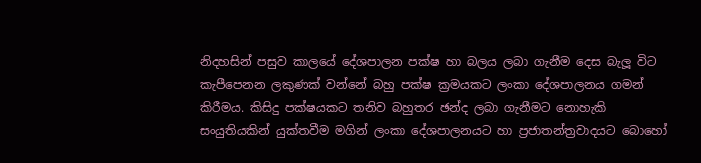නිදහසින් පසුව කාලයේ දේශපාලන පක්ෂ හා බලය ලබා ගැනීම දෙස බැලූ විට කැපීපෙනන ලකුණක් වන්නේ බහු පක්ෂ ක්‍රමයකට ලංකා දේශපාලනය ගමන් කිරීමය. කිසිදු පක්ෂයකට තනිව බහුතර ඡන්ද ලබා ගැනීමට නොහැකි සංයුතියකින් යුක්තවීම මගින් ලංකා දේශපාලනයට හා ප්‍රජාතන්ත්‍රවාදයට බොහෝ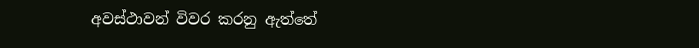අවස්ථාවන් විවර කරනු ඇත්තේ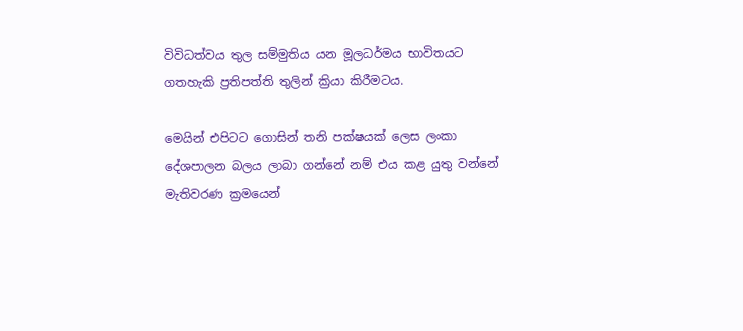විවිධත්වය තුල සම්මුතිය යන මූලධර්මය භාවිතයට ගතහැකි ප්‍රතිපත්ති තුලින් ක්‍රියා කිරීමටය.

මෙයින් එපිටට ගොසින් තනි පක්ෂයක් ලෙස ලංකා දේශපාලන බලය ලාබා ගන්නේ නම් එය කළ යුතු වන්නේ මැතිවරණ ක්‍රමයෙන්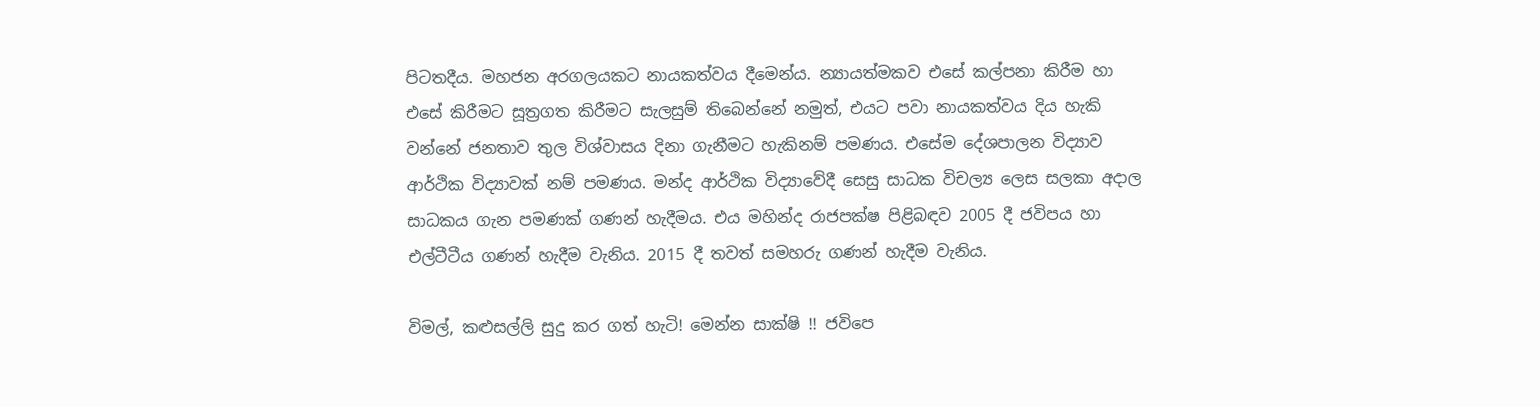පිටතදීය. මහජන අරගලයකට නායකත්වය දීමෙන්ය. න්‍යායත්මකව එසේ කල්පනා කිරීම හා එසේ කිරීමට සූත්‍රගත කිරීමට සැලසුම් තිබෙන්නේ නමුත්, එයට පවා නායකත්වය දිය හැකි වන්නේ ජනතාව තුල විශ්වාසය දිනා ගැනීමට හැකිනම් පමණය. එසේම දේශපාලන විද්‍යාව ආර්ථික විද්‍යාවක් නම් පමණය. මන්ද ආර්ථික විද්‍යාවේදී සෙසු සාධක විචල්‍ය ලෙස සලකා අදාල සාධකය ගැන පමණක් ගණන් හැදීමය. එය මහින්ද රාජපක්ෂ පිළිබඳව 2005 දී ජවිපය හා එල්ටීටීය ගණන් හැදීම වැනිය. 2015 දී තවත් සමහරු ගණන් හැදීම වැනිය.

විමල්, කළුසල්ලි සුදු කර ගත් හැටි! මෙන්න සාක්ෂි !! ජවිපෙ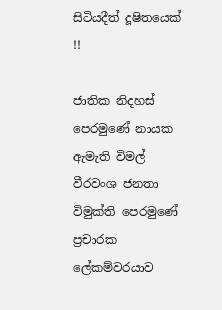සිටියදීත් දූෂිතයෙක් !!

ජාතික නිදහස් පෙරමුණේ නායක ඇමැති විමල් වීරවංශ ජනතා විමුක්ති පෙරමුණේ ප්‍රචාරක ලේකම්වරයාව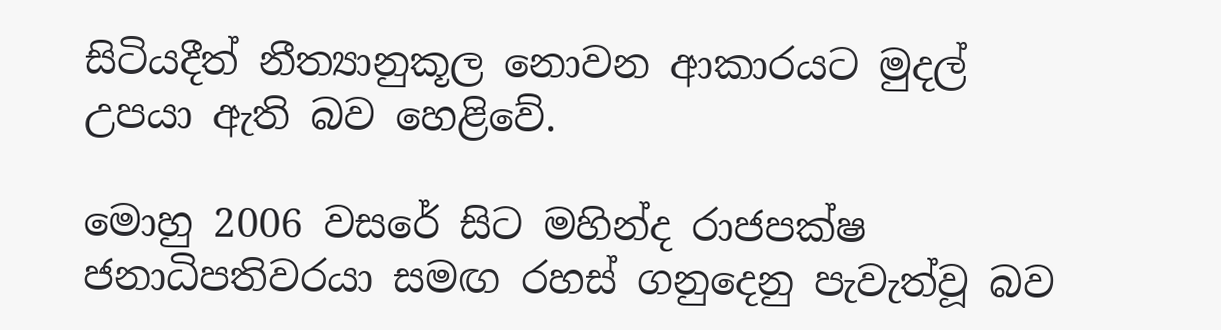සිටියදීත් නීත්‍යානුකූල නොවන ආකාරයට මුදල් උපයා ඇති බව හෙළිවේ.

මොහු 2006 වසරේ සිට මහින්ද රාජපක්ෂ ජනාධිපතිවරයා සමඟ රහස් ගනුදෙනු පැවැත්වූ බව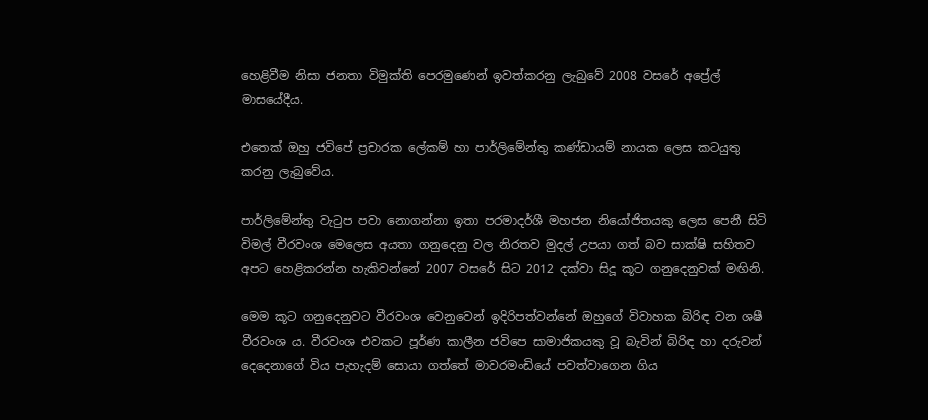හෙළිවීම නිසා ජනතා විමුක්ති පෙරමුණෙන් ඉවත්කරනු ලැබුවේ 2008 වසරේ අප්‍රේල් මාසයේදීය.

එතෙක් ඔහු ජවිපේ ප්‍රචාරක ලේකම් හා පාර්ලිමේන්තු කණ්ඩායම් නායක ලෙස කටයුතු කරනු ලැබුවේය.

පාර්ලිමේන්තු වැ‍ටුප පවා නොගන්නා ඉතා පරමාදර්ශී මහජන නියෝජිතයකු ලෙස පෙනී සිටි විමල් වීරවංශ මෙලෙස අයතා ගනුදෙනු වල නිරතව මුදල් උපයා ගත් බව සාක්ෂි සහිතව අපට හෙළිකරන්න හැකිවන්නේ 2007 වසරේ සිට 2012 දක්වා සිදූ කූට ගනුදෙනුවක් මඟිනි.

මෙම කූට ගනුදෙනුවට වීරවංශ වෙනුවෙන් ඉදිරිපත්වන්නේ ඔහුගේ විවාහක බිරිඳ වන ශෂී වීරවංශ ය. වීරවංශ එවකට පූර්ණ කාලීන ජවිපෙ සාමාජිකයකු වූ බැවින් බිරිඳ හා දරුවන් දෙදෙනාගේ විය පැහැදම් සොයා ගත්තේ මාවරමංඩියේ පවත්වාගෙන ගිය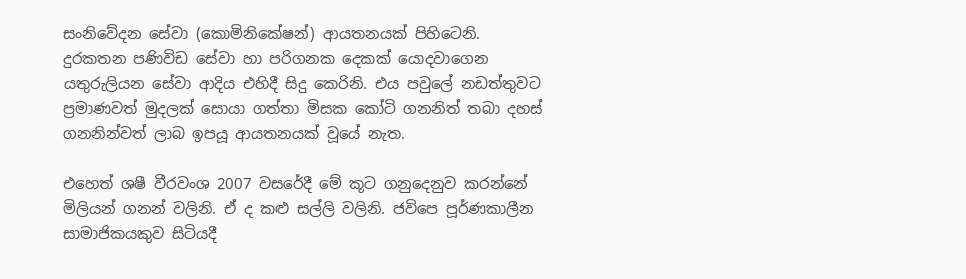සංනිවේදන සේවා (කොමිනිකේෂන්) ආයතනයක් පිහිටෙනි. දුරකතන පණිවිඩ සේවා හා පරිගනක දෙකක් යොදවාගෙන යතුරුලියන සේවා ආදිය එහිදී සිදු කෙරිනි. එය පවුලේ නඩත්තුවට ප්‍රමාණවත් මුදලක් සොයා ගත්තා මිසක කෝටි ගනනිත් තබා දහස් ගනනින්වත් ලාබ ඉපයූ ආයතනයක් වූයේ නැත.

එහෙත් ශෂී වීරවංශ 2007 වසරේදී මේ කූට ගනුදෙනුව කරන්නේ මිලියන් ගනන් වලිනි. ඒ ද කළු සල්ලි වලිනි. ජවිපෙ පූර්ණකාලීන සාමාජිකයකුව සිටියදී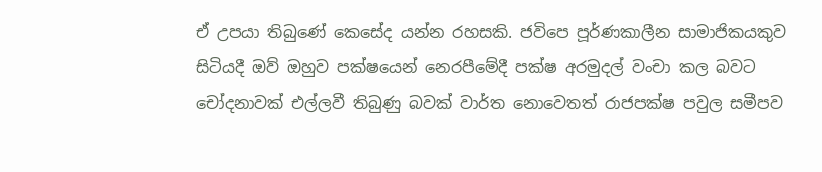ඒ උපයා තිබුණේ කෙසේද යන්න රහසකි. ජවිපෙ පූර්ණකාලීන සාමාජිකයකුව සිටියදී ඔව් ඔහුව පක්ෂයෙන් නෙරපීමේදී පක්ෂ අරමුදල් වංචා කල බවට චෝදනාවක් එල්ලවී තිබුණු බවක් වාර්ත නොවෙතත් රාජපක්ෂ පවුල සමීපව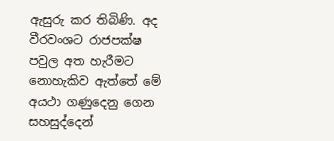ඇසුරු කර තිබිණි. අද වීරවංශට රාජපක්ෂ පවුල අත හැරීමට නොහැකිව ඇත්තේ මේ අයථා ගණුදෙනු ගෙන සහසුද්දෙන්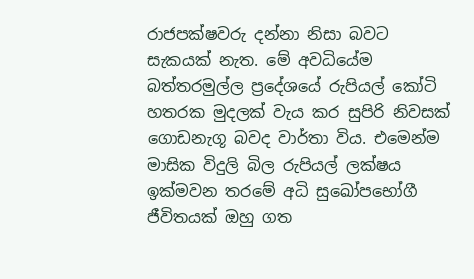රාජපක්ෂවරු දන්නා නිසා බවට සැකයක් නැත. මේ අවධියේම බත්තරමුල්ල ප්‍රදේශයේ රුපියල් කෝටි හතරක මුදලක් වැය කර සුපිරි නිවසක් ගොඩනැගූ බවද වාර්තා විය. එමෙන්ම මාසික විදුලි බිල රුපියල් ලක්ෂය ඉක්මවන තරමේ අධි සුඛෝපභෝගී ජීවිතයක් ඔහු ගත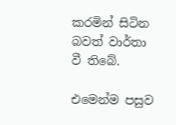කරමින් සිටින බවත් වාර්තා වී තිබේ.

එමෙන්ම පසුව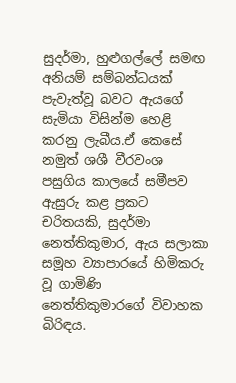සුදර්මා, හුළුගල්ලේ සමඟ අනියම් සම්බන්ධයක් පැවැත්වූ බවට ඇයගේ සැමියා විසින්ම හෙළි කරනු ලැබීය.ඒ කෙසේ නමුත් ශශී වීරවංශ පසුගිය කාලයේ සමීපව ඇසුරු කළ ප්‍රකට චරිතයකි, සුදර්මා නෙත්තිකුමාර, ඇය සලාකා සමූහ ව්‍යාපාරයේ හිමිකරු වූ ගාමිණි නෙත්තිකුමාරගේ විවාහක බිරිඳය.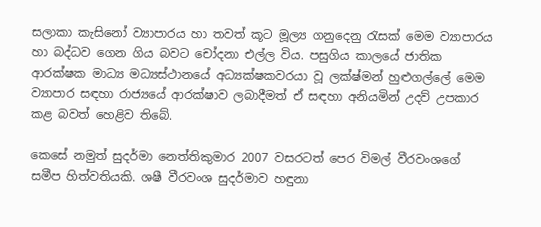සලාකා කැසිනෝ ව්‍යාපාරය හා තවත් කූට මූල්‍ය ගනුදෙනු ‍රැසක් මෙම ව්‍යාපාරය හා බද්ධව ගෙන ගිය බවට චෝදනා එල්ල විය. පසුගිය කාලයේ ජාතික ආරක්ෂක මාධ්‍ය මධ්‍යස්ථානයේ අධ්‍යක්ෂකවරයා වූ ලක්ෂ්මන් හුළුගල්ලේ මෙම ව්‍යාපාර සඳහා රාජ්‍යයේ ආරක්ෂාව ලබාදීමත් ඒ සඳහා අනියමින් උදව් උපකාර කළ බවත් හෙළිව තිබේ.

කෙසේ නමුත් සුදර්මා නෙත්තිකුමාර 2007 වසරටත් පෙර විමල් වීරවංශගේ සමීප හිත්වතියකි. ශෂී වීරවංශ සුදර්මාව හඳුනා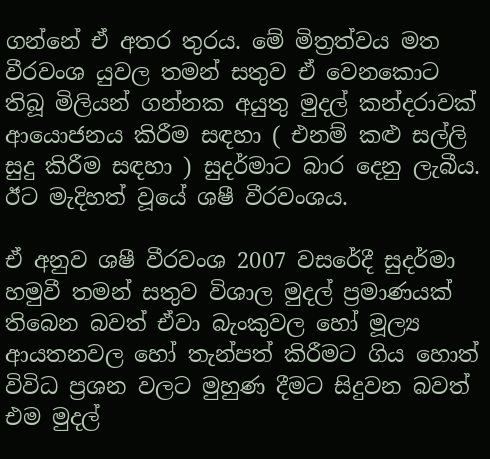ගන්නේ ඒ අතර තුරය. මේ මිත්‍රත්වය මත වීරවංශ යුවල තමන් සතුව ඒ වෙනකොට තිබූ මිලියන් ගන්නක අයුතු මුදල් කන්දරාවක් ආයොජනය කිරීම සඳහා ( එනම් කළු සල්ලි සුදු කිරීම සඳහා ) සුදර්මාට බාර දෙනු ලැබීය. ඊට මැදිහත් වූයේ ශෂී වීරවංශය.

ඒ අනුව ශෂී වීරවංශ 2007 වසරේදී සුදර්මා හමුවී තමන් සතුව විශාල මුදල් ප්‍රමාණයක් තිබෙන බවත් ඒවා බැංකුවල හෝ මූල්‍ය ආයතනවල හෝ තැන්පත් කිරීමට ගිය හොත් විවිධ ප්‍රශන වලට මුහුණ දීමට සිදුවන බවත් එම මුදල්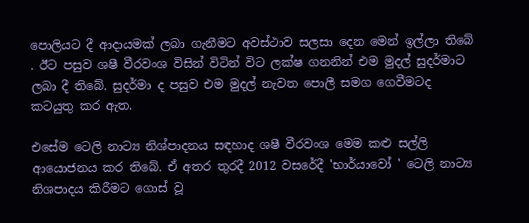පොලියට දී ආදායමක් ලබා ගැනීමට අවස්ථාව සලසා දෙන මෙන් ඉල්ලා තිබේ . ඊට පසුව ශෂී වීරවංශ විසින් විටින් විට ලක්ෂ ගනනින් එම මුදල් සුදර්මාට ලබා දී තිබේ. සුදර්මා ද පසුව එම මුදල් නැවත පොලී සමග ගෙවීමටද කටයුතු කර ඇත.

එසේම ටෙලි නාට්‍ය නිශ්පාදනය සඳහාද ශෂී වීරවංශ මෙම කළු සල්ලි ආයොජනය කර තිබේ. ඒ අතර තුරදී 2012 වසරේදී 'භාර්යාවෝ ' ටෙලි නාට්‍ය නිශපාදය කිරීමට ගොස් වූ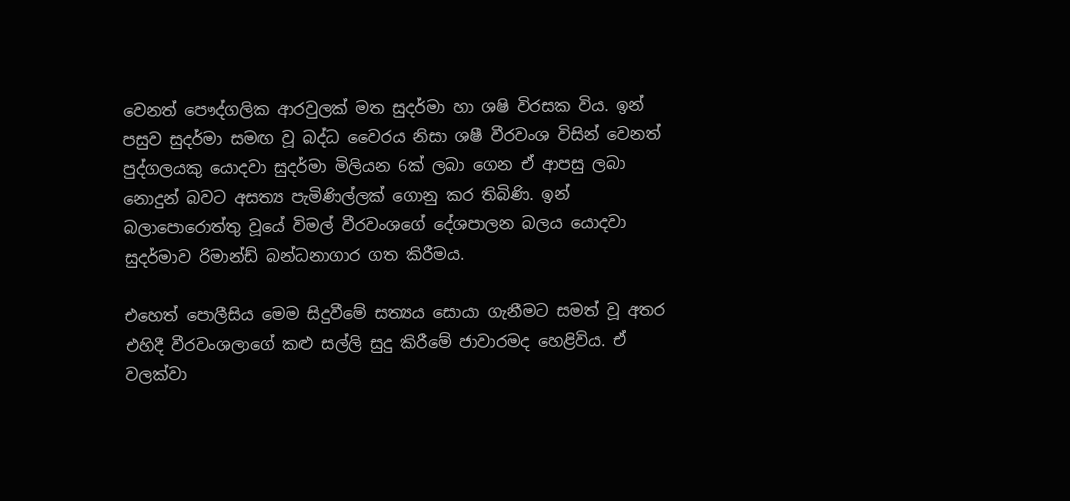වෙනත් පෞද්ගලික ආරවුලක් මත සුදර්මා හා ශෂි විරසක විය. ඉන් පසුව සුදර්මා සමඟ වූ බද්ධ වෛරය නිසා ශෂී වීරවංශ විසින් වෙනත් පුද්ගලයකු යොදවා සුදර්මා මිලියන 6ක් ලබා ගෙන ඒ ආපසු ලබා නොදුන් බවට අසත්‍ය පැමිණිල්ලක් ගොනු කර තිබිණි. ඉන් බලාපොරොත්තු වූයේ විමල් වීරවංශගේ දේශපාලන බලය යොදවා සුදර්මාව රිමාන්ඩ් බන්ධනාගාර ගත කිරීමය.

එහෙත් පොලීසිය මෙම සිදුවීමේ සත්‍යය සොයා ගැනීමට සමත් වූ අතර එහිදී වීරවංශලාගේ කළු සල්ලි සුදු කිරීමේ ජාවාරමද හෙළිවිය. ඒ වලක්වා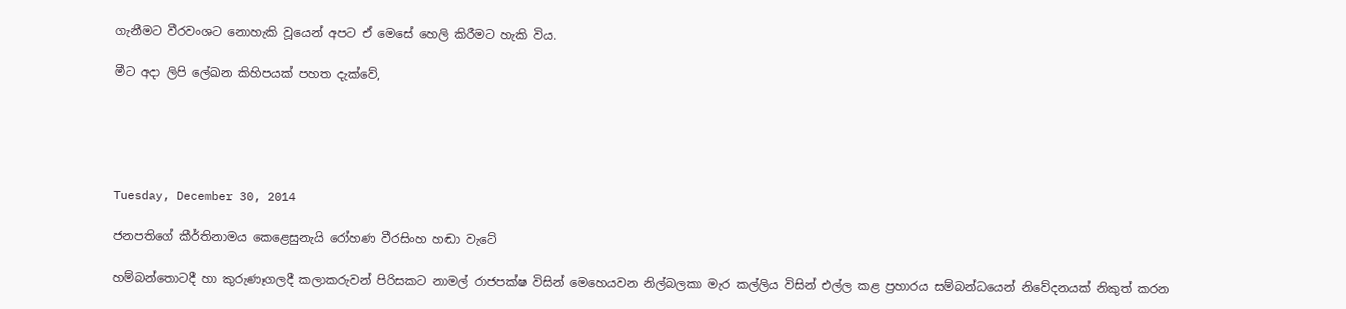ගැනීමට වීරවංශට නොහැකි වූයෙන් අපට ඒ මෙසේ හෙලි කිරීමට හැකි විය.

මීට අදා ලිපි ලේඛන කිහිපයක් පහත දැක්වේ,





Tuesday, December 30, 2014

ජනපතිගේ කීර්තිනාමය කෙළෙසුනැයි රෝහණ වීරසිංහ හඬා වැටේ

හම්බන්තොටදී හා කුරුණෑගලදී කලාකරුවන් පිරිසකට නාමල් රාජපක්ෂ විසින් මෙහෙයවන නිල්බලකා මැර කල්ලිය විසින් එල්ල කළ ප්‍රහාරය සම්බන්ධයෙන් නිවේදනයක් නිකුත් කරන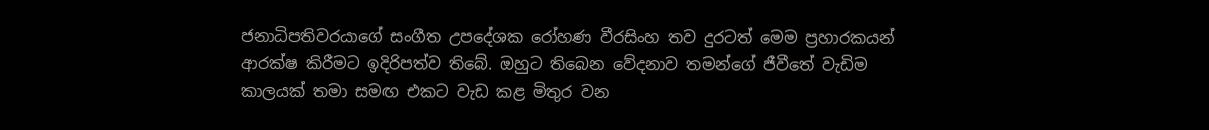ජනාධිපතිවරයාගේ සංගීත උපදේශක රෝහණ වීරසිංහ තව දුරටත් මෙම ප්‍රහාරකයන් ආරක්ෂ කිරීමට ඉදිරිපත්ව තිබේ. ඔහුට තිබෙන වේදනාව තමන්ගේ ජීවීතේ වැඩිම කාලයක් තමා සමඟ එකට වැඩ කළ මිතුර වන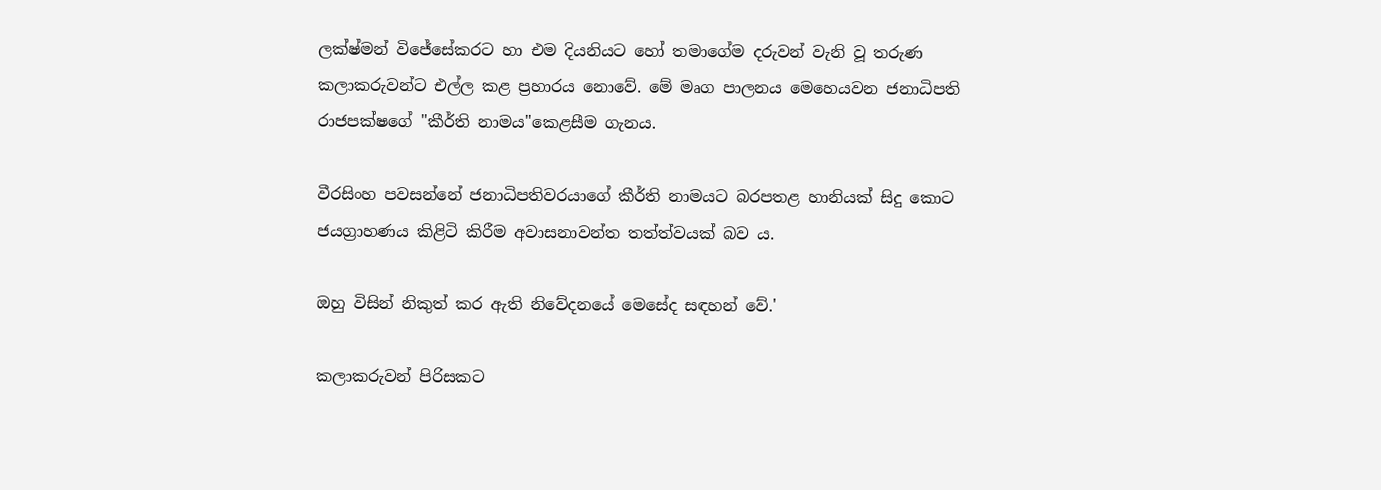ලක්ෂ්මන් විජේසේකරට හා එම දියනියට හෝ තමාගේම දරුවන් වැනි වූ තරුණ කලාකරුවන්ට එල්ල කළ ප්‍රහාරය නොවේ. මේ මෘග පාලනය මෙහෙයවන ජනාධිපති රාජපක්ෂගේ "කීර්ති නාමය"කෙළසීම ගැනය.

වීරසිංහ පවසන්නේ ජනාධිපතිවරයාගේ කීර්ති නාමයට බරපතළ හානියක්‌ සිදු කොට ජයග්‍රාහණය කිළිටි කිරීම අවාසනාවන්ත තත්ත්වයක්‌ බව ය.

ඔහු විසින් නිකුත් කර ඇති නිවේදනයේ මෙසේද සඳහන් වේ.'

කලාකරුවන් පිරිසකට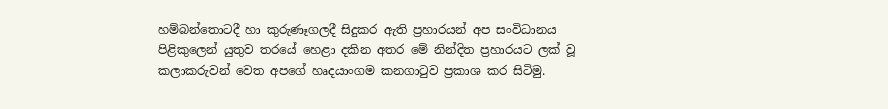හම්බන්තොටදී හා කුරුණෑගලදී සිදුකර ඇති ප්‍රහාරයන් අප සංවිධානය පිළිකුලෙන් යුතුව තරයේ හෙළා දකින අතර මේ නින්දිත ප්‍රහාරයට ලක්‌ වූ කලාකරුවන් වෙත අපගේ හෘදයාංගම කනගාටුව ප්‍රකාශ කර සිටිමු.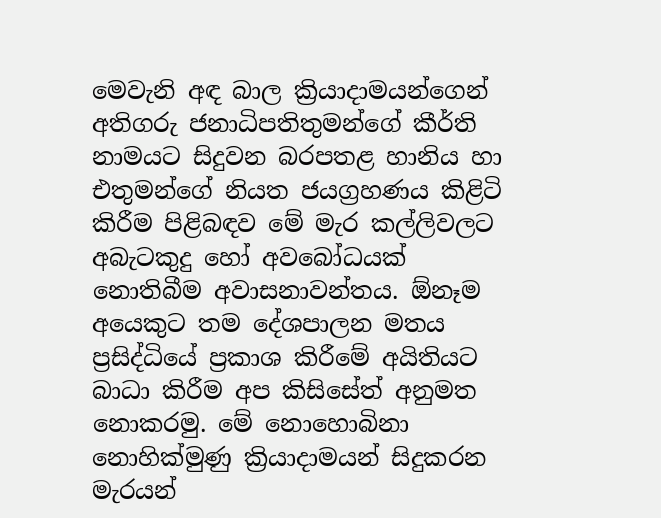මෙවැනි අඳ බාල ක්‍රියාදාමයන්ගෙන් අතිගරු ජනාධිපතිතුමන්ගේ කීර්ති නාමයට සිදුවන බරපතළ හානිය හා එතුමන්ගේ නියත ජයග්‍රහණය කිළිටි කිරීම පිළිබඳව මේ මැර කල්ලිවලට අබැටකුදු හෝ අවබෝධයක්‌ නොතිබීම අවාසනාවන්තය. ඕනෑම අයෙකුට තම දේශපාලන මතය ප්‍රසිද්ධියේ ප්‍රකාශ කිරීමේ අයිතියට බාධා කිරීම අප කිසිසේත් අනුමත නොකරමු. මේ නොහොබිනා නොහික්‌මුණු ක්‍රියාදාමයන් සිදුකරන මැරයන්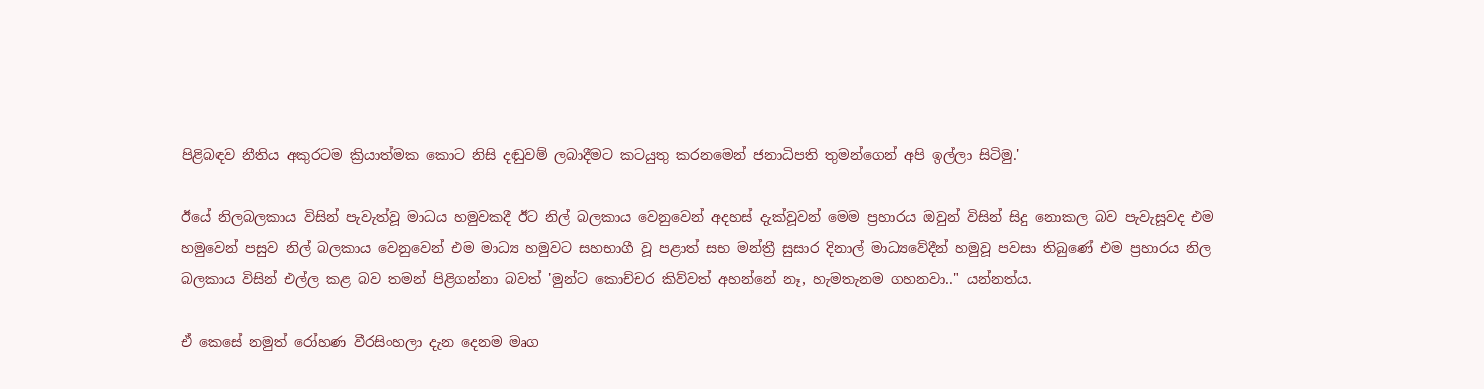පිළිබඳව නීතිය අකුරටම ක්‍රියාත්මක කොට නිසි දඬුවම් ලබාදීමට කටයුතු කරනමෙන් ජනාධිපති තුමන්ගෙන් අපි ඉල්ලා සිටිමු.'

ඊයේ නිලබලකාය විසින් පැවැත්වූ මාධය හමුවකදී ඊට නිල් බලකාය වෙනුවෙන් අදහස් දැක්වූවන් මෙම ප්‍රහාරය ඔවුන් විසින් සිදු නොකල බව පැවැසූවද එම හමුවෙන් පසුව නිල් බලකාය වෙනුවෙන් එම මාධ්‍ය හමුවට සහභාගී වූ පළාත් සභ මන්ත්‍රී සුසාර දිනාල් මාධ්‍යවේදීන් හමුවූ පවසා තිබුණේ එම ප්‍රහාරය නිල බලකාය විසින් එල්ල කළ බව තමන් පිළිගන්නා බවත් 'මුන්ට කොච්චර කිව්වත් අහන්නේ නෑ, හැමතැනම ගහනවා.." යන්නත්ය.

ඒ කෙසේ නමුත් රෝහණ වීරසිංහලා දැන දෙනම මෘග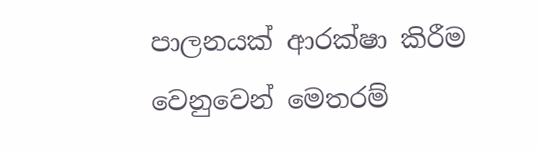පාලනයක් ආරක්ෂා කිරීම වෙනුවෙන් මෙතරම්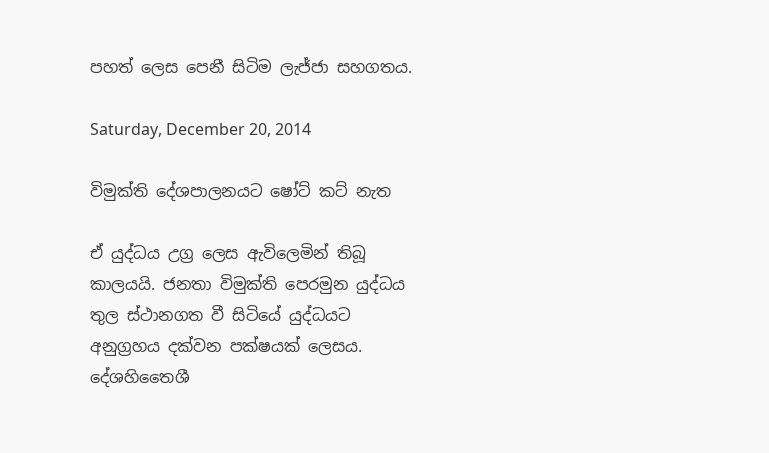පහත් ලෙස පෙනී සිටිම ලැජ්ජා සහගතය.

Saturday, December 20, 2014

විමුක්ති දේශපාලනයට ෂෝට් කට් නැත

ඒ යුද්ධය උග්‍ර ලෙස ඇවිලෙමින් තිබූ කාලයයි. ජනතා විමුක්ති පෙරමුන යුද්ධය තුල ස්ථානගත වී සිටියේ යුද්ධයට අනුග්‍රහය දක්වන පක්ෂයක් ලෙසය. දේශහිතෛශී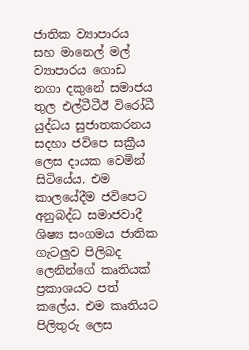ජාතික ව්‍යාපාරය සහ මානෙල් මල් ව්‍යාපාරය ගොඩ නගා දකුනේ සමාජය තුල එල්ටීටීඊ විරෝධී යුද්ධය සුජාතකරනය සදහා ජවිපෙ සක්‍රීය ලෙස දායක වෙමින් සිටියේය. එම කාලයේදීම ජවිපෙට අනුබද්ධ සමාජවාදී ශිෂ්‍ය සංගමය ජාතික ගැටලුව පිලිබද ලෙනින්ගේ කෘතියක් ප්‍රකාශයට පත් කලේය. එම කෘතියට පිලිතුරු ලෙස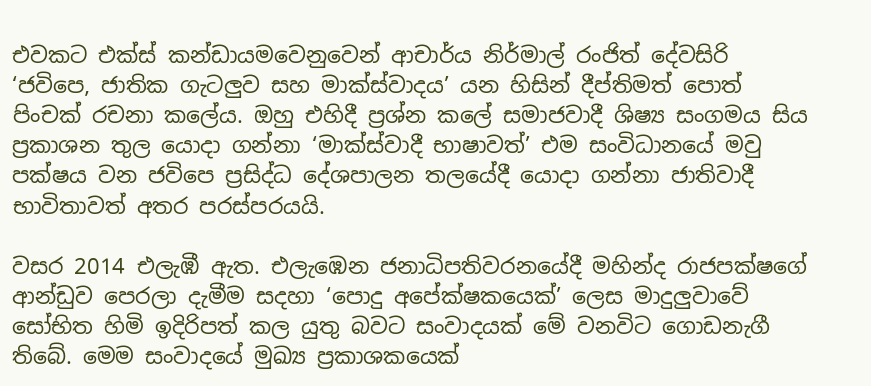එවකට එක්ස් කන්ඩායම‍වෙනුවෙන් ආචාර්ය නිර්මාල් රංජිත් දේවසිරි ‘ජවිපෙ, ජාතික ගැටලුව සහ මාක්ස්වාදය’ යන හිසින් දීප්තිමත් පොත් පිංචක් රචනා කලේය. ඔහු එහිදී ප්‍රශ්න කලේ සමාජවාදී ශිෂ්‍ය සංගමය සිය ප්‍රකාශන තුල යොදා ගන්නා ‘මාක්ස්වාදී භාෂාවත්’ එම සංවිධානයේ මවු පක්ෂය වන ජවිපෙ ප්‍රසිද්ධ දේශපාලන තලයේදී යොදා ගන්නා ජාතිවාදී භාවිතාවත් අතර පරස්පරයයි.

වසර 2014 එලැඹී ඇත. එලැඹෙන ජනාධිපතිවරනයේදී මහින්ද රාජපක්ෂගේ ආන්ඩුව පෙරලා දැමීම සදහා ‘පොදු අපේක්ෂකයෙක්’ ලෙස මාදුලුවාවේ සෝභිත හිමි ඉදිරිපත් කල යුතු බවට සංවාදයක් මේ වනවිට ගොඩනැගී තිබේ. මෙම සංවාදයේ මුඛ්‍ය ප්‍රකාශකයෙක්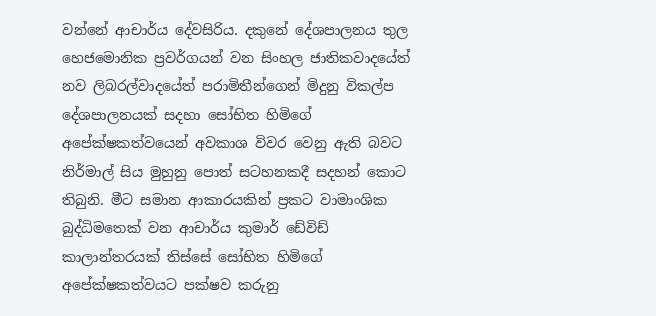වන්නේ ආචාර්ය දේවසිරිය. දකුනේ දේශපාලනය තුල හෙජමොනික ප්‍රවර්ගයන් වන සිංහල ජාතිකවාදයේත් නව ලිබරල්වාදයේත් පරාමිතීන්ගෙන් මිදුනු විකල්ප දේශපාලනයක් සදහා සෝභිත හිමිගේ අපේක්ෂකත්වයෙන් අවකාශ විවර වෙනු ඇති බවට නිර්මාල් සිය මුහුනු පොත් සටහනකදී සදහන් කොට තිබුනි. මීට සමාන ආකාරයකින් ප්‍රකට වාමාංශික බුද්ධිමතෙක් වන ආචාර්ය කුමාර් ඩේවිඩ් කාලාන්තරයක් තිස්සේ සෝභිත හිමිගේ අපේක්ෂකත්වයට පක්ෂව කරුනු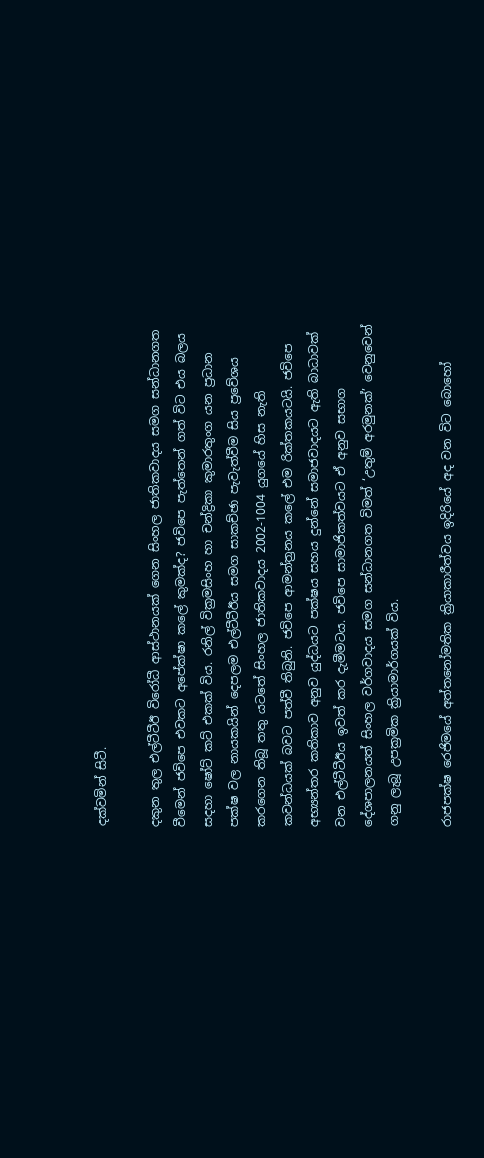දක්වමින් සිටී.

දකුන තුල එල්ටීටීඊ වි‍රෝධී ආස්ථානයක් ගෙන සිංහල ජාතිකවාදය සමග සන්ධානගත වීමෙන් ජවිපෙ එවකට අපේක්ෂා කලේ කුමක්ද? ජවිපෙ පැත්තෙන් ගත් විට එය බලය සදහා ෂෝට් කට් එකක් විය. රනිල් වික්‍රමසිංහ හා චන්ද්‍රිකා කුමාරතුංග යන ප්‍රධාන පක්ෂ වල නායකයින් දෙපලම එල්ටීටීඊය සමග සාකච්ඡා පැවැත්වීම සිය ප්‍රවේශය කරගෙන තිබූ තතු යටතේ සිංහල ජාතිකවාදය 2002-1004 යුගයේ හිස නැති කවන්ධයක් බවට පත්වී තිබුනි. ජවිපෙ ආමන්ත්‍රනය කලේ එම රික්තකයටයි. ජවිපෙ අභ්‍යන්තර කතිකාව අනුව යුද්ධයට පක්ෂය සහය දුන්නේ සමාජවාදයට ඇති බාධාවක් වන එල්ටීටීඊය ඉවත් කර දැමීමටය. ජවිපෙ සාමාජිකත්වයට ඒ අනුව සභාග දේශපාලනයත් සිංහල වර්ගවාදය සමග සන්ධානගත විමත් ‘උතුම් අරමුනක්’ වෙනුවෙන් ගනු ලැබූ උපක්‍රමික ක්‍රියාමාර්ගයක් විය.

රාජපක්ෂ රෙජිමයේ අත්තනෝමතික ක්‍රියාකාරීත්වය ඉදිරියේ අද වන විට බොහෝ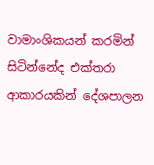වාමාංශිකයන් කරමින් සිටින්නේද එක්තරා ආකාරයකින් දේශපාලන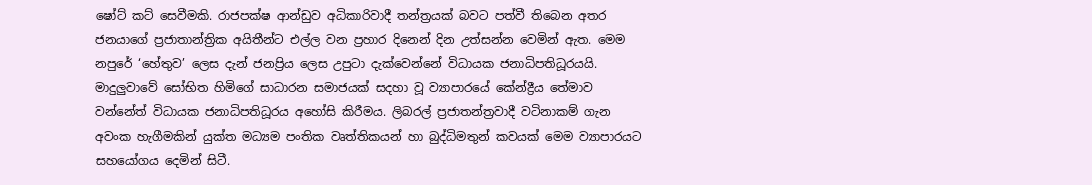ෂෝට් කට් සෙවීමකි. රාජපක්ෂ ආන්ඩුව අධිකාරිවාදී තන්ත්‍රයක් බවට පත්වී තිබෙන අතර ජනයාගේ ප්‍රජාතාන්ත්‍රික අයිතීන්ට එල්ල වන ප්‍රහාර දිනෙන් දින උත්සන්න වෙමින් ඇත. මෙම නපුරේ ‘හේතුව’ ලෙස දැන් ජනප්‍රිය ලෙස උපුටා දැක්වෙන්නේ විධායක ජනාධිපතිධූරයයි. මාදුලුවාවේ සෝභිත හිමිගේ සාධාරන සමාජයක් සදහා වූ ව්‍යාපාරයේ කේන්ද්‍රීය තේමාව වන්නේත් විධායක ජනාධිපතිධූරය ‍අහෝසි කිරීමය. ලිබරල් ප්‍රජාතන්ත්‍රවාදී වටිනාකම් ගැන අවංක හැගීමකින් යුක්ත මධ්‍යම පංතික වෘත්තිකයන් හා බුද්ධිමතුන් කවයක් මෙම ව්‍යාපාරයට සහයෝගය දෙමින් සිටී.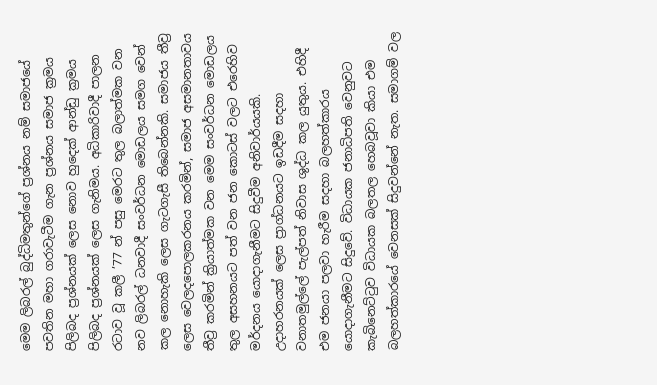මෙම ලිබරල් බුද්ධිමතුන්ගේ ප්‍රශ්නය නම් සමාජයේ පවතින මහා ගරාවැටීම ගැන ප්‍රශ්නය සමාජ ක්‍රමය පිලිබද ප්‍රශ්නයක් ලෙස නොව හුදෙක් ආන්ඩු ක්‍රමය පිලිබද ප්‍රශ්නයක් ලෙස ගැනිමය. අධිකාරිවාදී පාලන රටාව වූ කලී ’77 න් පසු මෙරට තුල බලාත්මක වන නව ලිබරල් ධනවාදී සංවර්ධන මොඩලය සමග වෙන් කල නොහැකි ලෙස ගැටගැසී තිබෙන්නකි. සමාජය තීව්‍ර ලෙස වෙලදපොලකරනය කරමින්, සමාජ අසමානතාවය තීව්‍ර කරමින් ක්‍රියාත්මක වන මෙම සංවර්ධන මොඩලය තුල අසහනයට පත් වන ජන කොටස් වලට එරෙහිව මර්දනය යොදාගැනීමට සිදුවීම අනිවාර්යයකි. උදාහරනයක් ලෙස ප්‍රාග්ධනයට ඉඩදීම සදහා වනාතමුල්ලේ පැල්පත් නිවාස ශුද්ධ කල යුතුය. එහිදී එම ජනයා පලවා හැරීම සදහා බලහත්කාරය යොදාගැනීමට සිදුවේ. විධායක ජනාධිපති වෙනුවට කැබිනෙට්ටුව විධායක බලතල හෙබවූවා කියා එම බලහත්කාරයේ වෙනසක් සිදුවන්නේ නැත. සමාගම් වල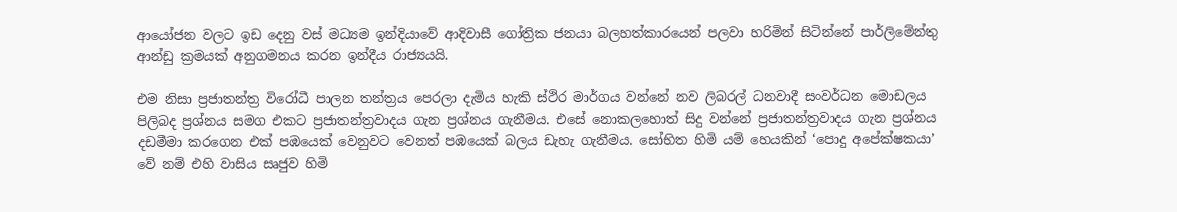ආයෝජන වලට ඉඩ දෙනු වස් මධ්‍යම ඉන්දියාවේ ආදිවාසී ගෝත්‍රික ජනයා බලහත්කාරයෙන් පලවා හරිමින් සිටින්නේ පාර්ලිමේන්තු ආන්ඩු ක්‍රමයක් අනුගමනය කරන ඉන්දීය රාජ්‍යයයි.

එම නිසා ප්‍රජාතන්ත්‍ර විරෝධී පාලන තන්ත්‍රය පෙරලා දැමිය හැකි ස්ථිර මාර්ගය වන්නේ නව ලිබරල් ධනවාදී සංවර්ධන මොඩලය පිලිබද ප්‍රශ්නය සමග එකට ප්‍රජාතන්ත්‍රවාදය ගැන ප්‍රශ්නය ගැනීමය. එසේ නොකලහොත් සිදු වන්නේ ප්‍රජාතන්ත්‍රවාදය ගැන ප්‍රශ්නය දඩමීමා කරගෙන එක් පඹයෙක් වෙනුවට වෙනත් පඹයෙක් බලය ඩැහැ ගැනීමය. සෝභිත හිමි යම් හෙයකින් ‘පොදු අපේක්ෂකයා’ වේ නම් එහි වාසිය සෘජුව හිමි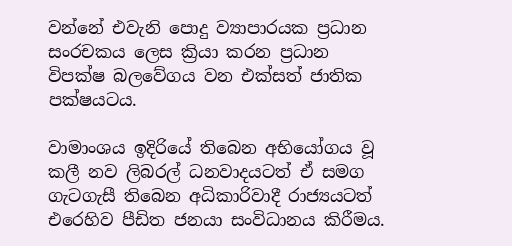වන්නේ එවැනි පොදු ව්‍යාපාරයක ප්‍රධාන සංරචකය ලෙස ක්‍රියා කරන ප්‍රධාන විපක්ෂ බලවේගය වන එක්සත් ජාතික පක්ෂයටය.

වාමාංශය ඉදිරියේ තිබෙන අභියෝගය වූ කලී නව ලිබරල් ධනවාදයටත් ඒ සමග ගැටගැසී තිබෙන අධිකාරිවාදී රාජ්‍යයටත් එරෙහිව පීඩිත ජනයා සංවිධානය කිරීමය.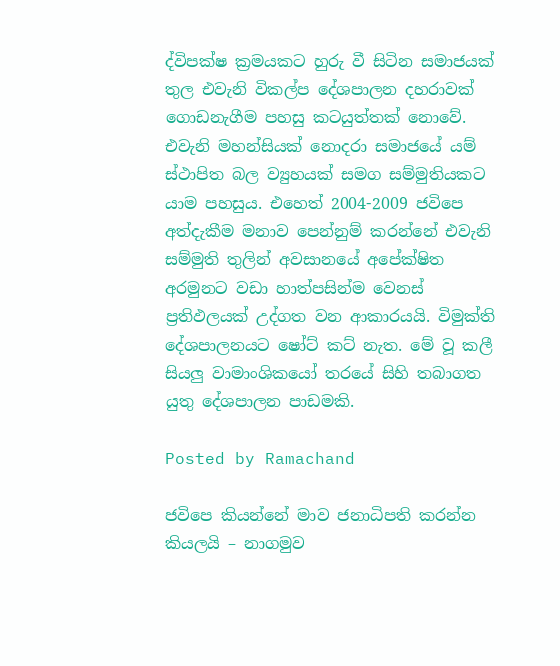ද්විපක්ෂ ක්‍රමයකට හුරු වී සිටින සමාජයක් තුල එවැනි විකල්ප දේශපාලන දහරාවක් ගොඩනැගීම පහසු කටයුත්තක් නොවේ. එවැනි මහන්සියක් නොදරා සමාජයේ යම් ස්ථාපිත බල ව්‍යුහයක් සමග සම්මුතියකට යාම පහසුය. එහෙත් 2004-2009 ජවිපෙ අත්දැකීම මනාව පෙන්නුම් කරන්නේ එවැනි සම්මුති තුලින් අවසානයේ අපේක්ෂිත අරමුනට වඩා හාත්පසින්ම වෙනස් ප්‍රතිඵලයක් උද්ගත වන ආකාරයයි. විමුක්ති දේශපාලනයට ෂෝට් කට් නැත. මේ වූ කලී සියලු වාමාංශිකයෝ තරයේ සිහි තබාගත යුතු දේශපාලන පාඩමකි.

Posted by Ramachand

ජවිපෙ කියන්නේ මාව ජනාධිපති කරන්න කියලයි – නාගමුව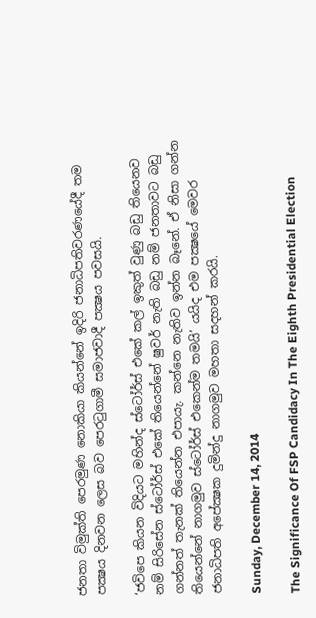ජනතා විමුක්ති පෙරමුණ නොකියා කියන්නේ ඉදිරි ජනාධිපතිවරණයේදී තම පක්‍ෂය දිනවන ලෙස බව පෙරටුගාමී සමාජවාදී පක්‍ෂය පවසයි.

‘ජවිපෙ කියන විදියට මහින්ද ස්ටෝර්ස් එකේ කල් ඉකුත් වුණු බඩු තියෙනව නම් සිරිසේන ස්ටෝර්ස් එකේ තියෙන්නේ ෂුවර් නැති බඩු නම් ජනතාවට බඩු ගන්නත් තැනක් තියෙන්න එපායැ. කන්නෙ නැතිව ඉන්න බෑනේ. ඒ නිසා ගන්න තියෙන්නේ නාගමුව ස්ටෝර්ස් එකෙන්ම තමයි’ යයිද එම පක්‍ෂයේ මෙවර ජනාධිපති අපේක්‍ෂක දුමින්දු නාගමුව මහතා සදහන් කරයි.

Sunday, December 14, 2014

The Significance Of FSP Candidacy In The Eighth Presidential Election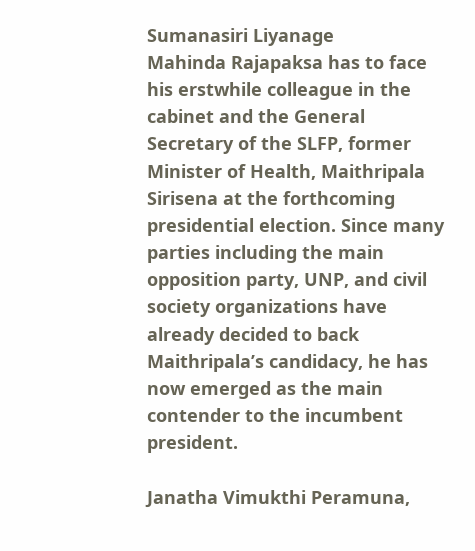Sumanasiri Liyanage
Mahinda Rajapaksa has to face his erstwhile colleague in the cabinet and the General Secretary of the SLFP, former Minister of Health, Maithripala Sirisena at the forthcoming presidential election. Since many parties including the main opposition party, UNP, and civil society organizations have already decided to back Maithripala’s candidacy, he has now emerged as the main contender to the incumbent president.

Janatha Vimukthi Peramuna,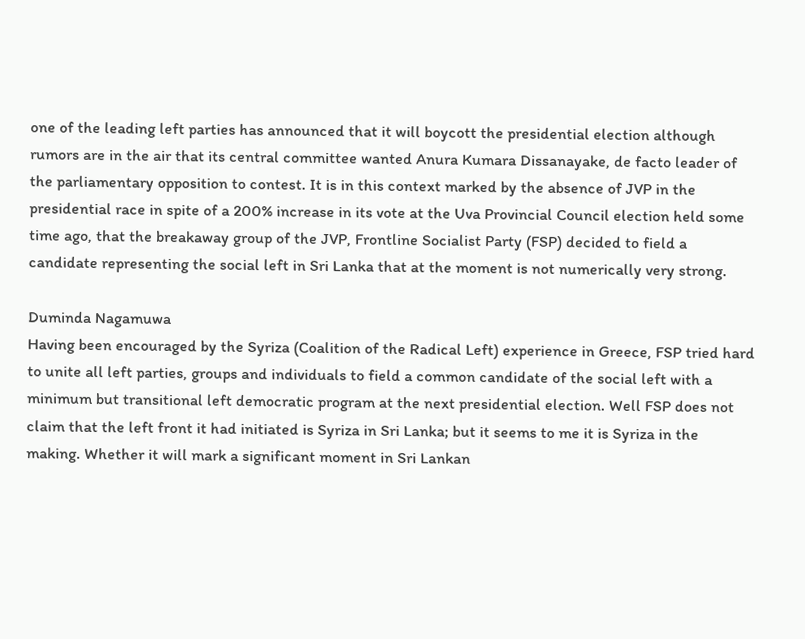one of the leading left parties has announced that it will boycott the presidential election although rumors are in the air that its central committee wanted Anura Kumara Dissanayake, de facto leader of the parliamentary opposition to contest. It is in this context marked by the absence of JVP in the presidential race in spite of a 200% increase in its vote at the Uva Provincial Council election held some time ago, that the breakaway group of the JVP, Frontline Socialist Party (FSP) decided to field a candidate representing the social left in Sri Lanka that at the moment is not numerically very strong.

Duminda Nagamuwa
Having been encouraged by the Syriza (Coalition of the Radical Left) experience in Greece, FSP tried hard to unite all left parties, groups and individuals to field a common candidate of the social left with a minimum but transitional left democratic program at the next presidential election. Well FSP does not claim that the left front it had initiated is Syriza in Sri Lanka; but it seems to me it is Syriza in the making. Whether it will mark a significant moment in Sri Lankan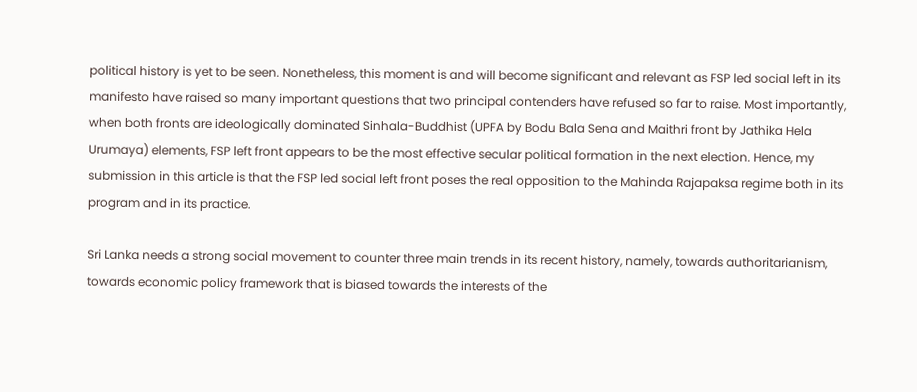political history is yet to be seen. Nonetheless, this moment is and will become significant and relevant as FSP led social left in its manifesto have raised so many important questions that two principal contenders have refused so far to raise. Most importantly, when both fronts are ideologically dominated Sinhala-Buddhist (UPFA by Bodu Bala Sena and Maithri front by Jathika Hela Urumaya) elements, FSP left front appears to be the most effective secular political formation in the next election. Hence, my submission in this article is that the FSP led social left front poses the real opposition to the Mahinda Rajapaksa regime both in its program and in its practice.

Sri Lanka needs a strong social movement to counter three main trends in its recent history, namely, towards authoritarianism, towards economic policy framework that is biased towards the interests of the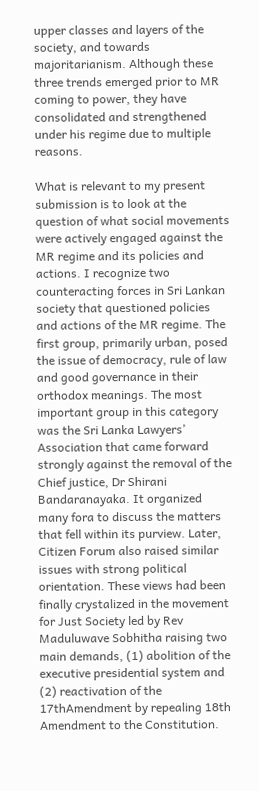upper classes and layers of the society, and towards majoritarianism. Although these three trends emerged prior to MR coming to power, they have consolidated and strengthened under his regime due to multiple reasons.

What is relevant to my present submission is to look at the question of what social movements were actively engaged against the MR regime and its policies and actions. I recognize two counteracting forces in Sri Lankan society that questioned policies and actions of the MR regime. The first group, primarily urban, posed the issue of democracy, rule of law and good governance in their orthodox meanings. The most important group in this category was the Sri Lanka Lawyers’ Association that came forward strongly against the removal of the Chief justice, Dr Shirani Bandaranayaka. It organized many fora to discuss the matters that fell within its purview. Later, Citizen Forum also raised similar issues with strong political orientation. These views had been finally crystalized in the movement for Just Society led by Rev Maduluwave Sobhitha raising two main demands, (1) abolition of the executive presidential system and (2) reactivation of the 17thAmendment by repealing 18th Amendment to the Constitution.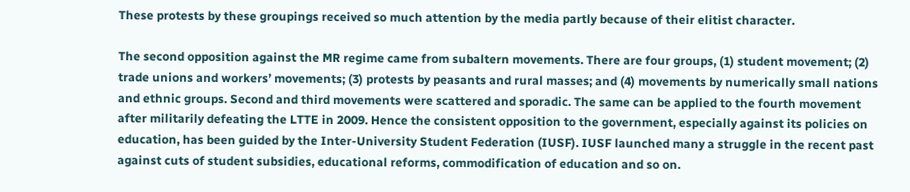These protests by these groupings received so much attention by the media partly because of their elitist character.

The second opposition against the MR regime came from subaltern movements. There are four groups, (1) student movement; (2) trade unions and workers’ movements; (3) protests by peasants and rural masses; and (4) movements by numerically small nations and ethnic groups. Second and third movements were scattered and sporadic. The same can be applied to the fourth movement after militarily defeating the LTTE in 2009. Hence the consistent opposition to the government, especially against its policies on education, has been guided by the Inter-University Student Federation (IUSF). IUSF launched many a struggle in the recent past against cuts of student subsidies, educational reforms, commodification of education and so on.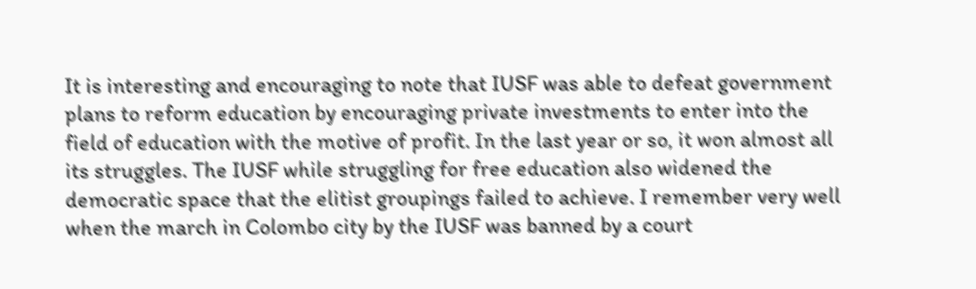It is interesting and encouraging to note that IUSF was able to defeat government plans to reform education by encouraging private investments to enter into the field of education with the motive of profit. In the last year or so, it won almost all its struggles. The IUSF while struggling for free education also widened the democratic space that the elitist groupings failed to achieve. I remember very well when the march in Colombo city by the IUSF was banned by a court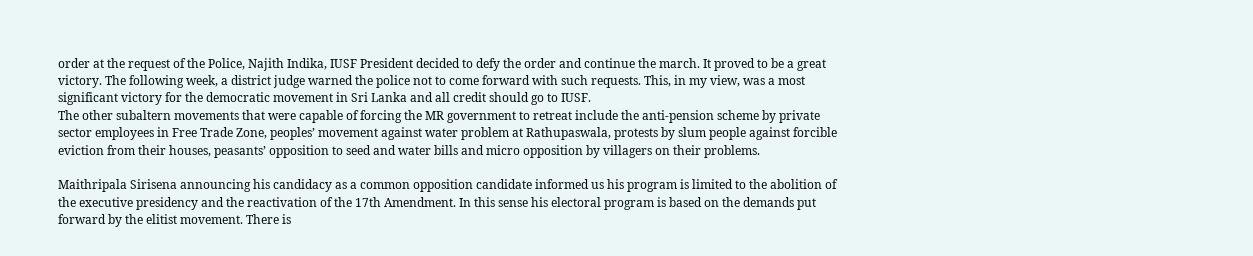order at the request of the Police, Najith Indika, IUSF President decided to defy the order and continue the march. It proved to be a great victory. The following week, a district judge warned the police not to come forward with such requests. This, in my view, was a most significant victory for the democratic movement in Sri Lanka and all credit should go to IUSF.
The other subaltern movements that were capable of forcing the MR government to retreat include the anti-pension scheme by private sector employees in Free Trade Zone, peoples’ movement against water problem at Rathupaswala, protests by slum people against forcible eviction from their houses, peasants’ opposition to seed and water bills and micro opposition by villagers on their problems.

Maithripala Sirisena announcing his candidacy as a common opposition candidate informed us his program is limited to the abolition of the executive presidency and the reactivation of the 17th Amendment. In this sense his electoral program is based on the demands put forward by the elitist movement. There is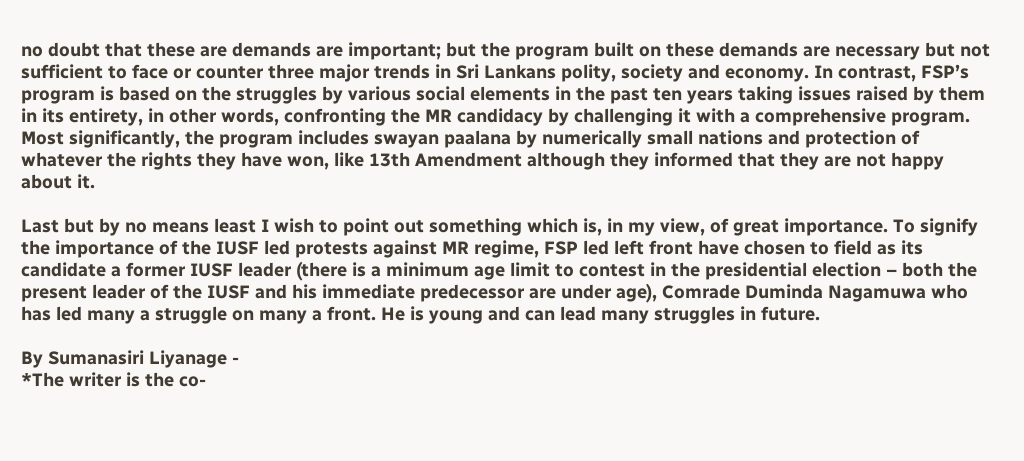no doubt that these are demands are important; but the program built on these demands are necessary but not sufficient to face or counter three major trends in Sri Lankans polity, society and economy. In contrast, FSP’s program is based on the struggles by various social elements in the past ten years taking issues raised by them in its entirety, in other words, confronting the MR candidacy by challenging it with a comprehensive program. Most significantly, the program includes swayan paalana by numerically small nations and protection of whatever the rights they have won, like 13th Amendment although they informed that they are not happy about it.

Last but by no means least I wish to point out something which is, in my view, of great importance. To signify the importance of the IUSF led protests against MR regime, FSP led left front have chosen to field as its candidate a former IUSF leader (there is a minimum age limit to contest in the presidential election – both the present leader of the IUSF and his immediate predecessor are under age), Comrade Duminda Nagamuwa who has led many a struggle on many a front. He is young and can lead many struggles in future.

By Sumanasiri Liyanage -
*The writer is the co-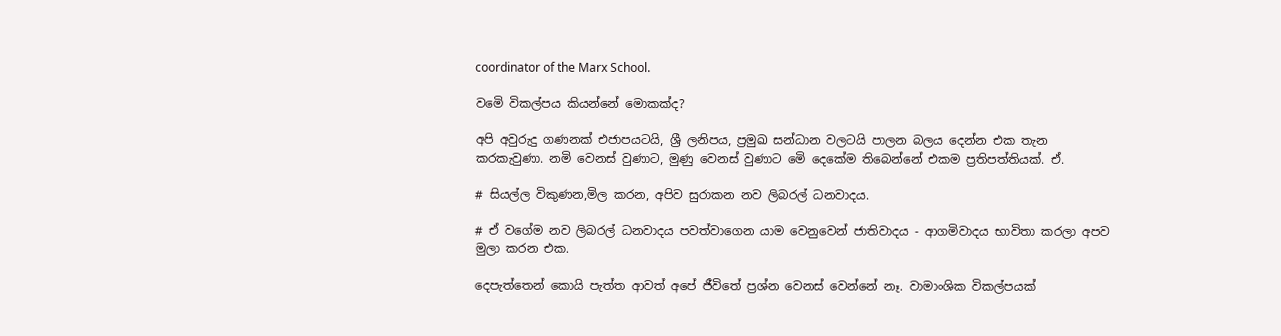coordinator of the Marx School.

වමෙි විකල්පය කියන්නේ මොකක්ද?

අපි අවුරුදු ගණනක් එජාපයටයි, ශ්‍රී ලනිපය, ප්‍රමුඛ සන්ධාන වලටයි පාලන බලය දෙන්න එක තැන කරකැවුණා. නමි වෙනස් වුණාට, මුණු වෙනස් වුණාට මෙි දෙකේම තිබෙන්නේ එකම ප්‍රතිපත්තියක්. ඒ.

# සියල්ල විකුණන,මිල කරන, අපිව සුරාකන නව ලිබරල් ධනවාදය.

# ඒ වගේම නව ලිබරල් ධනවාදය පවත්වාගෙන යාම වෙනුවෙන් ජාතිවාදය - ආගමිවාදය භාවිතා කරලා අපව මුලා කරන එක.

දෙපැත්තෙන් කොයි පැත්ත ආවත් අපේ ජීවිතේ ප්‍රශ්න වෙනස් වෙන්නේ නෑ. වාමාංශික විකල්පයක්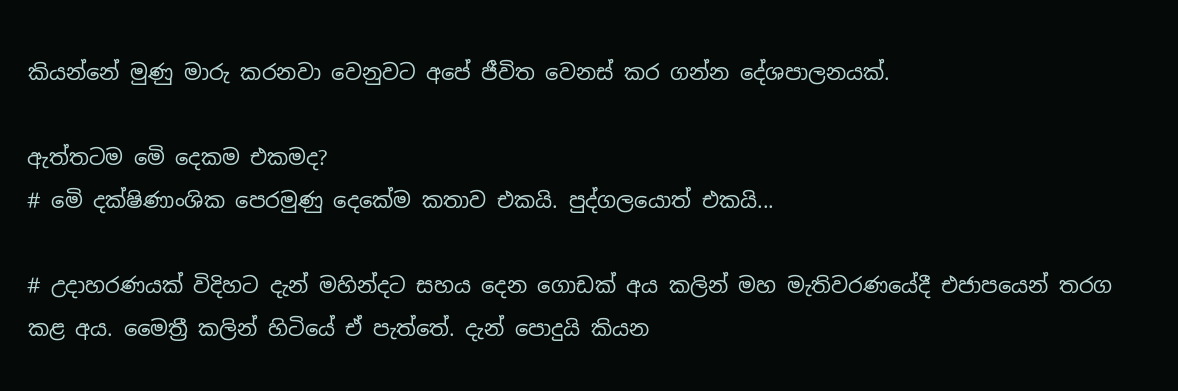කියන්නේ මුණු මාරු කරනවා වෙනුවට අපේ ජීවිත වෙනස් කර ගන්න දේශපාලනයක්.

ඇත්තටම මෙි දෙකම එකමද?
# මෙි දක්ෂිණාංශික පෙරමුණු දෙකේම කතාව එකයි. පුද්ගලයොත් එකයි...

# උදාහරණයක් විදිහට දැන් මහින්දට සහය දෙන ගොඩක් අය කලින් මහ මැතිවරණයේදී එජාපයෙන් තරග කළ අය. මෛත්‍රී කලින් හිටියේ ඒ පැත්තේ. දැන් පොදුයි කියන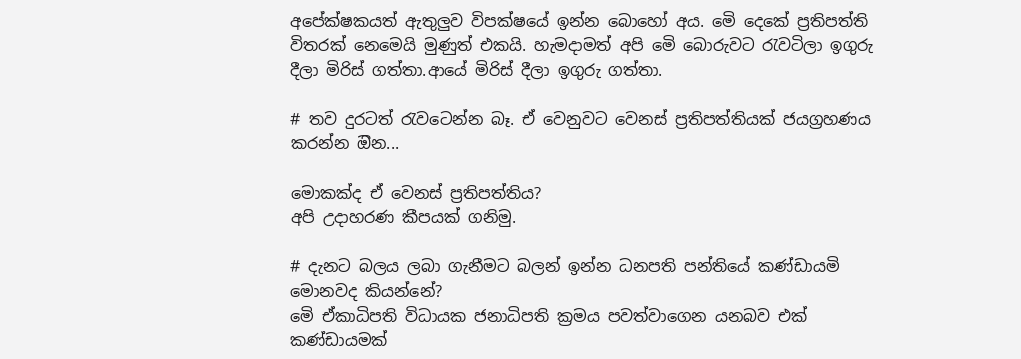අපේක්ෂකයත් ඇතුලුව විපක්ෂයේ ඉන්න බොහෝ අය. මෙි දෙකේ ප්‍රතිපත්ති විතරක් නෙමෙයි මුණුත් එකයි. හැමදාමත් අපි මෙි බොරුවට රැවටිලා ඉගුරු දීලා මිරිස් ගත්තා.ආයේ මිරිස් දීලා ඉගුරු ගත්තා.

# තව දුරටත් රැවටෙන්න බෑ. ඒ වෙනුවට වෙනස් ප්‍රතිපත්තියක් ජයග්‍රහණය කරන්න ඔින...

මොකක්ද ඒ වෙනස් ප්‍රතිපත්තිය?
අපි උදාහරණ කීපයක් ගනිමු.

# දැනට බලය ලබා ගැනීමට බලන් ඉන්න ධනපති පන්තියේ කණ්ඩායමි මොනවද කියන්නේ?
මෙි ඒකාධිපති විධායක ජනාධිපති ක්‍රමය පවත්වාගෙන යනබව එක් කණ්ඩායමක්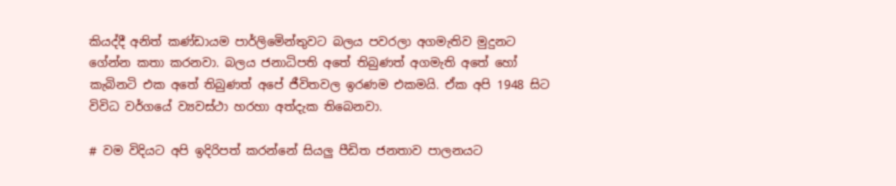කියද්දී අනිත් කණ්ඩායම පාර්ලිමෙින්තුවට බලය පවරලා අගමැතිව මුදුනට ගේන්න කතා කරනවා. බලය ජනාධිපති අතේ තිබුණත් අගමැති අතේ හෝ කැබිනටි එක අතේ තිබුණත් අපේ ජීවිතවල ඉරණම එකමයි. ඒක අපි 1948 සිට විවිධ වර්ගයේ ව්‍යවස්ථා හරහා අත්දැක තිබෙනවා.

# වම විදියට අපි ඉදිරිපත් කරන්නේ සියලු පීඩිත ජනතාව පාලනයට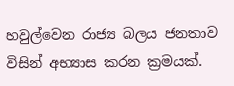හවුල්වෙන රාජ්‍ය බලය ජනතාව විසින් අභ්‍යාස කරන ක්‍රමයක්.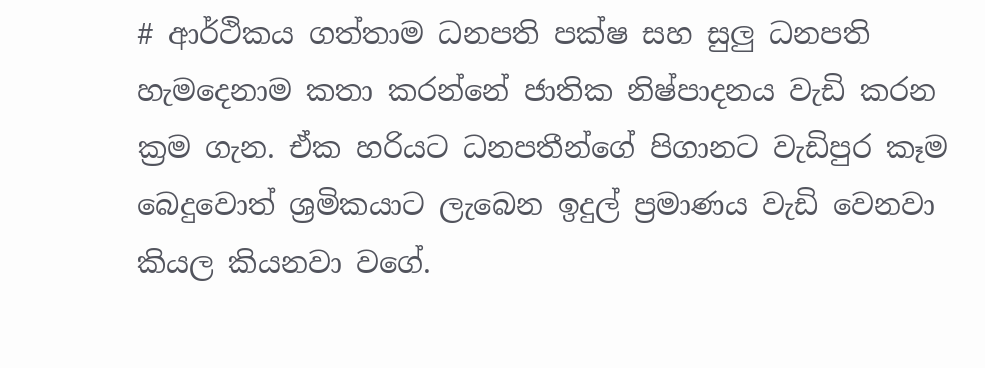# ආර්ථිකය ගත්තාම ධනපති පක්ෂ සහ සුලු ධනපති හැමදෙනාම කතා කරන්නේ ජාතික නිෂ්පාදනය වැඩි කරන ක්‍රම ගැන. ඒක හරියට ධනපතීන්ගේ පිගානට වැඩිපුර කෑම බෙදුවොත් ශ්‍රමිකයාට ලැබෙන ඉදුල් ප්‍රමාණය වැඩි වෙනවා කියල කියනවා වගේ.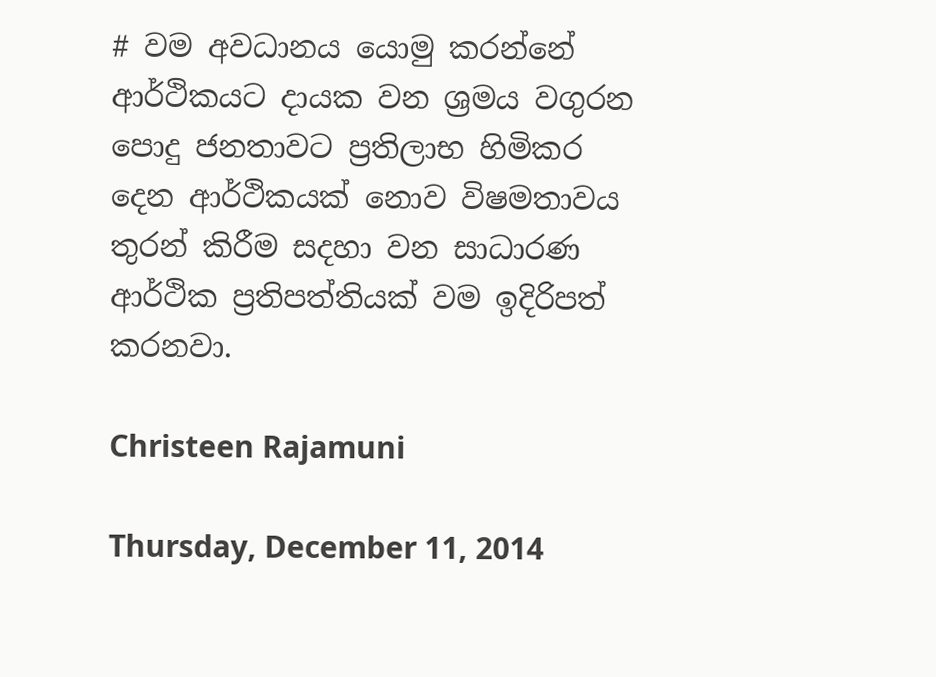# වම අවධානය යොමු කරන්නේ ආර්ථිකයට දායක වන ශ්‍රමය වගුරන පොදු ජනතාවට ප්‍රතිලාභ හිමිකර දෙන ආර්ථිකයක් නොව විෂමතාවය තුරන් කිරීම සදහා වන සාධාරණ ආර්ථික ප්‍රතිපත්තියක් වම ඉදිරිපත් කරනවා.

Christeen Rajamuni

Thursday, December 11, 2014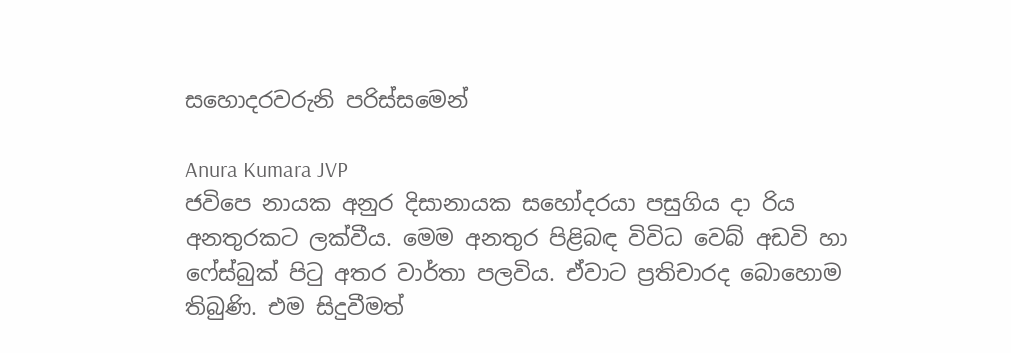සහොදරවරුනි පරිස්සමෙන්

Anura Kumara JVP
ජවිපෙ නායක අනුර දිසානායක සහෝදරයා පසුගිය දා රිය අනතුරකට ලක්වීය. මෙම අනතුර පිළිබඳ විවිධ වෙබ් අඩවි හා ෆේස්බුක් පිටු අතර වාර්තා පලවිය. ඒවාට ප්‍රතිචාරද බොහොම තිබුණි. එම සිදුවීමත්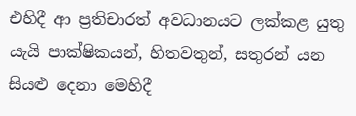එහිදී ආ ප්‍රතිචාරත් අවධානයට ලක්කළ යුතු යැයි පාක්ෂිකයන්, හිතවතුන්, සතුරන් යන සියළු දෙනා මෙහිදී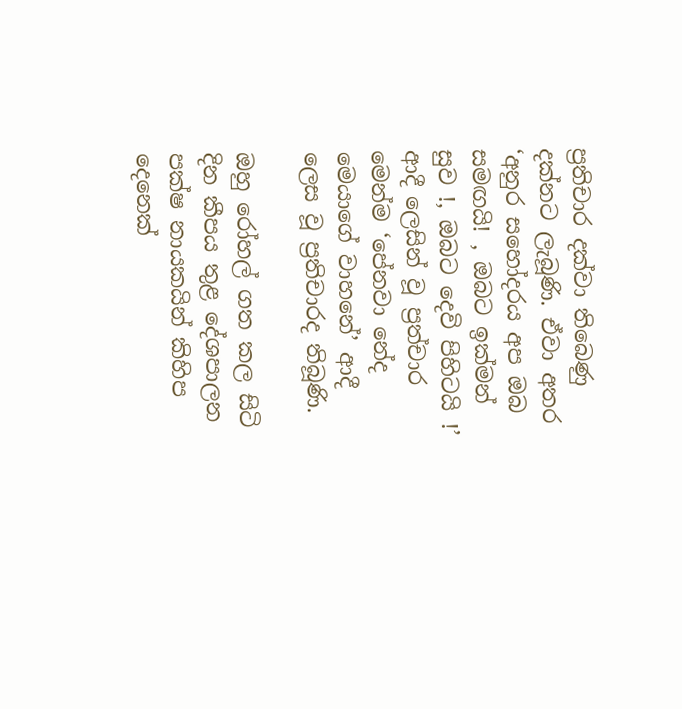ප්‍රතිචාර දක්වා තිබෙණු දක්නට ලැබූණි. ඒවා අතර ‘අනුර සහෝදරය අප ඔබ සමඟයි! , ඔබට ඉක්මන් සුව !, ඔබට දෙවි පිහිටයි !’ ආදී ලෙසින් වූ ප්‍රත්චාර මෙන්ම ‘පේනවා නේද මෙයාගේ වාහනේ’ ආදී ලෙස වූ ප්‍රතිචාරද තිබූණි.

ඔහු රෝහල් ගත කල සිටි දින කීපය තුළ දේශපාලන පක්ෂ නායකයින් කිහිප දෙනෙක්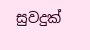සුවදුක්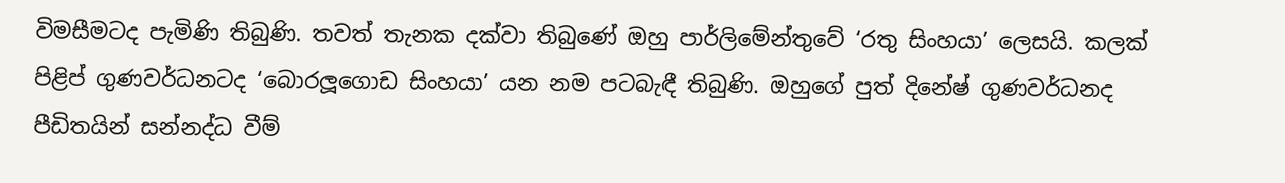විමසීමටද පැමිණි තිබුණි. තවත් තැනක දක්වා තිබුණේ ඔහු පාර්ලිමේන්තුවේ ‘රතු සිංහයා’ ලෙසයි. කලක් පිළිප් ගුණවර්ධනටද ‘බොරලූගොඩ සිංහයා’ යන නම පටබැඳී තිබුණි. ඔහුගේ පුත් දිනේෂ් ගුණවර්ධනද පීඩිතයින් සන්නද්ධ වීම්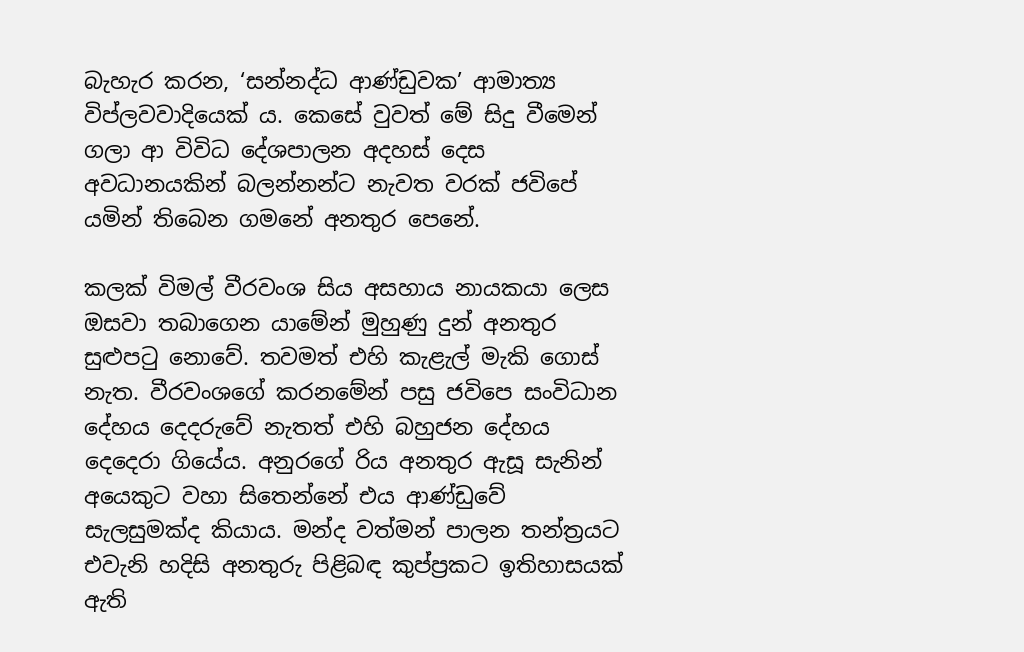බැහැර කරන, ‘සන්නද්ධ ආණ්ඩුවක’ ආමාත්‍ය විප්ලවවාදියෙක් ය. කෙසේ වුවත් මේ සිදු වීමෙන් ගලා ආ විවිධ දේශපාලන අදහස් දෙස අවධානයකින් බලන්නන්ට නැවත වරක් ජවිපේ යමින් තිබෙන ගමනේ අනතුර පෙනේ.

කලක් විමල් වීරවංශ සිය අසහාය නායකයා ලෙස ඔසවා තබාගෙන යාමේන් මුහුණු දුන් අනතුර සුළුපටු නොවේ. තවමත් එහි කැළැල් මැකි ගොස් නැත. වීරවංශගේ කරනමේන් පසු ජවිපෙ සංවිධාන දේහය දෙදරුවේ නැතත් එහි බහුජන දේහය දෙදෙරා ගියේය. අනුරගේ රිය අනතුර ඇසූ සැනින් අයෙකුට වහා සිතෙන්නේ එය ආණ්ඩුවේ සැලසුමක්ද කියාය. මන්ද වත්මන් පාලන තන්ත්‍රයට එවැනි හදිසි අනතුරු පිළිබඳ කුප්ප්‍රකට ඉතිහාසයක් ඇති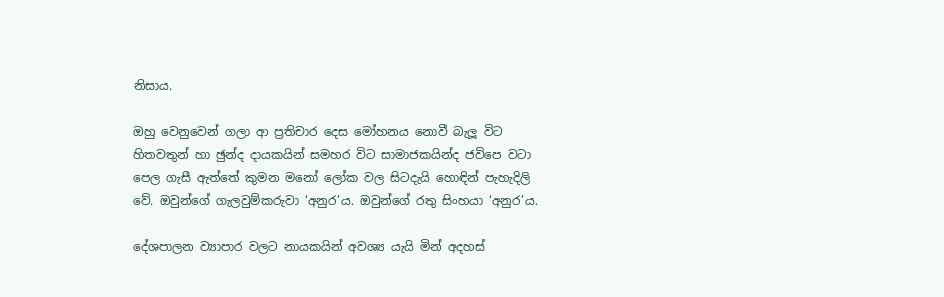නිසාය.

ඔහු වෙනුවෙන් ගලා ආ ප්‍රතිචාර දෙස මෝහනය නොවී බැලූ විට හිතවතුන් හා ඡුන්ද දායකයින් සමහර විට සාමාජකයින්ද ජවිපෙ වටා පෙල ගැසී ඇත්තේ කුමන මනෝ ලෝක වල සිටදැයි හොඳින් පැහැදිලි වේ. ඔවුන්ගේ ගැලවුම්කරුවා ‘අනුර’ය. ඔවුන්ගේ රතු සිංහයා ‘අනුර’ය.

දේශපාලන ව්‍යාපාර වලට නායකයින් අවශ්‍ය යැයි මින් අදහස්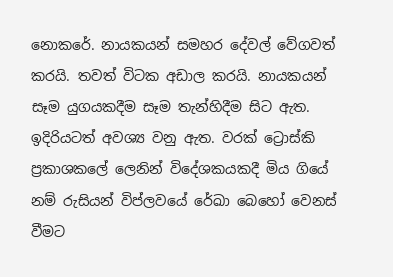නොකරේ. නායකයන් සමහර දේවල් වේගවත් කරයි. තවත් විටක අඩාල කරයි. නායකයන් සෑම යුගයකදීම සෑම තැන්හිදීම සිට ඇත. ඉදිරියටත් අවශ්‍ය වනු ඇත. වරක් ට්‍රොස්කි ප්‍රකාශකලේ ලෙනින් විදේශකයකදී මිය ගියේ නම් රුසියන් විප්ලවයේ රේඛා බෙහෝ වෙනස් වීමට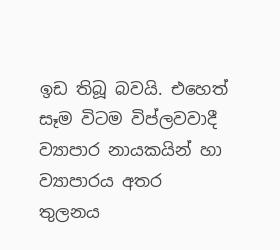ඉඩ තිබූ බවයි. එහෙත් සෑම විටම විප්ලවවාදී ව්‍යාපාර නායකයින් හා ව්‍යාපාරය අතර තුලනය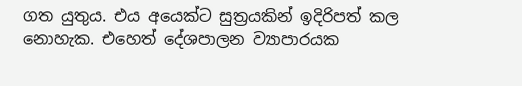ගත යුතුය. එය අයෙක්ට සුත්‍රයකින් ඉදිරිපත් කල නොහැක. එහෙත් දේශපාලන ව්‍යාපාරයක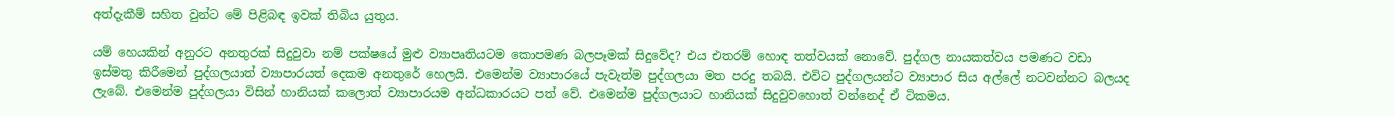අත්දැකීම් සහිත වුන්ට මේ පිළිබඳ ඉවක් තිබිය යුතුය.

යම් හෙයකින් අනුරට අනතුරක් සිදුවුවා නම් පක්ෂයේ මුළු ව්‍යාපෘතියටම කොපමණ බලපෑමක් සිදුවේද? එය එතරම් හොඳ තත්වයක් නොවේ. පුද්ගල නායකත්වය පමණට වඩා ඉස්මතු කිරීමෙන් පුද්ගලයාත් ව්‍යාපාරයත් දෙකම අනතුරේ හෙලයි. එමෙන්ම ව්‍යාපාරයේ පැවැත්ම පුද්ගලයා මත පරදු තබයි. එවිට පුද්ගලයන්ට ව්‍යාපාර සිය අල්ලේ නටවන්නට බලයද ලැබේ. එමෙන්ම පුද්ගලයා විසින් හානියක් කලොත් ව්‍යාපාරයම අන්ධකාරයට පත් වේ. එමෙන්ම පුද්ගලයාට හානියක් සිදුවුවහොත් වන්නෙද් ඒ ටිකමය.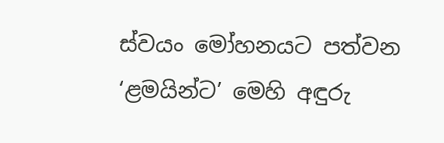ස්වයං මෝහනයට පත්වන ‘ළමයින්ට’ මෙහි අඳුරු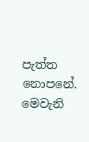පැත්ත නොපනේ. මෙවැනි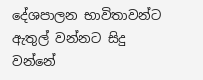දේශපාලන භාවිතාවන්ට ඇතුල් වන්නට සිදු වන්නේ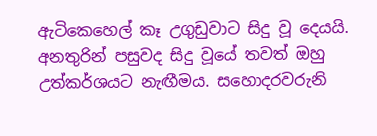ඇටිකෙහෙල් කෑ උගුඩුවාට සිදු වූ දෙයයි. අනතුරින් පසුවද සිදු වූයේ තවත් ඔහු උත්කර්ශයට නැඟීමය. සහොදරවරුනි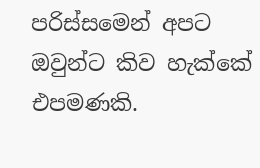පරිස්සමෙන් අපට ඔවුන්ට කිව හැක්කේ එපමණකි.